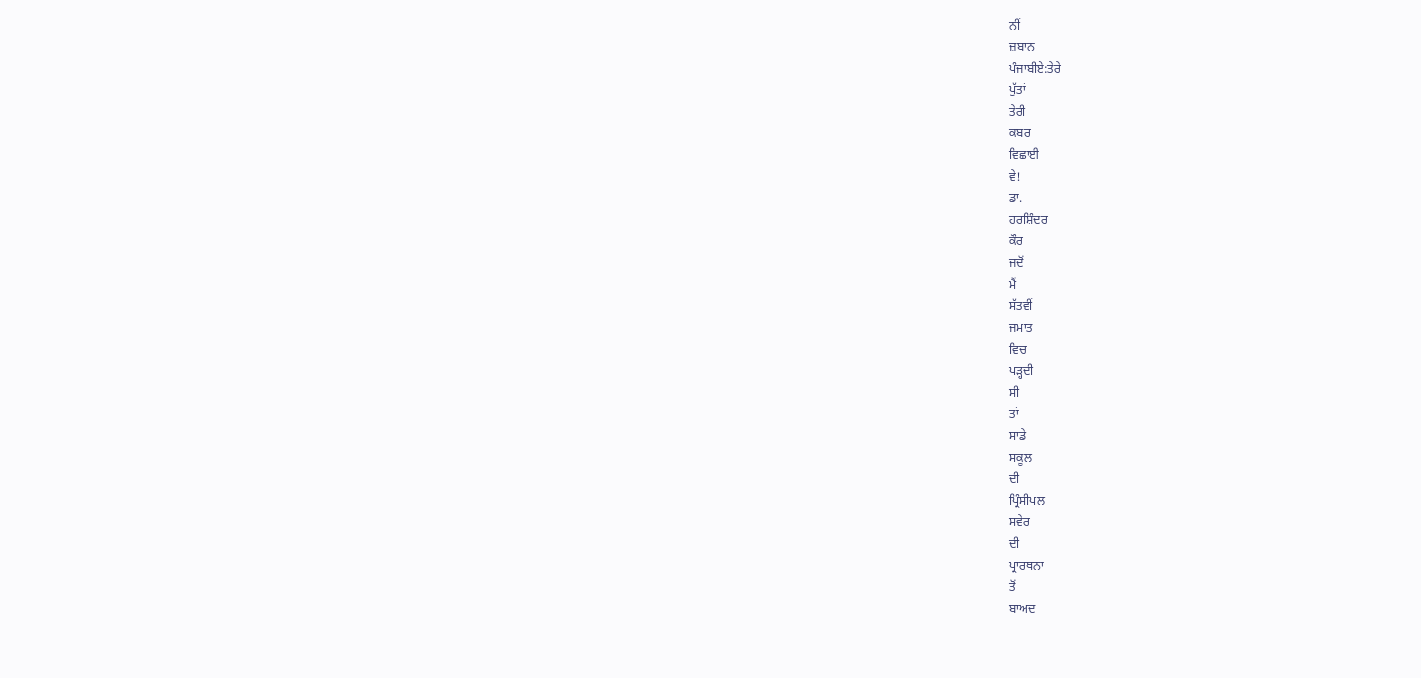ਨੀਂ
ਜ਼ਬਾਨ
ਪੰਜਾਬੀਏ:ਤੇਰੇ
ਪੁੱਤਾਂ
ਤੇਰੀ
ਕਬਰ
ਵਿਛਾਈ
ਵੇ!
ਡਾ.
ਹਰਸ਼ਿੰਦਰ
ਕੌਰ
ਜਦੋਂ
ਮੈਂ
ਸੱਤਵੀਂ
ਜਮਾਤ
ਵਿਚ
ਪੜ੍ਹਦੀ
ਸੀ
ਤਾਂ
ਸਾਡੇ
ਸਕੂਲ
ਦੀ
ਪ੍ਰਿੰਸੀਪਲ
ਸਵੇਰ
ਦੀ
ਪ੍ਰਾਰਥਨਾ
ਤੋਂ
ਬਾਅਦ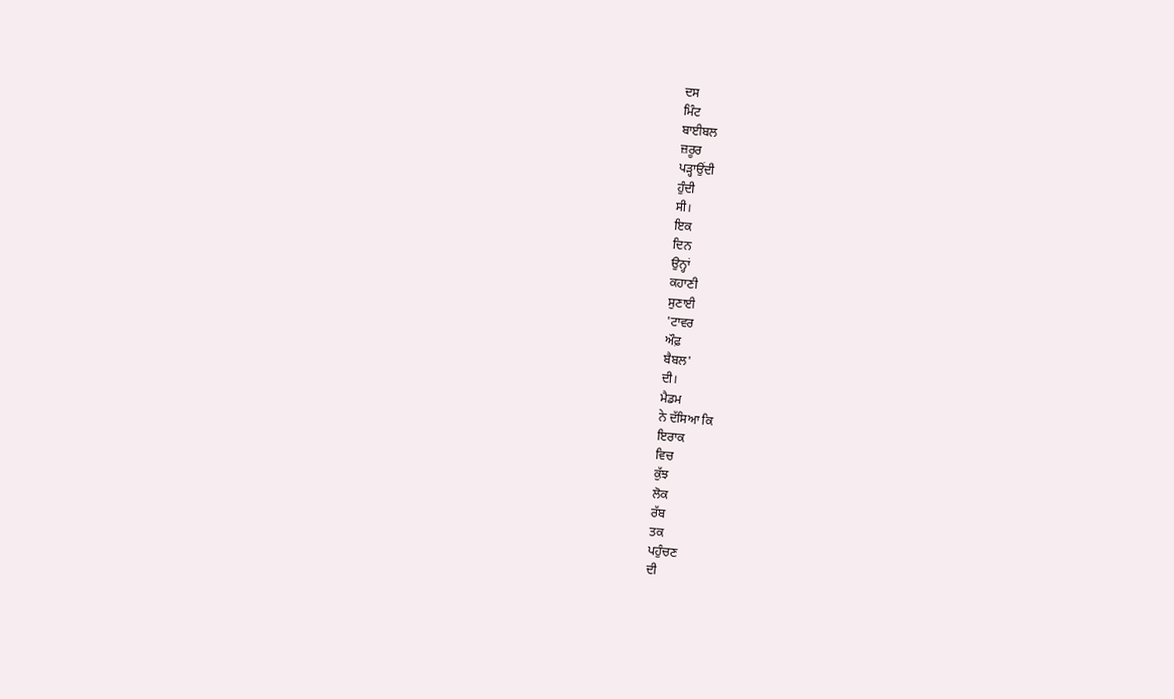ਦਸ
ਮਿੰਟ
ਬਾਈਬਲ
ਜ਼ਰੂਰ
ਪੜ੍ਹਾਉਂਦੀ
ਹੁੰਦੀ
ਸੀ।
ਇਕ
ਦਿਨ
ਉਨ੍ਹਾਂ
ਕਹਾਣੀ
ਸੁਣਾਈ
'ਟਾਵਰ
ਔਫ਼
ਬੈਬਲ'
ਦੀ।
ਮੈਡਮ
ਨੇ ਦੱਸਿਆ ਕਿ
ਇਰਾਕ
ਵਿਚ
ਕੁੱਝ
ਲੋਕ
ਰੱਬ
ਤਕ
ਪਹੁੰਚਣ
ਦੀ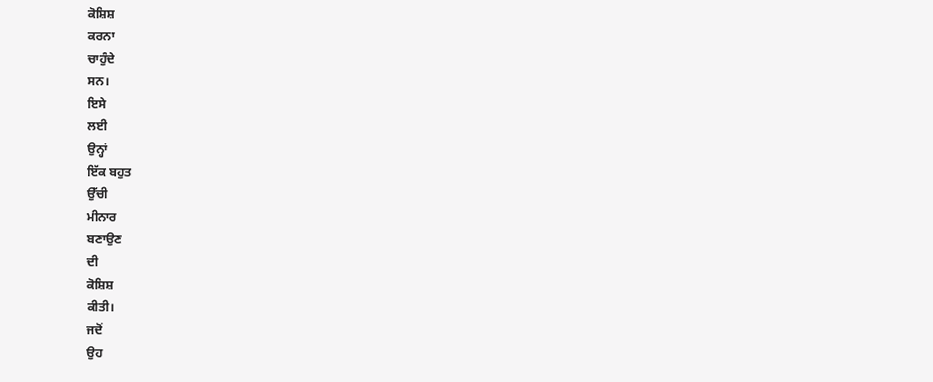ਕੋਸ਼ਿਸ਼
ਕਰਨਾ
ਚਾਹੁੰਦੇ
ਸਨ।
ਇਸੇ
ਲਈ
ਉਨ੍ਹਾਂ
ਇੱਕ ਬਹੁਤ
ਉੱਚੀ
ਮੀਨਾਰ
ਬਣਾਉਣ
ਦੀ
ਕੋਸ਼ਿਸ਼
ਕੀਤੀ।
ਜਦੋਂ
ਉਹ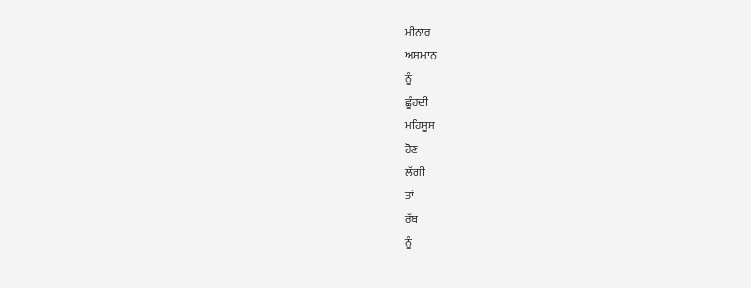ਮੀਨਾਰ
ਅਸਮਾਨ
ਨੂੰ
ਛੂੰਹਦੀ
ਮਹਿਸੂਸ
ਹੋਣ
ਲੱਗੀ
ਤਾਂ
ਰੱਬ
ਨੂੰ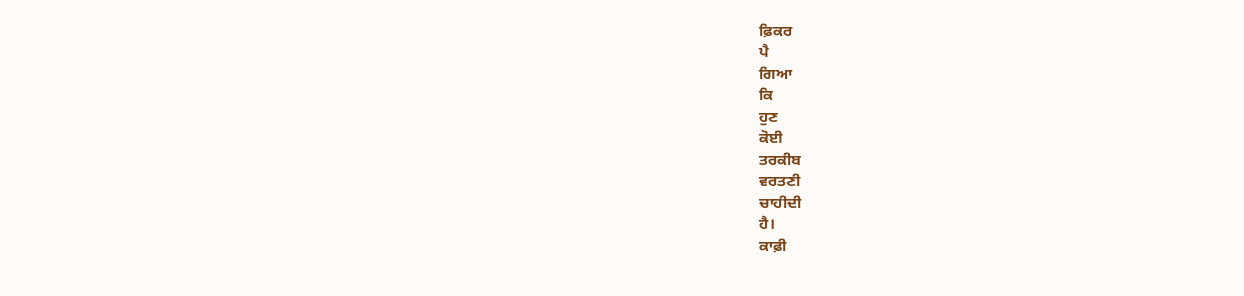ਫ਼ਿਕਰ
ਪੈ
ਗਿਆ
ਕਿ
ਹੁਣ
ਕੋਈ
ਤਰਕੀਬ
ਵਰਤਣੀ
ਚਾਹੀਦੀ
ਹੈ।
ਕਾਫ਼ੀ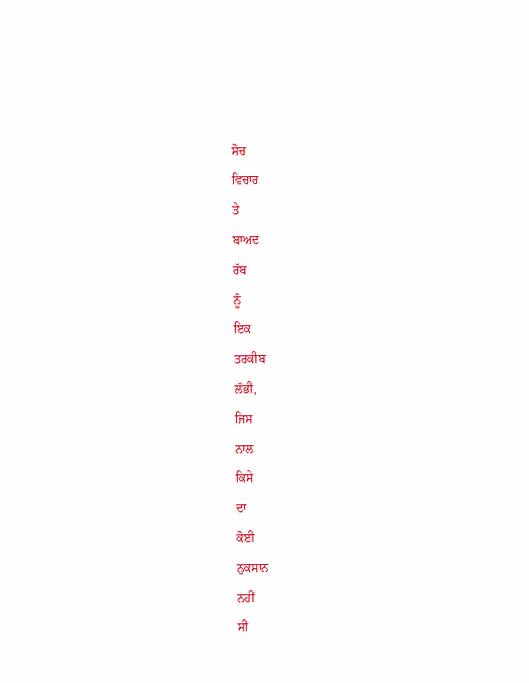ਸੋਚ
ਵਿਚਾਰ
ਤੇ
ਬਾਅਦ
ਰੱਬ
ਨੂੰ
ਇਕ
ਤਰਕੀਬ
ਲੱਭੀ,
ਜਿਸ
ਨਾਲ
ਕਿਸੇ
ਦਾ
ਕੋਈ
ਨੁਕਸਾਨ
ਨਹੀਂ
ਸੀ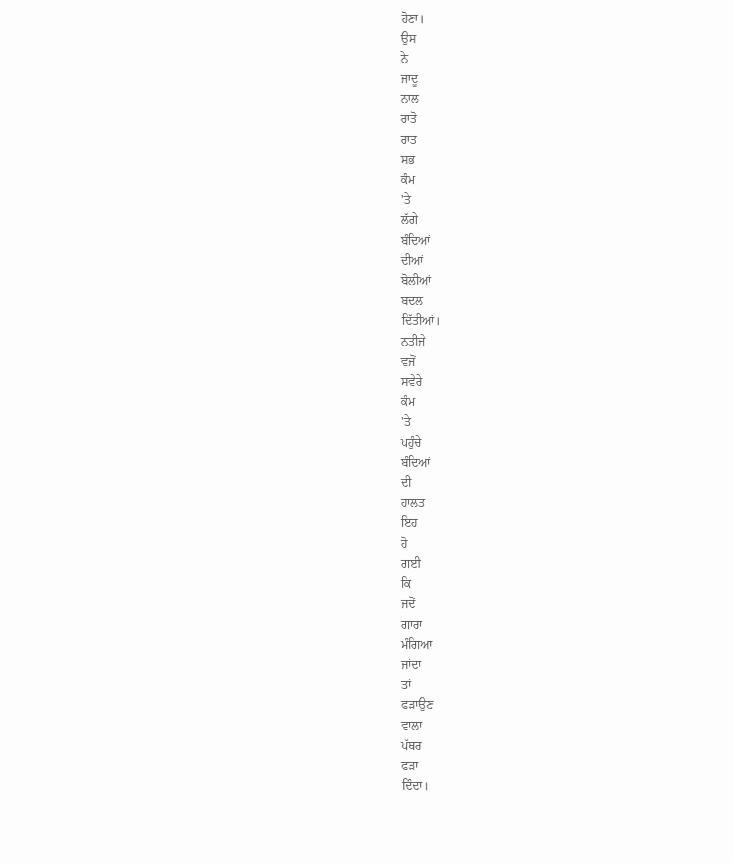ਹੋਣਾ।
ਉਸ
ਨੇ
ਜਾਦੂ
ਨਾਲ
ਰਾਤੋ
ਰਾਤ
ਸਭ
ਕੰਮ
'ਤੇ
ਲੱਗੇ
ਬੰਦਿਆਂ
ਦੀਆਂ
ਬੋਲੀਆਂ
ਬਦਲ
ਦਿੱਤੀਆਂ।
ਨਤੀਜੇ
ਵਜੋਂ
ਸਵੇਰੇ
ਕੰਮ
'ਤੇ
ਪਹੁੰਚੇ
ਬੰਦਿਆਂ
ਦੀ
ਹਾਲਤ
ਇਹ
ਹੋ
ਗਈ
ਕਿ
ਜਦੋਂ
ਗਾਰਾ
ਮੰਗਿਆ
ਜਾਂਦਾ
ਤਾਂ
ਫੜਾਉਣ
ਵਾਲਾ
ਪੱਥਰ
ਫੜਾ
ਦਿੰਦਾ।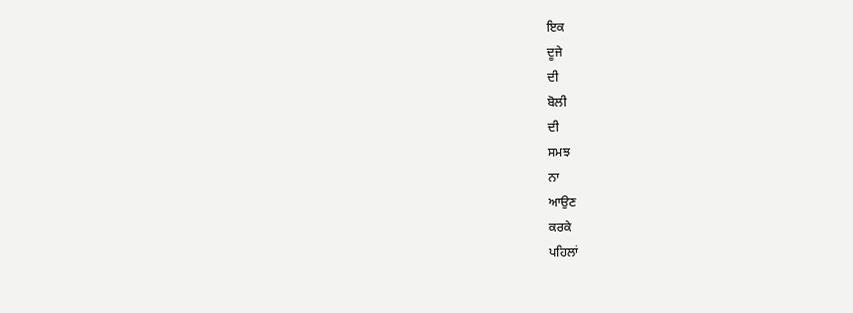ਇਕ
ਦੂਜੇ
ਦੀ
ਬੋਲੀ
ਦੀ
ਸਮਝ
ਨਾ
ਆਉਣ
ਕਰਕੇ
ਪਹਿਲਾਂ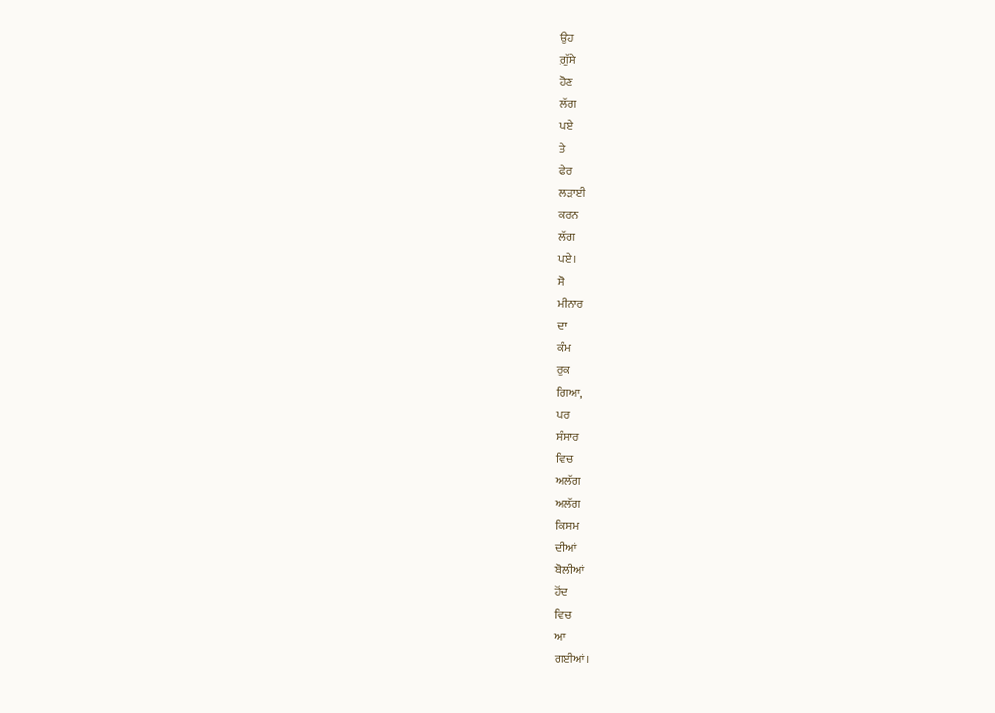ਉਹ
ਗ਼ੁੱਸੇ
ਹੋਣ
ਲੱਗ
ਪਏ
ਤੇ
ਫੇਰ
ਲੜਾਈ
ਕਰਨ
ਲੱਗ
ਪਏ।
ਸੋ
ਮੀਨਾਰ
ਦਾ
ਕੰਮ
ਰੁਕ
ਗਿਆ,
ਪਰ
ਸੰਸਾਰ
ਵਿਚ
ਅਲੱਗ
ਅਲੱਗ
ਕਿਸਮ
ਦੀਆਂ
ਬੋਲੀਆਂ
ਹੋਂਦ
ਵਿਚ
ਆ
ਗਈਆਂ।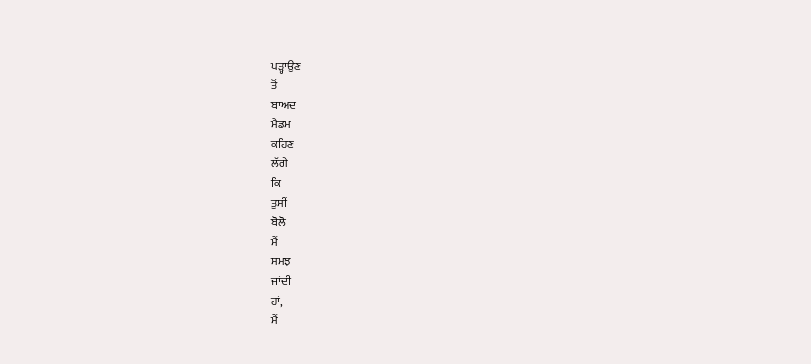ਪੜ੍ਹਾਉਣ
ਤੋਂ
ਬਾਅਦ
ਮੈਡਮ
ਕਹਿਣ
ਲੱਗੇ
ਕਿ
ਤੁਸੀਂ
ਬੋਲੋ
ਮੈਂ
ਸਮਝ
ਜਾਂਦੀ
ਹਾਂ,
ਮੈਂ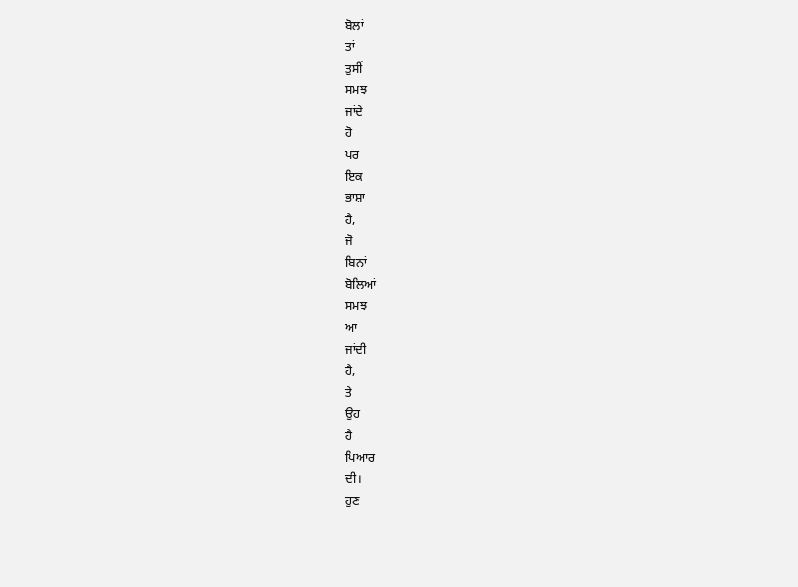ਬੋਲਾਂ
ਤਾਂ
ਤੁਸੀਂ
ਸਮਝ
ਜਾਂਦੇ
ਹੋ
ਪਰ
ਇਕ
ਭਾਸ਼ਾ
ਹੈ,
ਜੋ
ਬਿਨਾਂ
ਬੋਲਿਆਂ
ਸਮਝ
ਆ
ਜਾਂਦੀ
ਹੈ,
ਤੇ
ਉਹ
ਹੈ
ਪਿਆਰ
ਦੀ।
ਹੁਣ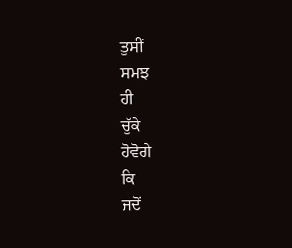ਤੁਸੀਂ
ਸਮਝ
ਹੀ
ਚੁੱਕੇ
ਹੋਵੋਗੇ
ਕਿ
ਜਦੋਂ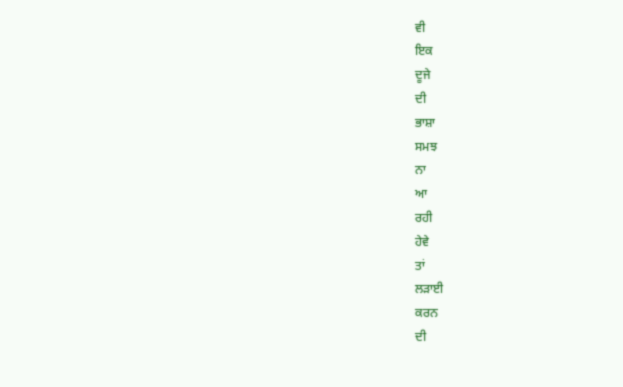ਵੀ
ਇਕ
ਦੂਜੇ
ਦੀ
ਭਾਸ਼ਾ
ਸਮਝ
ਨਾ
ਆ
ਰਹੀ
ਹੇਵੇ
ਤਾਂ
ਲੜਾਈ
ਕਰਨ
ਦੀ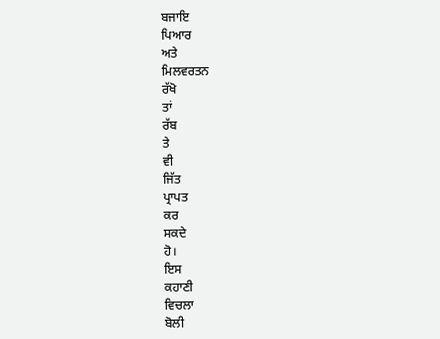ਬਜਾਇ
ਪਿਆਰ
ਅਤੇ
ਮਿਲਵਰਤਨ
ਰੱਖੋ
ਤਾਂ
ਰੱਬ
ਤੇ
ਵੀ
ਜਿੱਤ
ਪ੍ਰਾਪਤ
ਕਰ
ਸਕਦੇ
ਹੋ।
ਇਸ
ਕਹਾਣੀ
ਵਿਚਲਾ
ਬੋਲੀ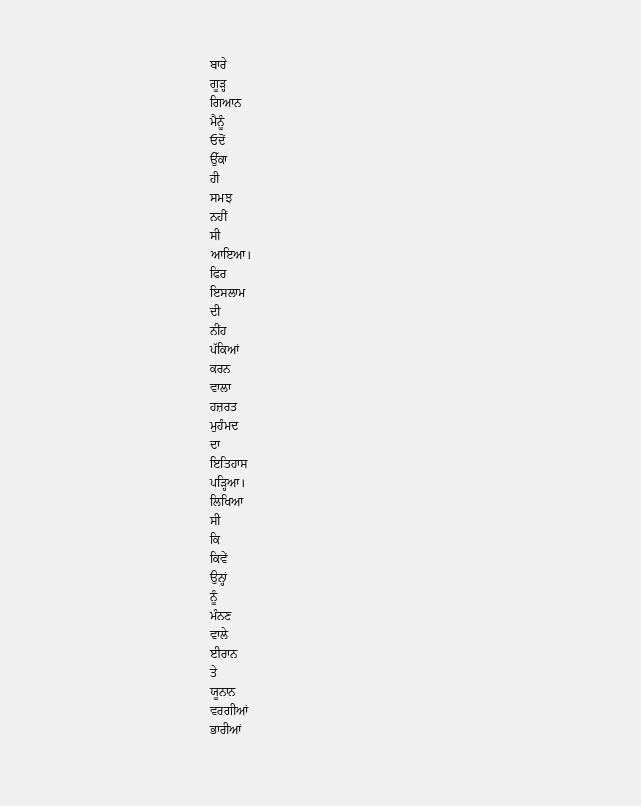ਬਾਰੇ
ਗੂੜ੍ਹ
ਗਿਆਨ
ਮੈਨੂੰ
ਓਦੋਂ
ਉੱਕਾ
ਹੀ
ਸਮਝ
ਨਹੀਂ
ਸੀ
ਆਇਆ।
ਫਿਰ
ਇਸਲਾਮ
ਦੀ
ਨੀਂਹ
ਪੱਕਿਆਂ
ਕਰਨ
ਵਾਲਾ
ਹਜ਼ਰਤ
ਮੁਹੰਮਦ
ਦਾ
ਇਤਿਹਾਸ
ਪੜ੍ਹਿਆ।
ਲਿਖਿਆ
ਸੀ
ਕਿ
ਕਿਵੇਂ
ਉਨ੍ਹਾਂ
ਨੂੰ
ਮੰਨਣ
ਵਾਲੇ
ਈਰਾਨ
ਤੇ
ਯੂਨਾਨ
ਵਰਗੀਆਂ
ਭਾਰੀਆਂ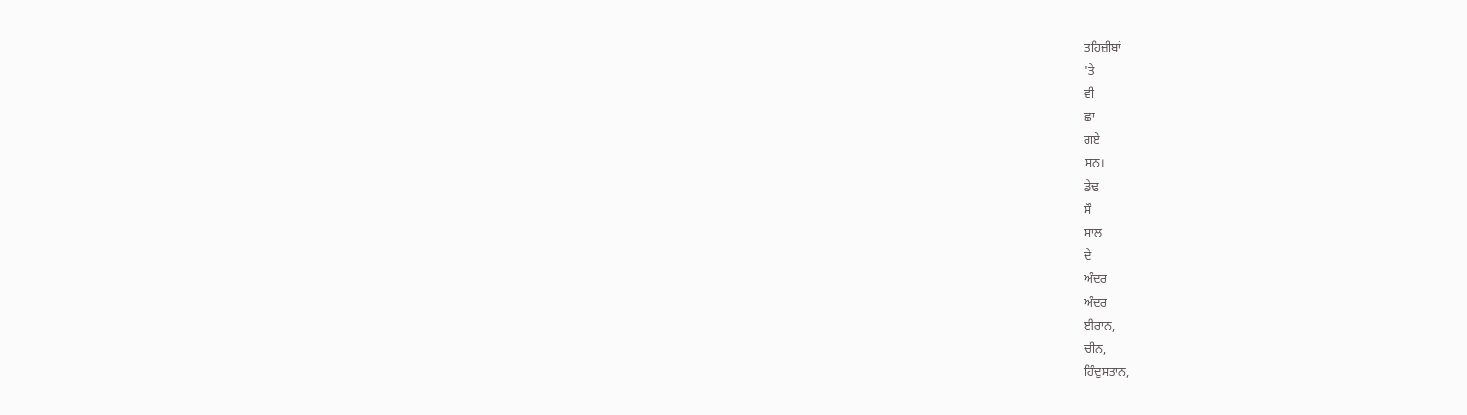ਤਹਿਜ਼ੀਬਾਂ
'ਤੇ
ਵੀ
ਛਾ
ਗਏ
ਸਨ।
ਡੇਢ
ਸੌ
ਸਾਲ
ਦੇ
ਅੰਦਰ
ਅੰਦਰ
ਈਰਾਨ,
ਚੀਨ,
ਹਿੰਦੁਸਤਾਨ,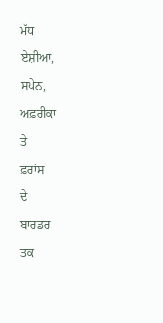ਮੱਧ
ਏਸ਼ੀਆ,
ਸਪੇਨ,
ਅਫ਼ਰੀਕਾ
ਤੇ
ਫ਼ਰਾਂਸ
ਦੇ
ਬਾਰਡਰ
ਤਕ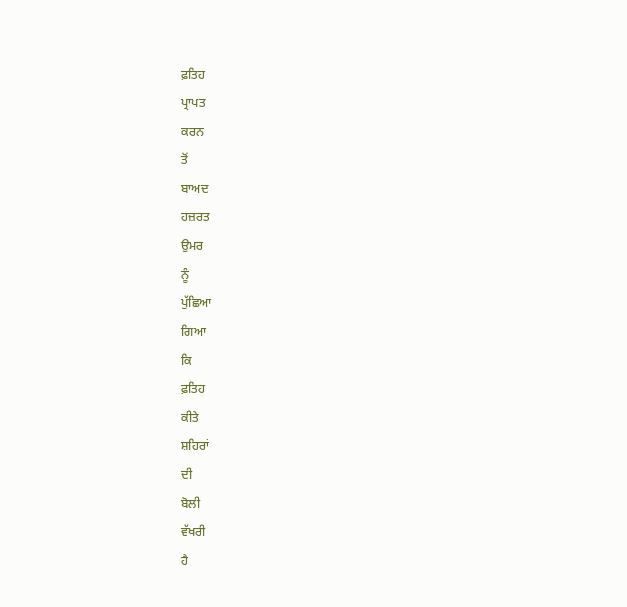ਫ਼ਤਿਹ
ਪ੍ਰਾਪਤ
ਕਰਨ
ਤੋਂ
ਬਾਅਦ
ਹਜ਼ਰਤ
ਉਮਰ
ਨੂੰ
ਪੁੱਛਿਆ
ਗਿਆ
ਕਿ
ਫ਼ਤਿਹ
ਕੀਤੇ
ਸ਼ਹਿਰਾਂ
ਦੀ
ਬੋਲੀ
ਵੱਖਰੀ
ਹੈ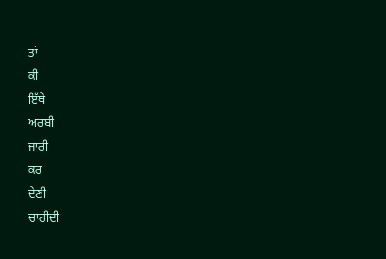ਤਾਂ
ਕੀ
ਇੱਥੇ
ਅਰਬੀ
ਜਾਰੀ
ਕਰ
ਦੇਣੀ
ਚਾਹੀਦੀ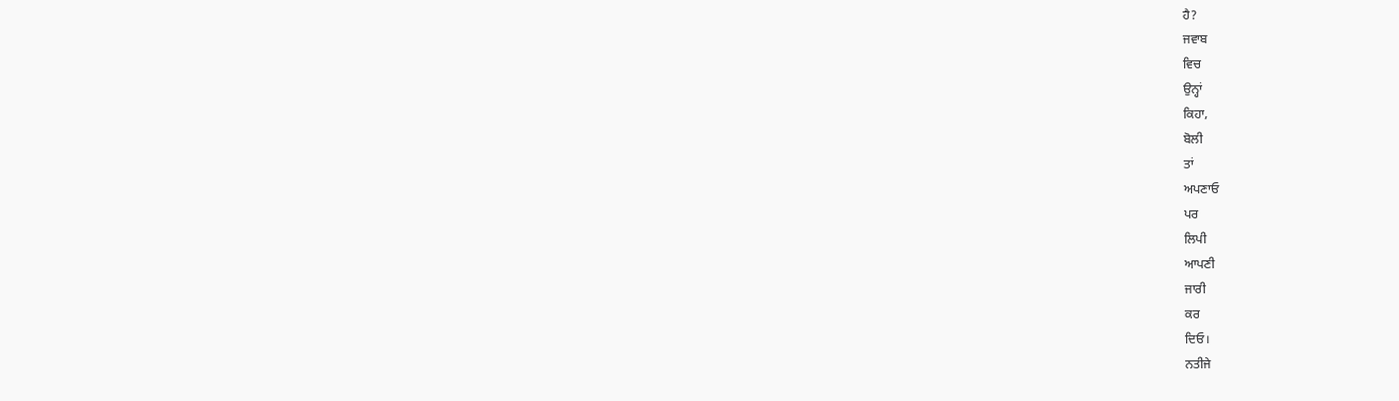ਹੈ?
ਜਵਾਬ
ਵਿਚ
ਉਨ੍ਹਾਂ
ਕਿਹਾ,
ਬੋਲੀ
ਤਾਂ
ਅਪਣਾਓ
ਪਰ
ਲਿਪੀ
ਆਪਣੀ
ਜਾਰੀ
ਕਰ
ਦਿਓ।
ਨਤੀਜੇ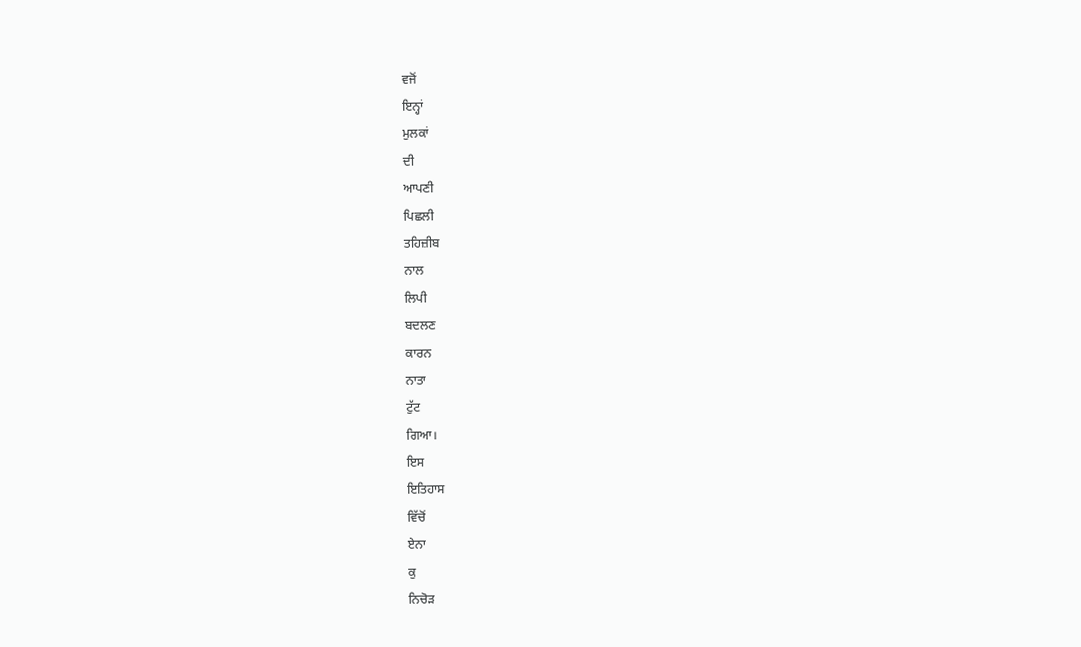ਵਜੋਂ
ਇਨ੍ਹਾਂ
ਮੁਲਕਾਂ
ਦੀ
ਆਪਣੀ
ਪਿਛਲੀ
ਤਹਿਜ਼ੀਬ
ਨਾਲ
ਲਿਪੀ
ਬਦਲਣ
ਕਾਰਨ
ਨਾਤਾ
ਟੁੱਟ
ਗਿਆ।
ਇਸ
ਇਤਿਹਾਸ
ਵਿੱਚੋਂ
ਏਨਾ
ਕੁ
ਨਿਚੋੜ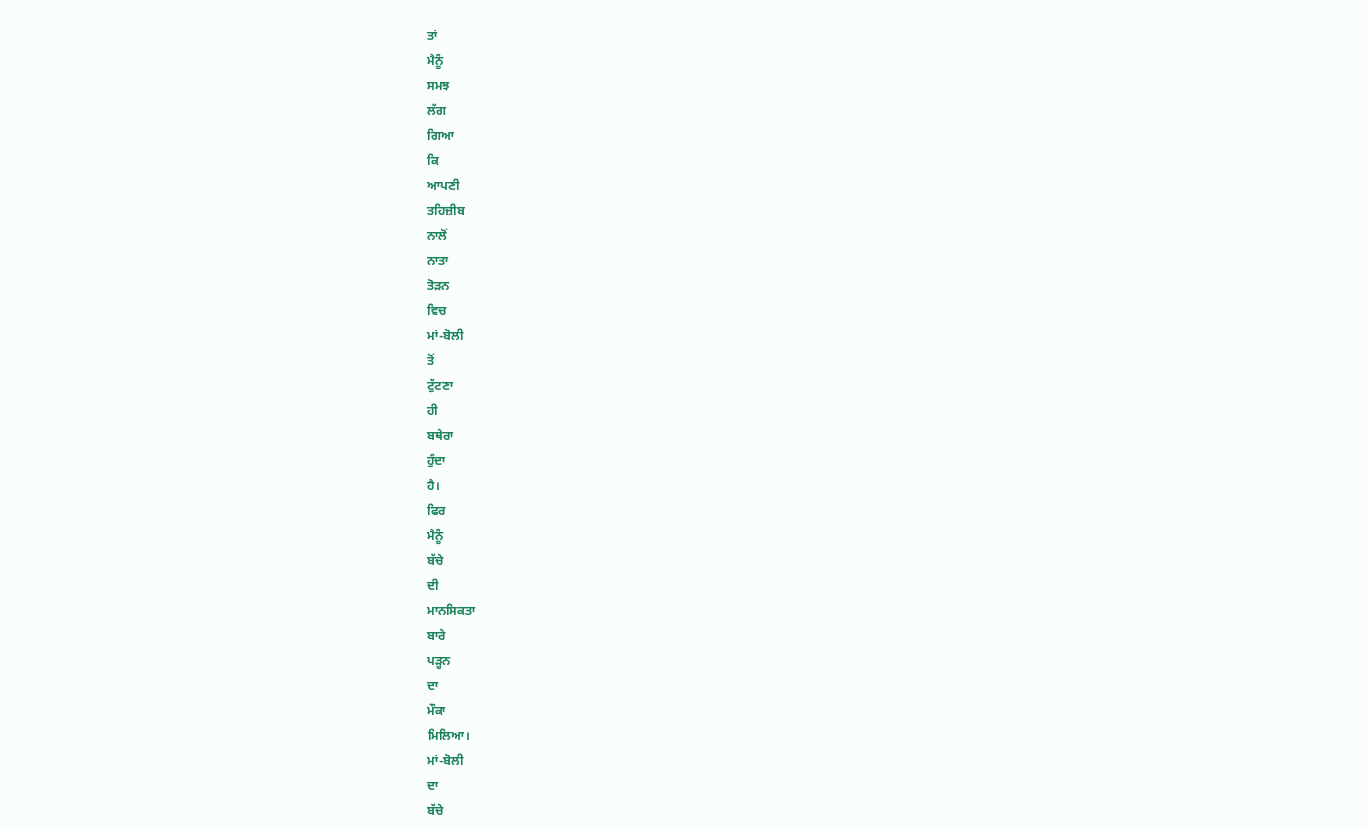ਤਾਂ
ਮੈਨੂੰ
ਸਮਝ
ਲੱਗ
ਗਿਆ
ਕਿ
ਆਪਣੀ
ਤਹਿਜ਼ੀਬ
ਨਾਲੋਂ
ਨਾਤਾ
ਤੋੜਨ
ਵਿਚ
ਮਾਂ-ਬੋਲੀ
ਤੋਂ
ਟੁੱਟਣਾ
ਹੀ
ਬਥੇਰਾ
ਹੁੰਦਾ
ਹੈ।
ਫਿਰ
ਮੈਨੂੰ
ਬੱਚੇ
ਦੀ
ਮਾਨਸਿਕਤਾ
ਬਾਰੇ
ਪੜ੍ਹਨ
ਦਾ
ਮੌਕਾ
ਮਿਲਿਆ।
ਮਾਂ-ਬੋਲੀ
ਦਾ
ਬੱਚੇ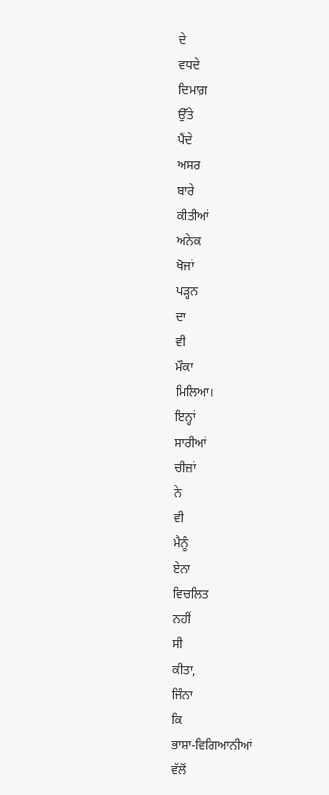ਦੇ
ਵਧਦੇ
ਦਿਮਾਗ਼
ਉੱਤੇ
ਪੈਂਦੇ
ਅਸਰ
ਬਾਰੇ
ਕੀਤੀਆਂ
ਅਨੇਕ
ਖੋਜਾਂ
ਪੜ੍ਹਨ
ਦਾ
ਵੀ
ਮੌਕਾ
ਮਿਲਿਆ।
ਇਨ੍ਹਾਂ
ਸਾਰੀਆਂ
ਚੀਜ਼ਾਂ
ਨੇ
ਵੀ
ਮੈਨੂੰ
ਏਨਾ
ਵਿਚਲਿਤ
ਨਹੀਂ
ਸੀ
ਕੀਤਾ,
ਜਿੰਨਾ
ਕਿ
ਭਾਸ਼ਾ-ਵਿਗਿਆਨੀਆਂ
ਵੱਲੋਂ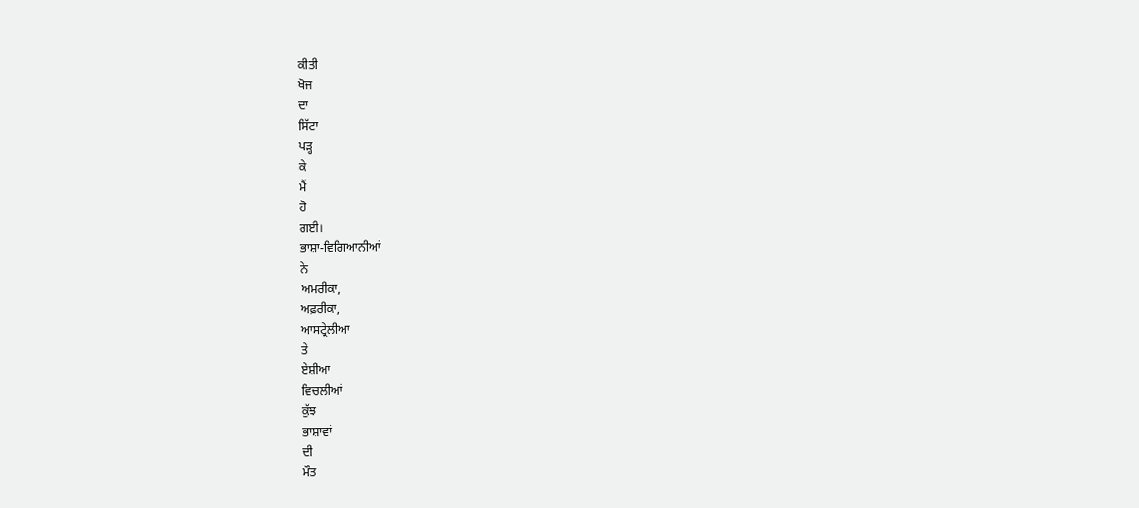ਕੀਤੀ
ਖੋਜ
ਦਾ
ਸਿੱਟਾ
ਪੜ੍ਹ
ਕੇ
ਮੈਂ
ਹੋ
ਗਈ।
ਭਾਸ਼ਾ-ਵਿਗਿਆਨੀਆਂ
ਨੇ
ਅਮਰੀਕਾ,
ਅਫ਼ਰੀਕਾ,
ਆਸਟ੍ਰੇਲੀਆ
ਤੇ
ਏਸ਼ੀਆ
ਵਿਚਲੀਆਂ
ਕੁੱਝ
ਭਾਸ਼ਾਵਾਂ
ਦੀ
ਮੌਤ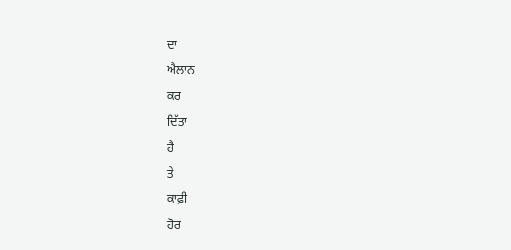ਦਾ
ਐਲਾਨ
ਕਰ
ਦਿੱਤਾ
ਹੈ
ਤੇ
ਕਾਫ਼ੀ
ਹੋਰ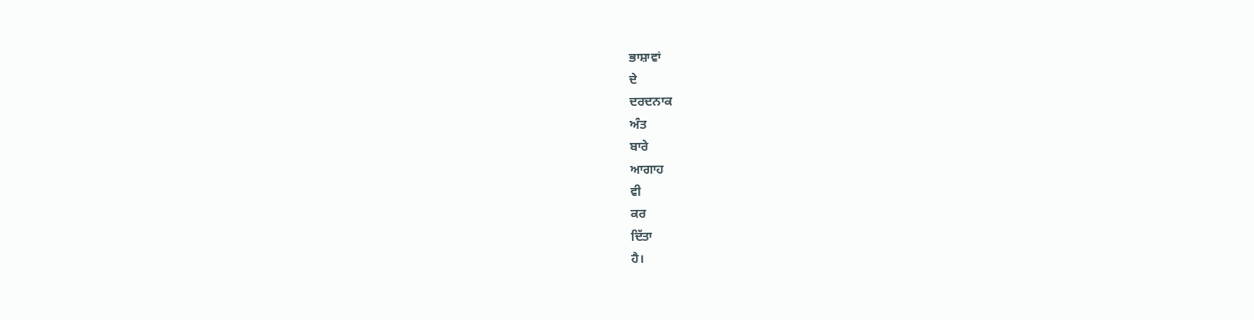ਭਾਸ਼ਾਵਾਂ
ਦੇ
ਦਰਦਨਾਕ
ਅੰਤ
ਬਾਰੇ
ਆਗਾਹ
ਵੀ
ਕਰ
ਦਿੱਤਾ
ਹੈ।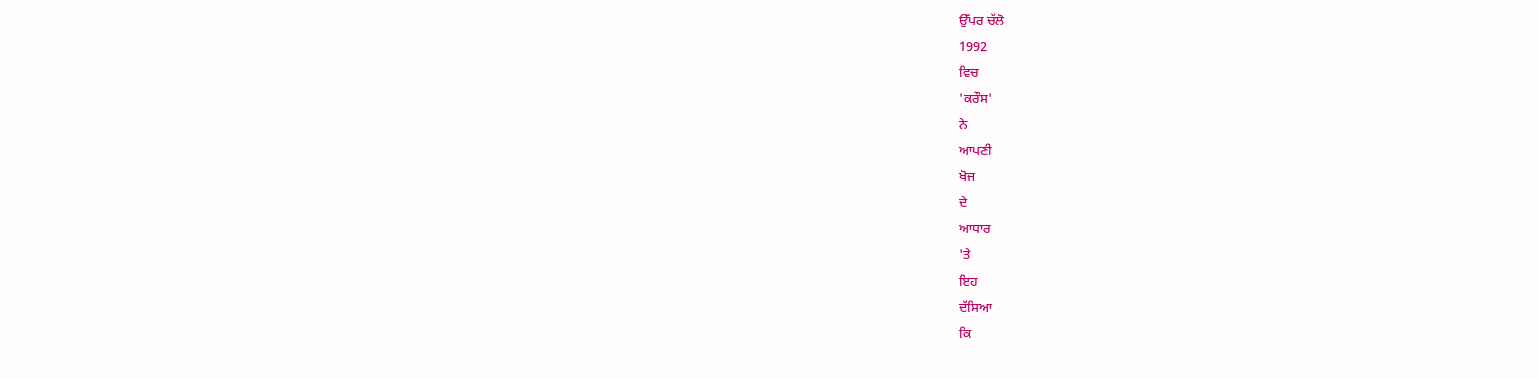ਉੱਪਰ ਚੱਲੋ
1992
ਵਿਚ
'ਕਰੌਸ'
ਨੇ
ਆਪਣੀ
ਖੋਜ
ਦੇ
ਆਧਾਰ
'ਤੇ
ਇਹ
ਦੱਸਿਆ
ਕਿ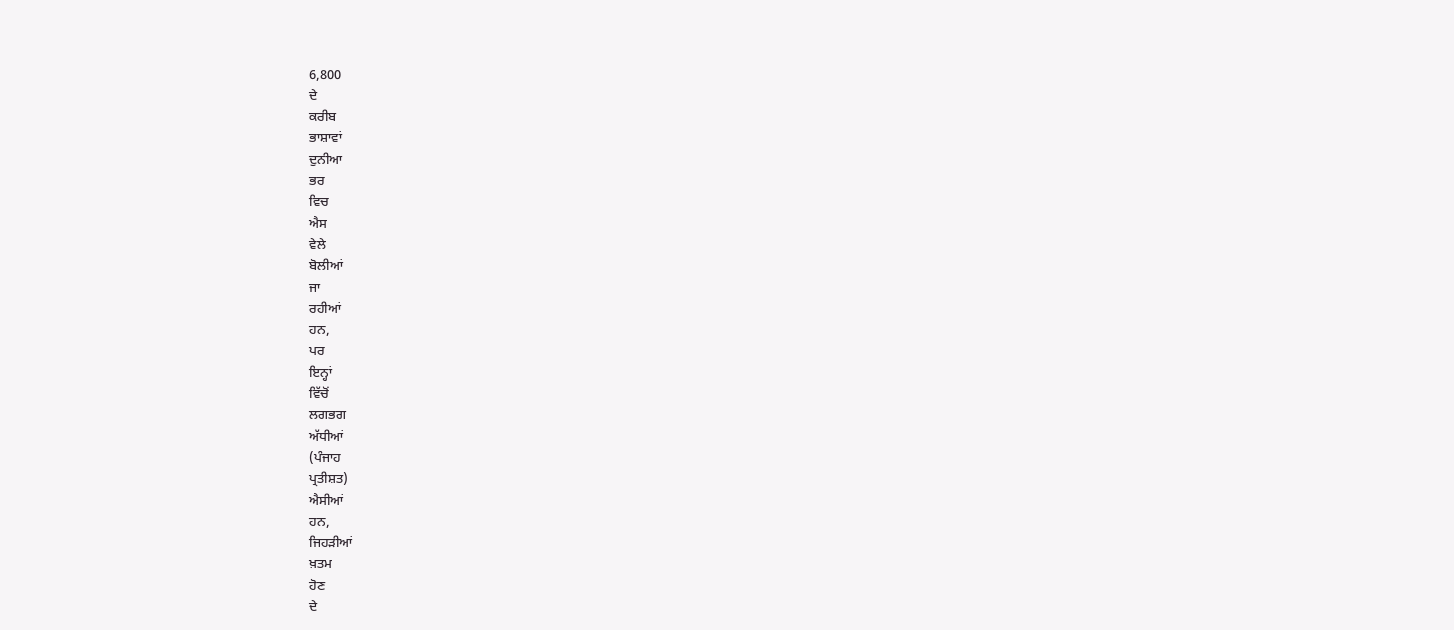6,800
ਦੇ
ਕਰੀਬ
ਭਾਸ਼ਾਵਾਂ
ਦੁਨੀਆ
ਭਰ
ਵਿਚ
ਐਸ
ਵੇਲੇ
ਬੋਲੀਆਂ
ਜਾ
ਰਹੀਆਂ
ਹਨ,
ਪਰ
ਇਨ੍ਹਾਂ
ਵਿੱਚੋਂ
ਲਗਭਗ
ਅੱਧੀਆਂ
(ਪੰਜਾਹ
ਪ੍ਰਤੀਸ਼ਤ)
ਐਸੀਆਂ
ਹਨ,
ਜਿਹੜੀਆਂ
ਖ਼ਤਮ
ਹੋਣ
ਦੇ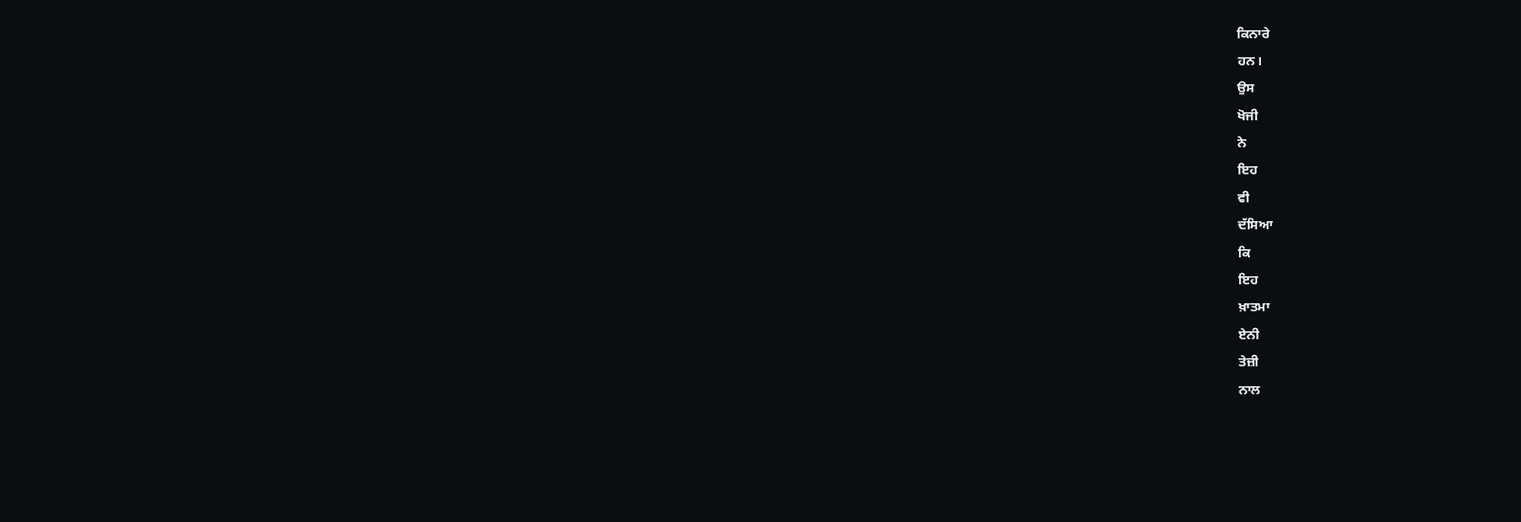ਕਿਨਾਰੇ
ਹਨ।
ਉਸ
ਖੋਜੀ
ਨੇ
ਇਹ
ਵੀ
ਦੱਸਿਆ
ਕਿ
ਇਹ
ਖ਼ਾਤਮਾ
ਏਨੀ
ਤੇਜ਼ੀ
ਨਾਲ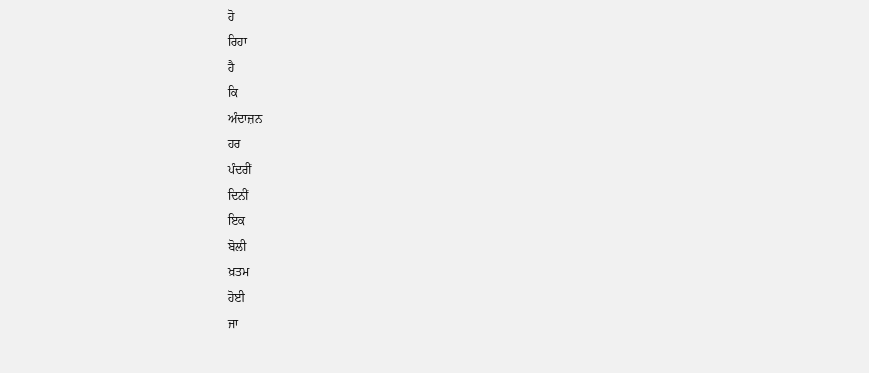ਹੋ
ਰਿਹਾ
ਹੈ
ਕਿ
ਅੰਦਾਜ਼ਨ
ਹਰ
ਪੰਦਰੀਂ
ਦਿਨੀਂ
ਇਕ
ਬੋਲੀ
ਖ਼ਤਮ
ਹੋਈ
ਜਾ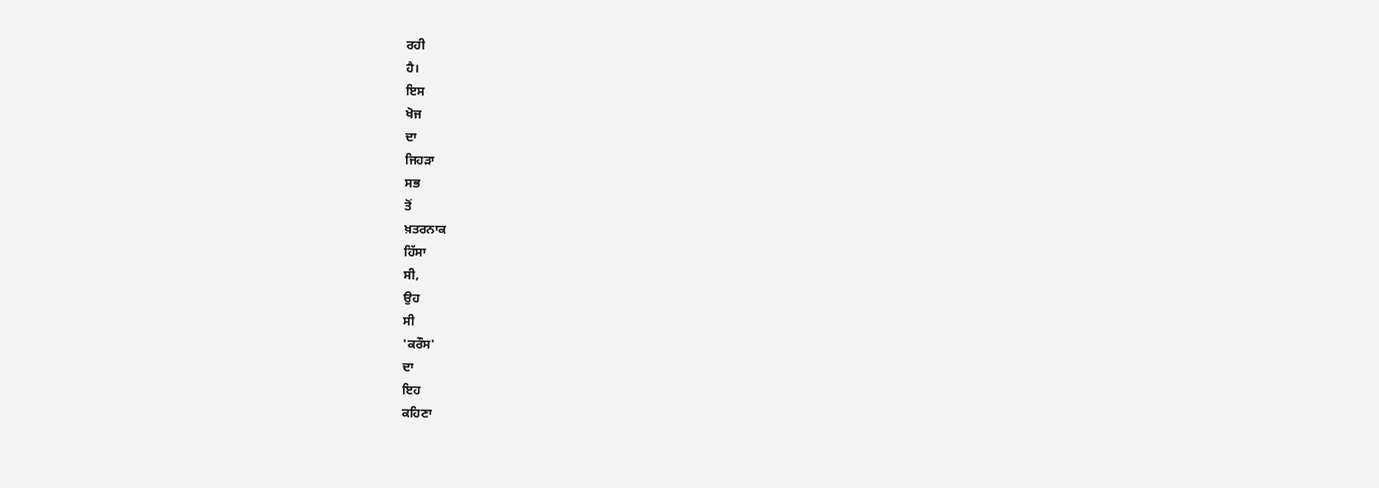ਰਹੀ
ਹੈ।
ਇਸ
ਖੋਜ
ਦਾ
ਜਿਹੜਾ
ਸਭ
ਤੋਂ
ਖ਼ਤਰਨਾਕ
ਹਿੱਸਾ
ਸੀ,
ਉਹ
ਸੀ
'ਕਰੌਸ'
ਦਾ
ਇਹ
ਕਹਿਣਾ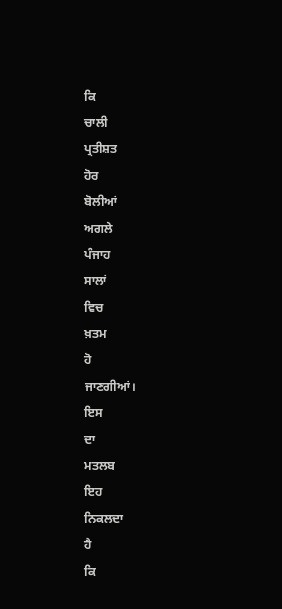ਕਿ
ਚਾਲੀ
ਪ੍ਰਤੀਸ਼ਤ
ਹੋਰ
ਬੋਲੀਆਂ
ਅਗਲੇ
ਪੰਜਾਹ
ਸਾਲਾਂ
ਵਿਚ
ਖ਼ਤਮ
ਹੋ
ਜਾਣਗੀਆਂ।
ਇਸ
ਦਾ
ਮਤਲਬ
ਇਹ
ਨਿਕਲਦਾ
ਹੈ
ਕਿ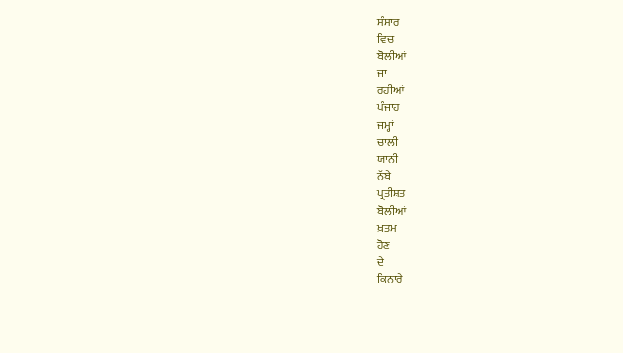ਸੰਸਾਰ
ਵਿਚ
ਬੋਲੀਆਂ
ਜਾ
ਰਹੀਆਂ
ਪੰਜਾਹ
ਜਮ੍ਹਾਂ
ਚਾਲੀ
ਯਾਨੀ
ਨੱਬੇ
ਪ੍ਰਤੀਸ਼ਤ
ਬੋਲੀਆਂ
ਖ਼ਤਮ
ਹੋਣ
ਦੇ
ਕਿਨਾਰੇ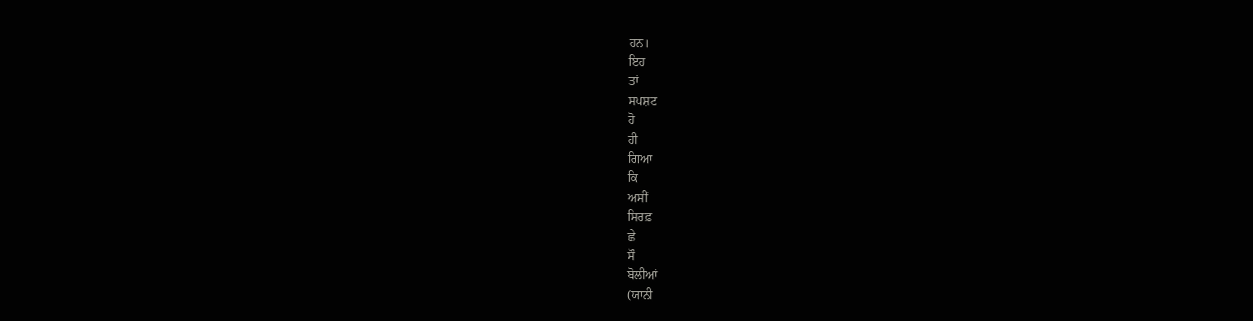ਹਨ।
ਇਹ
ਤਾਂ
ਸਪਸ਼ਟ
ਹੋ
ਹੀ
ਗਿਆ
ਕਿ
ਅਸੀਂ
ਸਿਰਫ਼
ਛੇ
ਸੌ
ਬੋਲੀਆਂ
(ਯਾਨੀ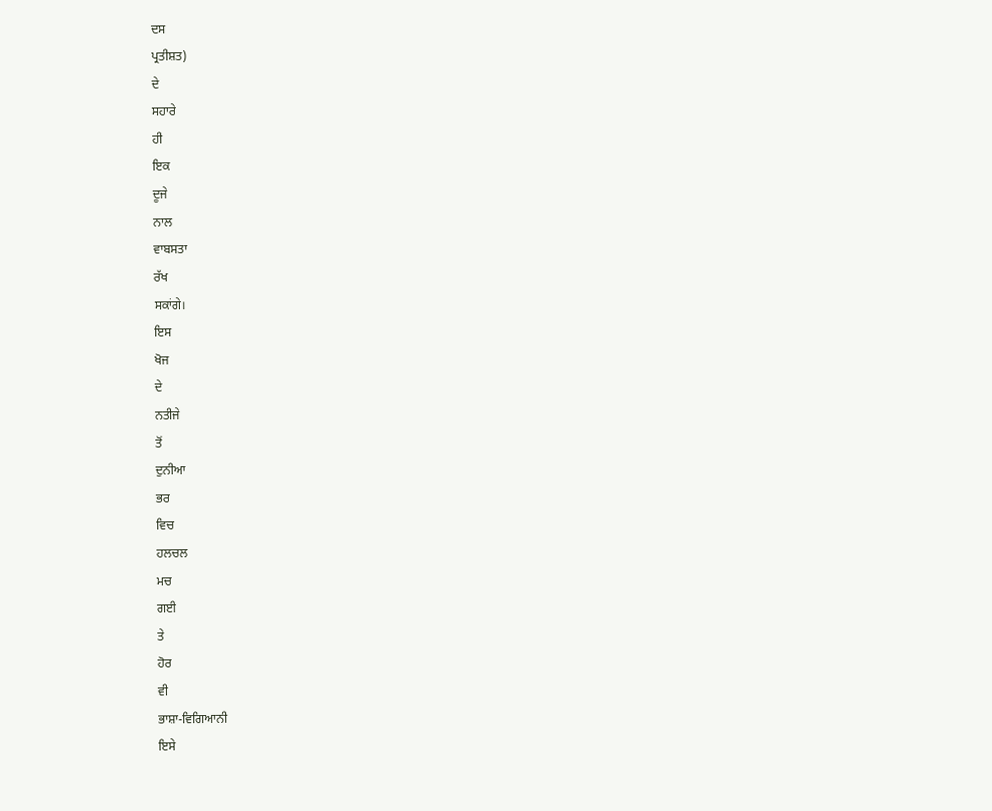ਦਸ
ਪ੍ਰਤੀਸ਼ਤ)
ਦੇ
ਸਹਾਰੇ
ਹੀ
ਇਕ
ਦੂਜੇ
ਨਾਲ
ਵਾਬਸਤਾ
ਰੱਖ
ਸਕਾਂਗੇ।
ਇਸ
ਖੋਜ
ਦੇ
ਨਤੀਜੇ
ਤੋਂ
ਦੁਨੀਆ
ਭਰ
ਵਿਚ
ਹਲਚਲ
ਮਚ
ਗਈ
ਤੇ
ਹੋਰ
ਵੀ
ਭਾਸ਼ਾ-ਵਿਗਿਆਨੀ
ਇਸੇ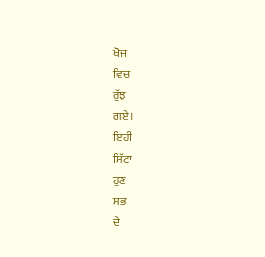ਖੋਜ
ਵਿਚ
ਰੁੱਝ
ਗਏ।
ਇਹੀ
ਸਿੱਟਾ
ਹੁਣ
ਸਭ
ਦੇ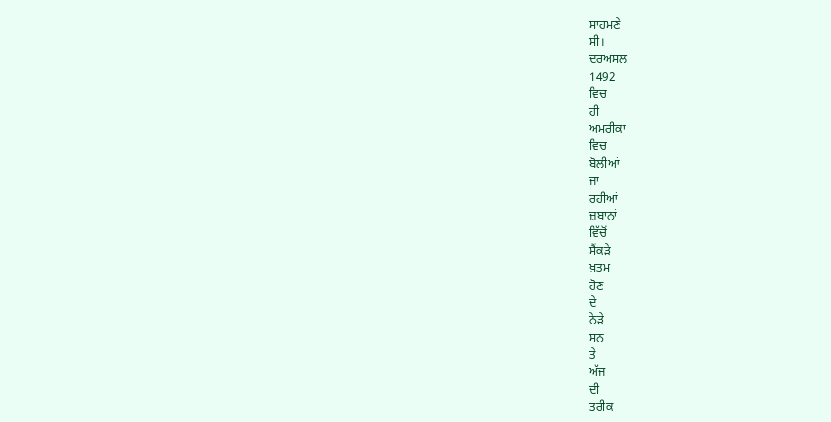ਸਾਹਮਣੇ
ਸੀ।
ਦਰਅਸਲ
1492
ਵਿਚ
ਹੀ
ਅਮਰੀਕਾ
ਵਿਚ
ਬੋਲੀਆਂ
ਜਾ
ਰਹੀਆਂ
ਜ਼ਬਾਨਾਂ
ਵਿੱਚੋਂ
ਸੈਂਕੜੇ
ਖ਼ਤਮ
ਹੋਣ
ਦੇ
ਨੇੜੇ
ਸਨ
ਤੇ
ਅੱਜ
ਦੀ
ਤਰੀਕ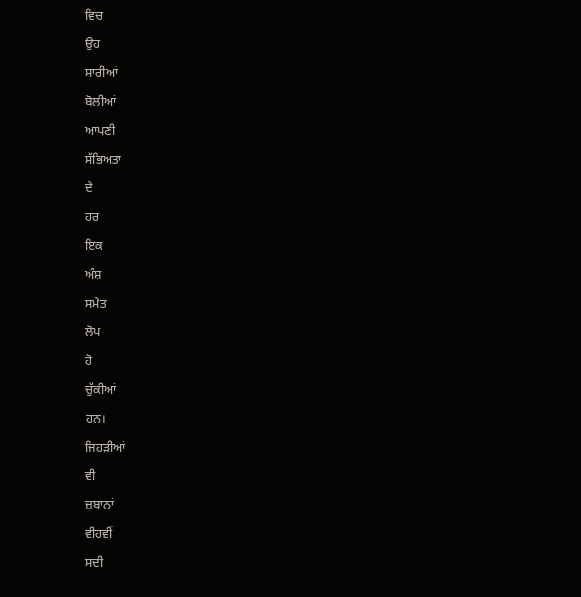ਵਿਚ
ਉਹ
ਸਾਰੀਆਂ
ਬੋਲੀਆਂ
ਆਪਣੀ
ਸੱਭਿਅਤਾ
ਦੇ
ਹਰ
ਇਕ
ਅੰਸ਼
ਸਮੇਤ
ਲੋਪ
ਹੋ
ਚੁੱਕੀਆਂ
ਹਨ।
ਜਿਹੜੀਆਂ
ਵੀ
ਜ਼ਬਾਨਾਂ
ਵੀਹਵੀਂ
ਸਦੀ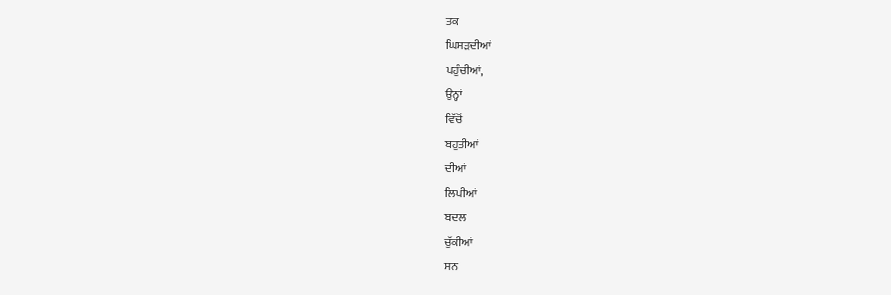ਤਕ
ਘਿਸੜਦੀਆਂ
ਪਹੁੰਚੀਆਂ,
ਉਨ੍ਹਾਂ
ਵਿੱਚੋਂ
ਬਹੁਤੀਆਂ
ਦੀਆਂ
ਲਿਪੀਆਂ
ਬਦਲ
ਚੁੱਕੀਆਂ
ਸਨ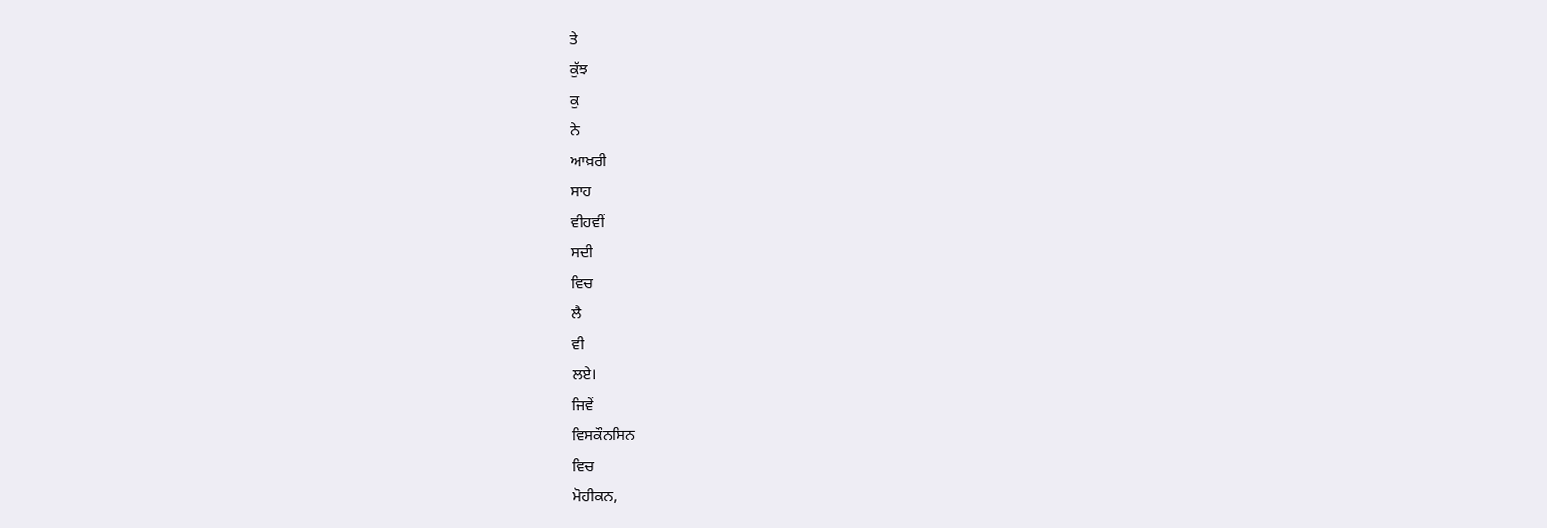ਤੇ
ਕੁੱਝ
ਕੁ
ਨੇ
ਆਖ਼ਰੀ
ਸਾਹ
ਵੀਹਵੀਂ
ਸਦੀ
ਵਿਚ
ਲੈ
ਵੀ
ਲਏ।
ਜਿਵੇਂ
ਵਿਸਕੌਨਸਿਨ
ਵਿਚ
ਮੋਹੀਕਨ,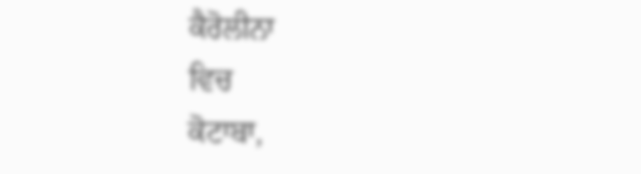ਕੈਰੋਲੀਨਾ
ਵਿਚ
ਕੋਟਾਬਾ,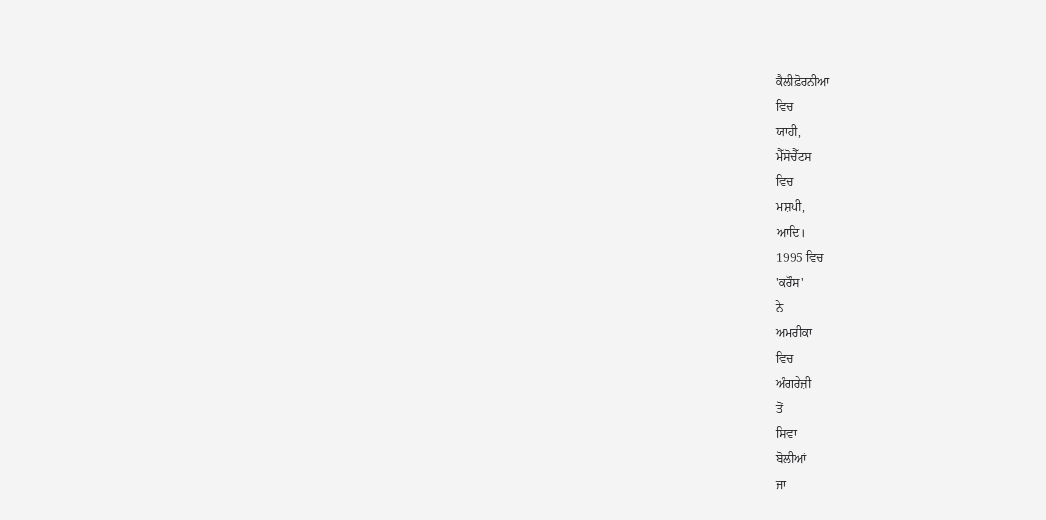ਕੈਲੀਫ਼ੋਰਨੀਆ
ਵਿਚ
ਯਾਹੀ,
ਮੈੱਸੋਚੈੱਟਸ
ਵਿਚ
ਮਸ਼ਪੀ,
ਆਦਿ।
1995 ਵਿਚ
'ਕਰੌਸ'
ਨੇ
ਅਮਰੀਕਾ
ਵਿਚ
ਅੰਗਰੇਜ਼ੀ
ਤੋਂ
ਸਿਵਾ
ਬੋਲੀਆਂ
ਜਾ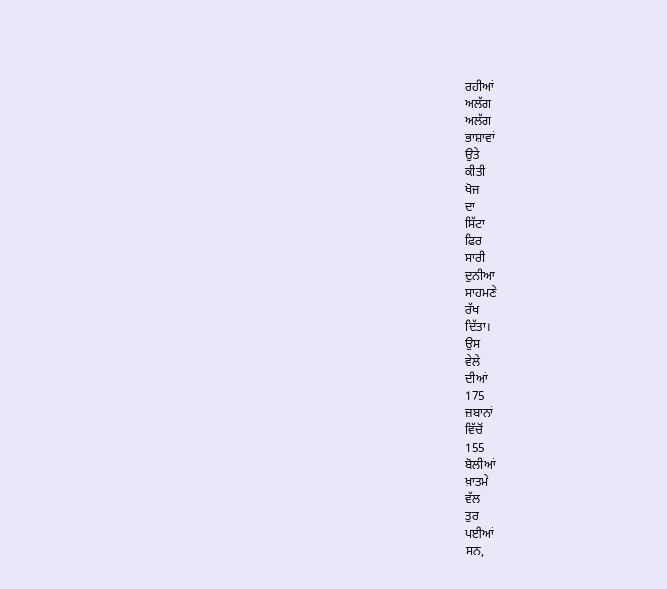ਰਹੀਆਂ
ਅਲੱਗ
ਅਲੱਗ
ਭਾਸ਼ਾਵਾਂ
ਉਤੇ
ਕੀਤੀ
ਖੋਜ
ਦਾ
ਸਿੱਟਾ
ਫਿਰ
ਸਾਰੀ
ਦੁਨੀਆ
ਸਾਹਮਣੇ
ਰੱਖ
ਦਿੱਤਾ।
ਉਸ
ਵੇਲੇ
ਦੀਆਂ
175
ਜ਼ਬਾਨਾਂ
ਵਿੱਚੋਂ
155
ਬੋਲੀਆਂ
ਖ਼ਾਤਮੇ
ਵੱਲ
ਤੁਰ
ਪਈਆਂ
ਸਨ,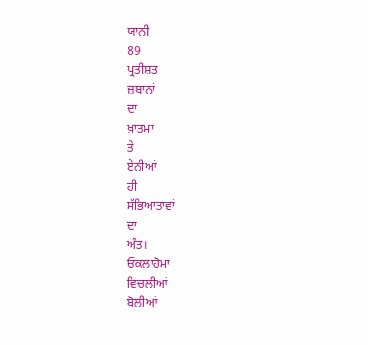ਯਾਨੀ
89
ਪ੍ਰਤੀਸ਼ਤ
ਜ਼ਬਾਨਾਂ
ਦਾ
ਖ਼ਾਤਮਾ
ਤੇ
ਏਨੀਆਂ
ਹੀ
ਸੱਭਿਆਤਾਵਾਂ
ਦਾ
ਅੰਤ।
ਓਕਲਾਹੋਮਾ
ਵਿਚਲੀਆਂ
ਬੋਲੀਆਂ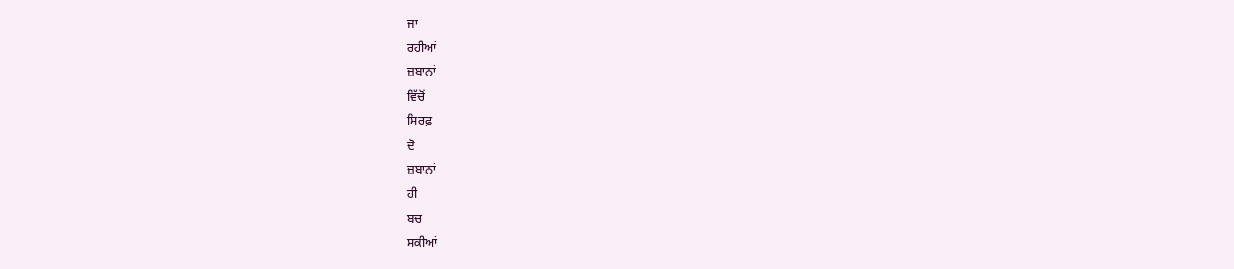ਜਾ
ਰਹੀਆਂ
ਜ਼ਬਾਨਾਂ
ਵਿੱਚੋਂ
ਸਿਰਫ਼
ਦੋ
ਜ਼ਬਾਨਾਂ
ਹੀ
ਬਚ
ਸਕੀਆਂ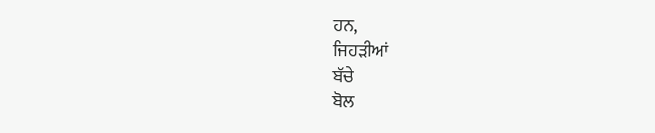ਹਨ,
ਜਿਹੜੀਆਂ
ਬੱਚੇ
ਬੋਲ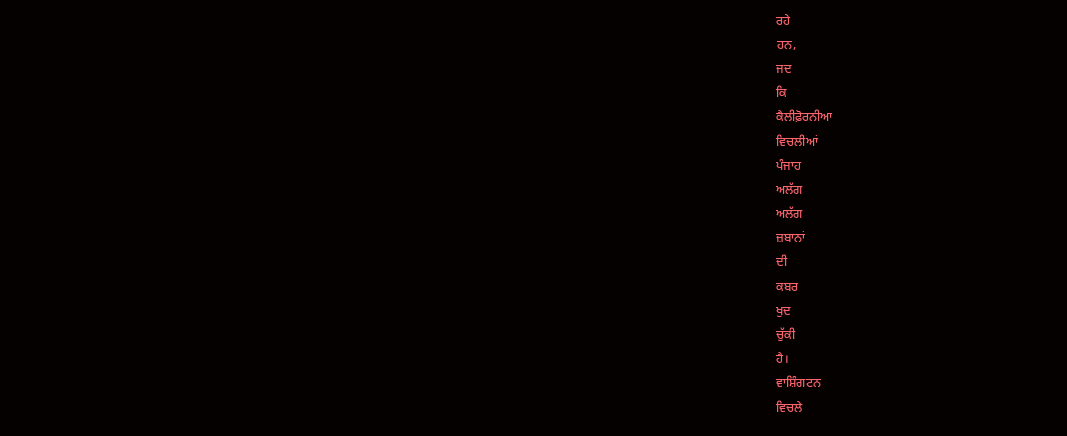ਰਹੇ
ਹਨ,
ਜਦ
ਕਿ
ਕੈਲੀਫ਼ੋਰਨੀਆ
ਵਿਚਲੀਆਂ
ਪੰਜਾਹ
ਅਲੱਗ
ਅਲੱਗ
ਜ਼ਬਾਨਾਂ
ਦੀ
ਕਬਰ
ਖੁਦ
ਚੁੱਕੀ
ਹੈ।
ਵਾਸ਼ਿੰਗਟਨ
ਵਿਚਲੇ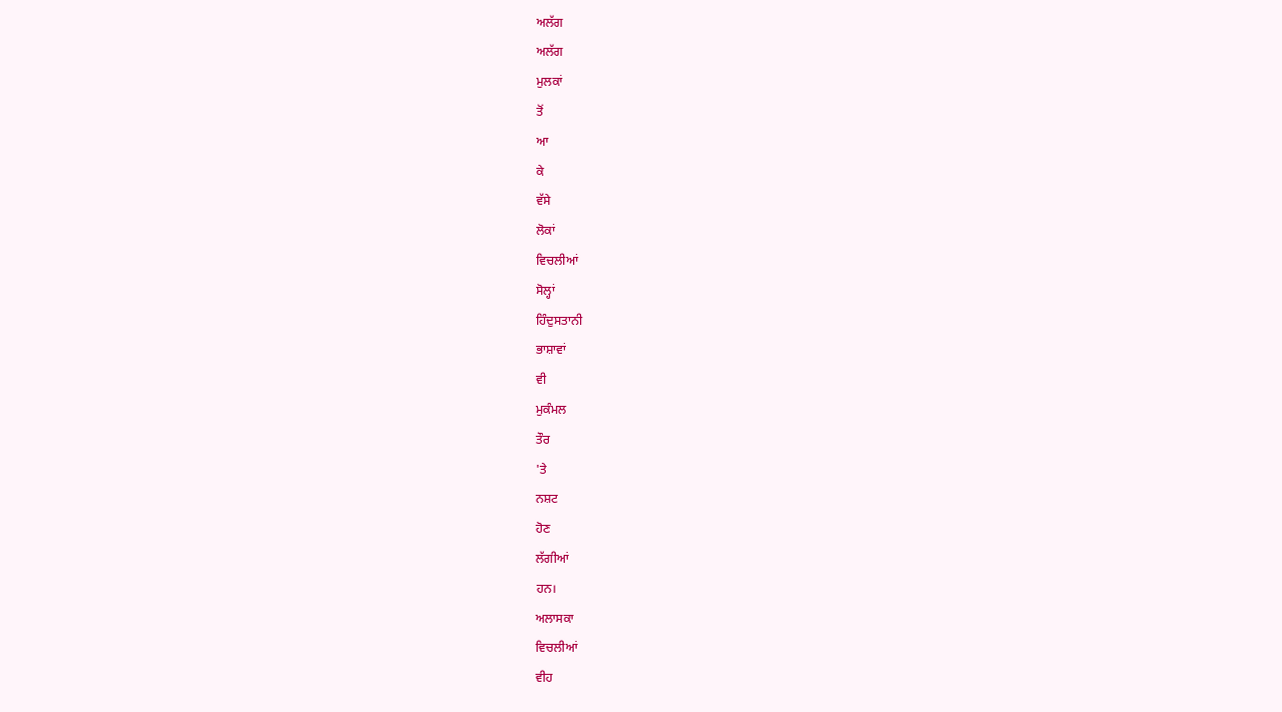ਅਲੱਗ
ਅਲੱਗ
ਮੁਲਕਾਂ
ਤੋਂ
ਆ
ਕੇ
ਵੱਸੇ
ਲੋਕਾਂ
ਵਿਚਲੀਆਂ
ਸੋਲ੍ਹਾਂ
ਹਿੰਦੁਸਤਾਨੀ
ਭਾਸ਼ਾਵਾਂ
ਵੀ
ਮੁਕੰਮਲ
ਤੌਰ
'ਤੇ
ਨਸ਼ਟ
ਹੋਣ
ਲੱਗੀਆਂ
ਹਨ।
ਅਲਾਸਕਾ
ਵਿਚਲੀਆਂ
ਵੀਹ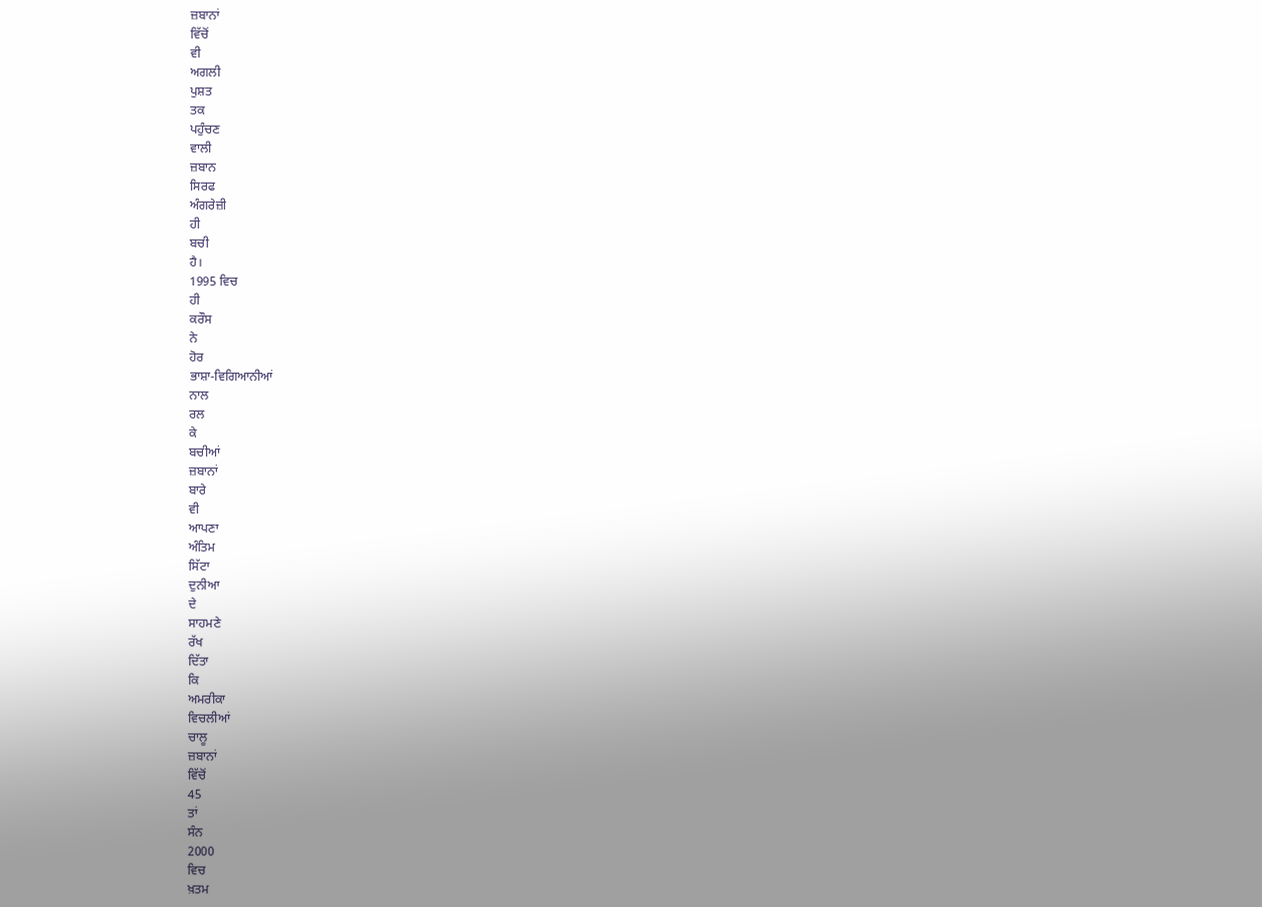ਜ਼ਬਾਨਾਂ
ਵਿੱਚੋਂ
ਵੀ
ਅਗਲੀ
ਪੁਸ਼ਤ
ਤਕ
ਪਹੁੰਚਣ
ਵਾਲੀ
ਜ਼ਬਾਨ
ਸਿਰਫ
ਅੰਗਰੇਜ਼ੀ
ਹੀ
ਬਚੀ
ਹੈ।
1995 ਵਿਚ
ਹੀ
ਕਰੌਸ
ਨੇ
ਹੋਰ
ਭਾਸ਼ਾ-ਵਿਗਿਆਨੀਆਂ
ਨਾਲ
ਰਲ
ਕੇ
ਬਚੀਆਂ
ਜ਼ਬਾਨਾਂ
ਬਾਰੇ
ਵੀ
ਆਪਣਾ
ਅੰਤਿਮ
ਸਿੱਟਾ
ਦੁਨੀਆ
ਦੇ
ਸਾਹਮਣੇ
ਰੱਖ
ਦਿੱਤਾ
ਕਿ
ਅਮਰੀਕਾ
ਵਿਚਲੀਆਂ
ਚਾਲੂ
ਜ਼ਬਾਨਾਂ
ਵਿੱਚੋਂ
45
ਤਾਂ
ਸੰਨ
2000
ਵਿਚ
ਖ਼ਤਮ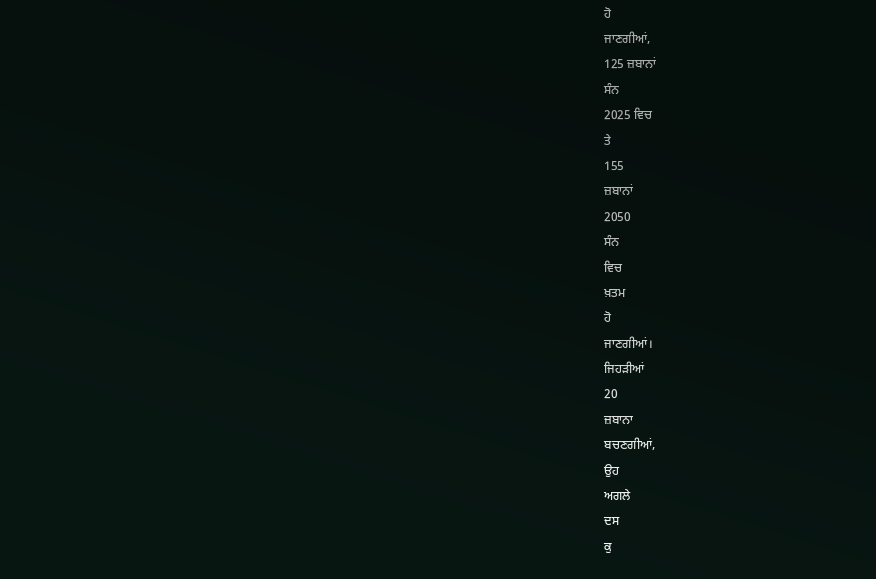ਹੋ
ਜਾਣਗੀਆਂ,
125 ਜ਼ਬਾਨਾਂ
ਸੰਨ
2025 ਵਿਚ
ਤੇ
155
ਜ਼ਬਾਨਾਂ
2050
ਸੰਨ
ਵਿਚ
ਖ਼ਤਮ
ਹੋ
ਜਾਣਗੀਆਂ।
ਜਿਹੜੀਆਂ
20
ਜ਼ਬਾਨਾ
ਬਚਣਗੀਆਂ,
ਉਹ
ਅਗਲੇ
ਦਸ
ਕੁ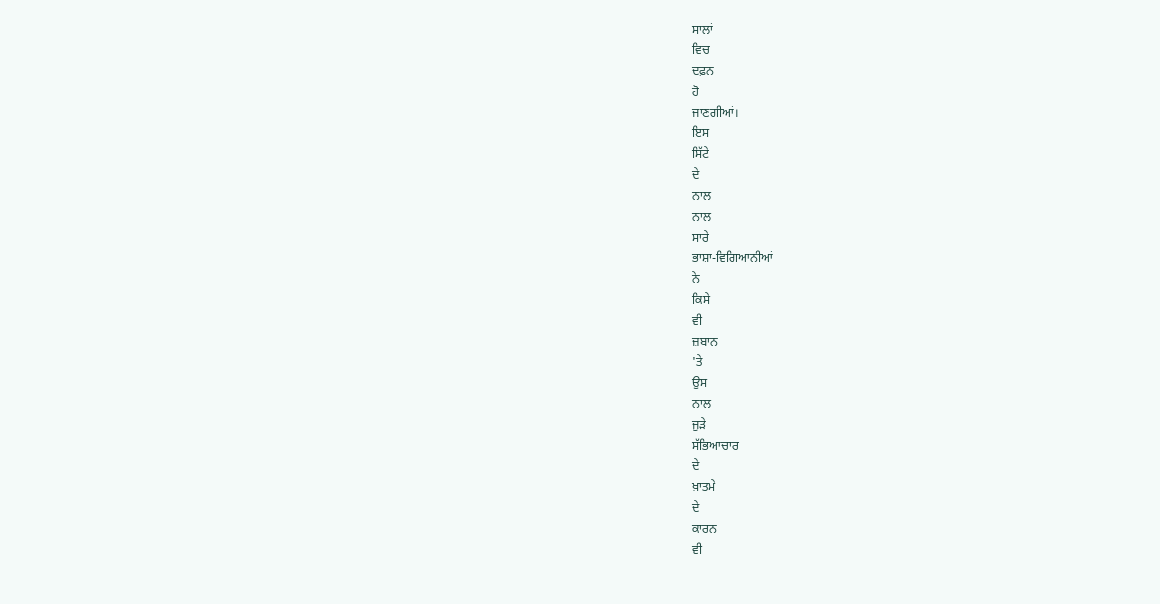ਸਾਲਾਂ
ਵਿਚ
ਦਫ਼ਨ
ਹੋ
ਜਾਣਗੀਆਂ।
ਇਸ
ਸਿੱਟੇ
ਦੇ
ਨਾਲ
ਨਾਲ
ਸਾਰੇ
ਭਾਸ਼ਾ-ਵਿਗਿਆਨੀਆਂ
ਨੇ
ਕਿਸੇ
ਵੀ
ਜ਼ਬਾਨ
'ਤੇ
ਉਸ
ਨਾਲ
ਜੁੜੇ
ਸੱਭਿਆਚਾਰ
ਦੇ
ਖ਼ਾਤਮੇ
ਦੇ
ਕਾਰਨ
ਵੀ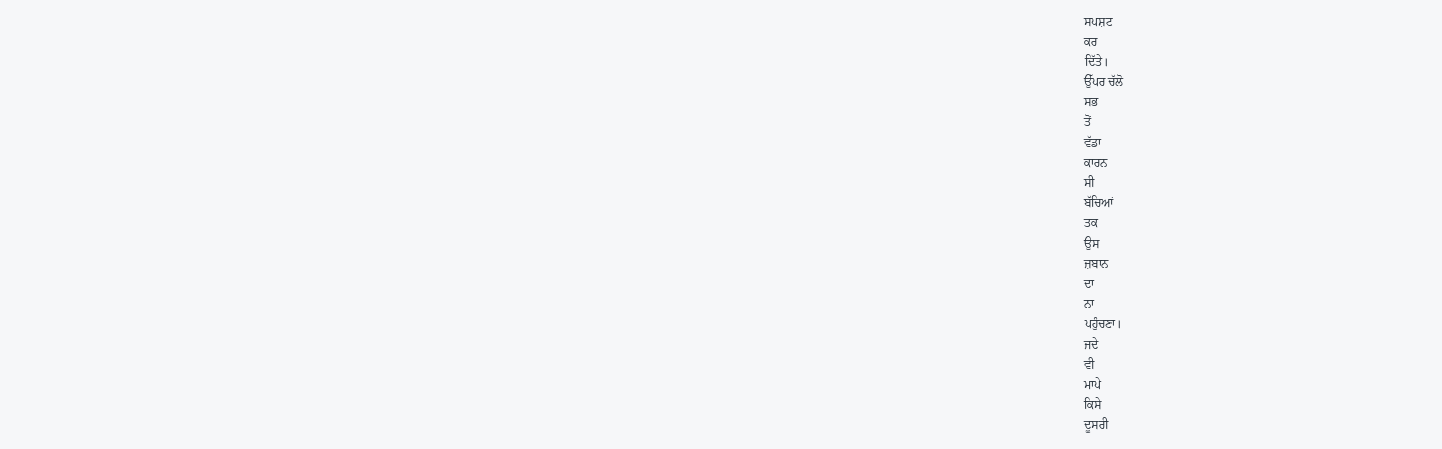ਸਪਸ਼ਟ
ਕਰ
ਦਿੱਤੇ।
ਉੱਪਰ ਚੱਲੋ
ਸਭ
ਤੋਂ
ਵੱਡਾ
ਕਾਰਨ
ਸੀ
ਬੱਚਿਆਂ
ਤਕ
ਉਸ
ਜ਼ਬਾਨ
ਦਾ
ਨਾ
ਪਹੁੰਚਣਾ।
ਜਦੇ
ਵੀ
ਮਾਪੇ
ਕਿਸੇ
ਦੂਸਰੀ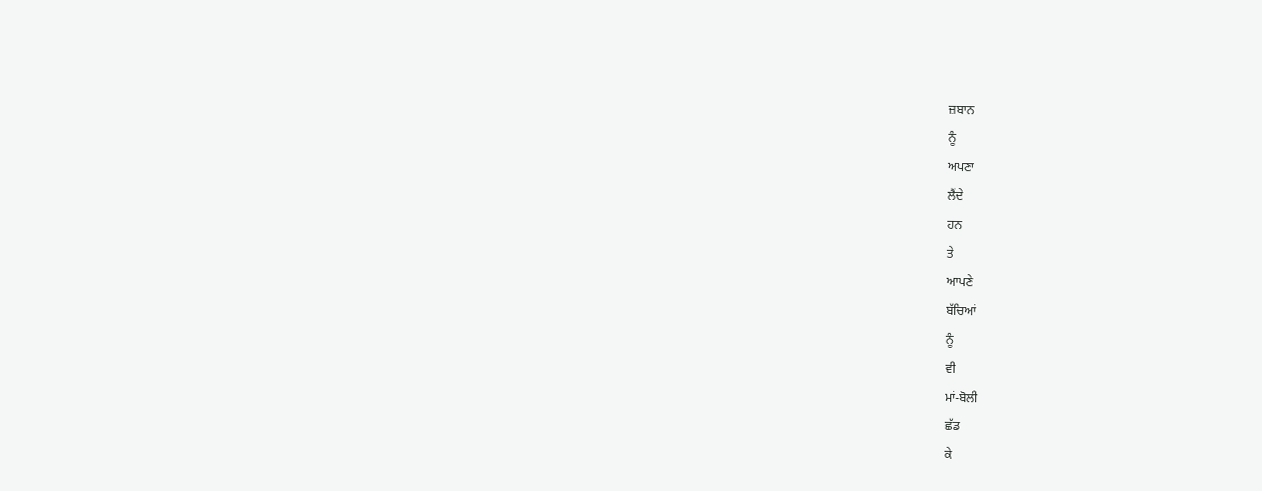ਜ਼ਬਾਨ
ਨੂੰ
ਅਪਣਾ
ਲੈਂਦੇ
ਹਨ
ਤੇ
ਆਪਣੇ
ਬੱਚਿਆਂ
ਨੂੰ
ਵੀ
ਮਾਂ-ਬੋਲੀ
ਛੱਡ
ਕੇ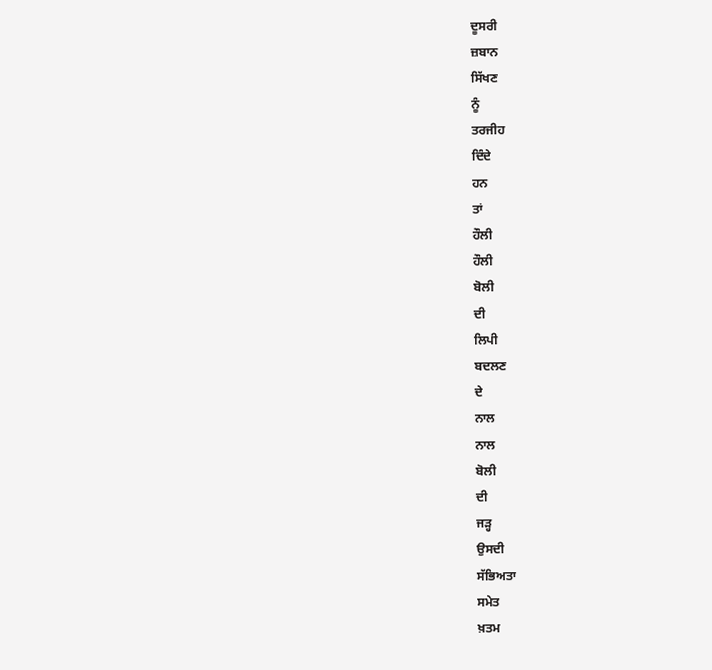ਦੂਸਰੀ
ਜ਼ਬਾਨ
ਸਿੱਖਣ
ਨੂੰ
ਤਰਜੀਹ
ਦਿੰਦੇ
ਹਨ
ਤਾਂ
ਹੌਲੀ
ਹੌਲੀ
ਬੋਲੀ
ਦੀ
ਲਿਪੀ
ਬਦਲਣ
ਦੇ
ਨਾਲ
ਨਾਲ
ਬੋਲੀ
ਦੀ
ਜੜ੍ਹ
ਉਸਦੀ
ਸੱਭਿਅਤਾ
ਸਮੇਤ
ਖ਼ਤਮ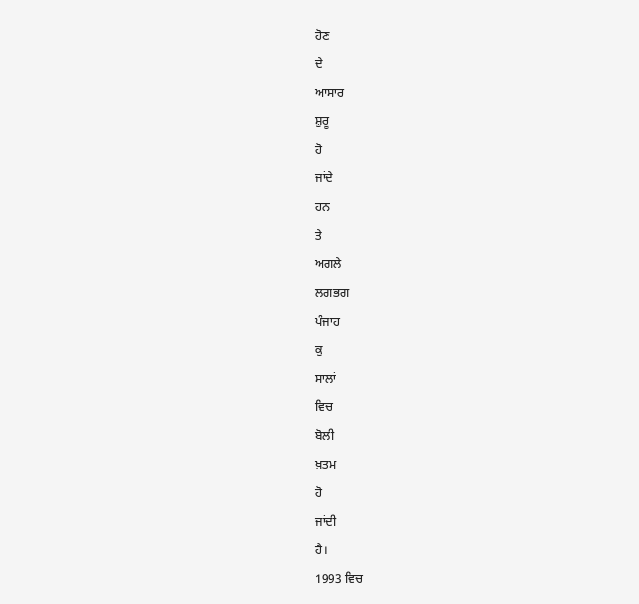ਹੋਣ
ਦੇ
ਆਸਾਰ
ਸ਼ੁਰੂ
ਹੋ
ਜਾਂਦੇ
ਹਨ
ਤੇ
ਅਗਲੇ
ਲਗਭਗ
ਪੰਜਾਹ
ਕੁ
ਸਾਲਾਂ
ਵਿਚ
ਬੋਲੀ
ਖ਼ਤਮ
ਹੋ
ਜਾਂਦੀ
ਹੈ।
1993 ਵਿਚ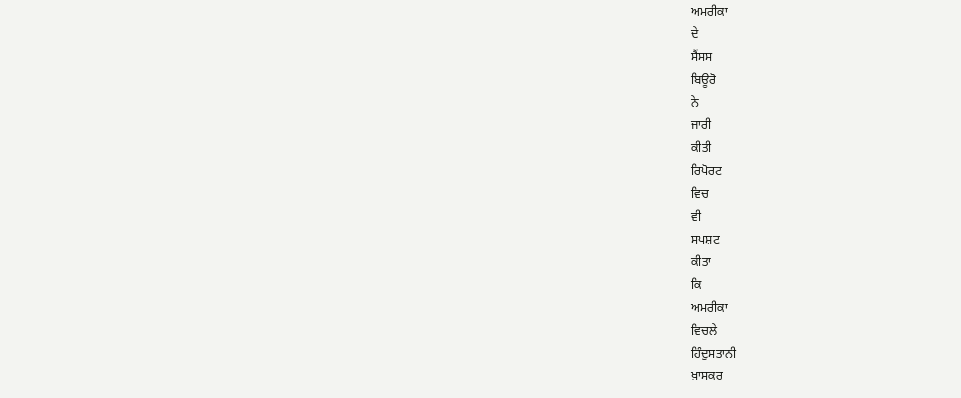ਅਮਰੀਕਾ
ਦੇ
ਸੈਂਸਸ
ਬਿਊਰੋ
ਨੇ
ਜਾਰੀ
ਕੀਤੀ
ਰਿਪੋਰਟ
ਵਿਚ
ਵੀ
ਸਪਸ਼ਟ
ਕੀਤਾ
ਕਿ
ਅਮਰੀਕਾ
ਵਿਚਲੇ
ਹਿੰਦੁਸਤਾਨੀ
ਖ਼ਾਸਕਰ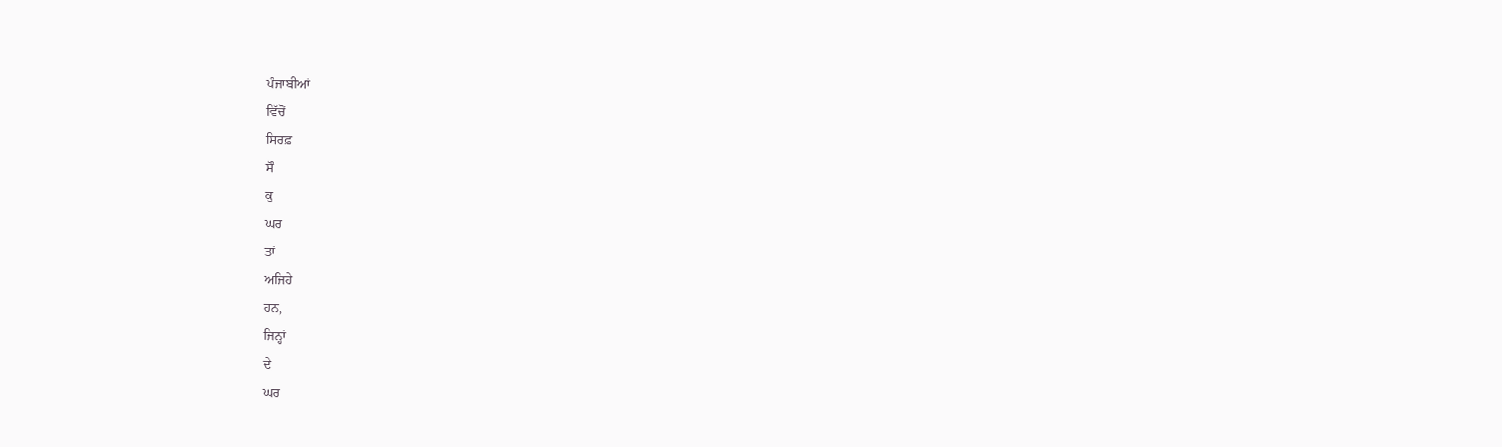ਪੰਜਾਬੀਆਂ
ਵਿੱਚੋਂ
ਸਿਰਫ਼
ਸੌ
ਕੁ
ਘਰ
ਤਾਂ
ਅਜਿਹੇ
ਹਨ,
ਜਿਨ੍ਹਾਂ
ਦੇ
ਘਰ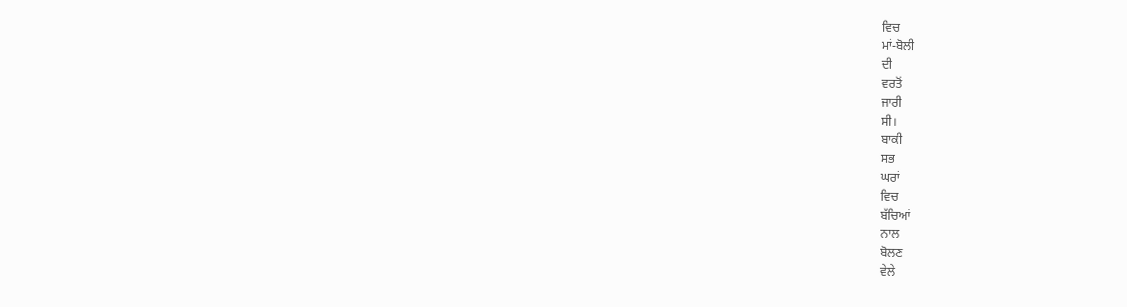ਵਿਚ
ਮਾਂ-ਬੋਲੀ
ਦੀ
ਵਰਤੋਂ
ਜਾਰੀ
ਸੀ।
ਬਾਕੀ
ਸਭ
ਘਰਾਂ
ਵਿਚ
ਬੱਚਿਆਂ
ਨਾਲ
ਬੋਲਣ
ਵੇਲੇ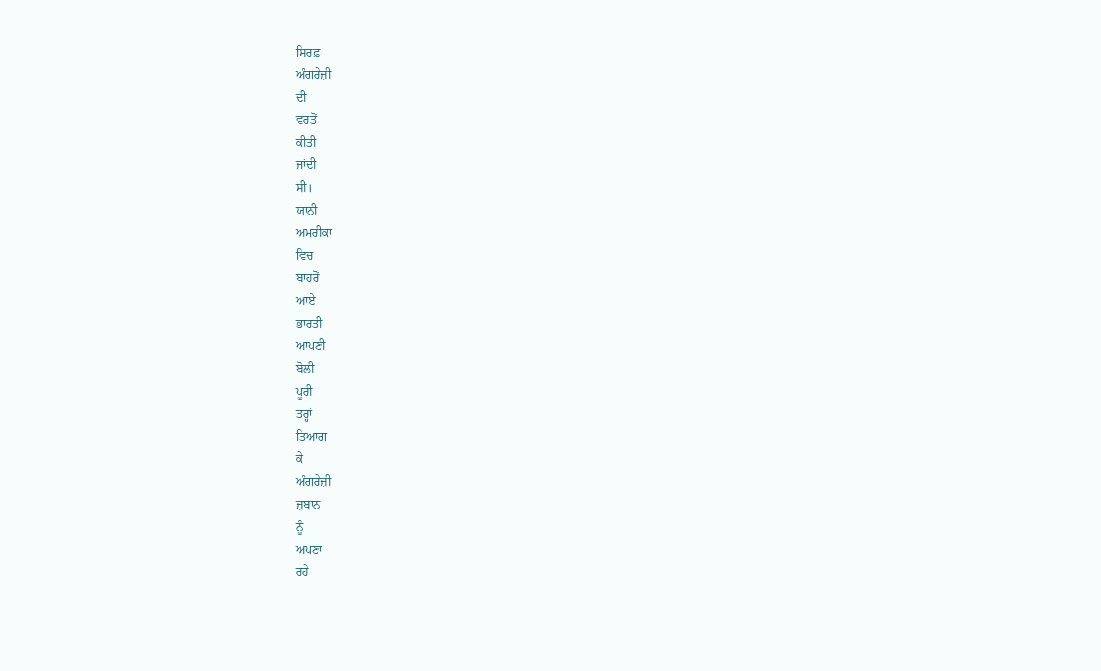ਸਿਰਫ਼
ਅੰਗਰੇਜ਼ੀ
ਦੀ
ਵਰਤੋਂ
ਕੀਤੀ
ਜਾਂਦੀ
ਸੀ।
ਯਾਨੀ
ਅਮਰੀਕਾ
ਵਿਚ
ਬਾਹਰੋਂ
ਆਏ
ਭਾਰਤੀ
ਆਪਣੀ
ਬੋਲੀ
ਪੂਰੀ
ਤਰ੍ਹਾਂ
ਤਿਆਗ
ਕੇ
ਅੰਗਰੇਜ਼ੀ
ਜ਼ਬਾਨ
ਨੂੰ
ਅਪਣਾ
ਰਹੇ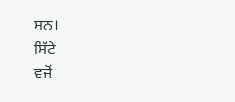ਸਨ।
ਸਿੱਟੇ
ਵਜੋਂ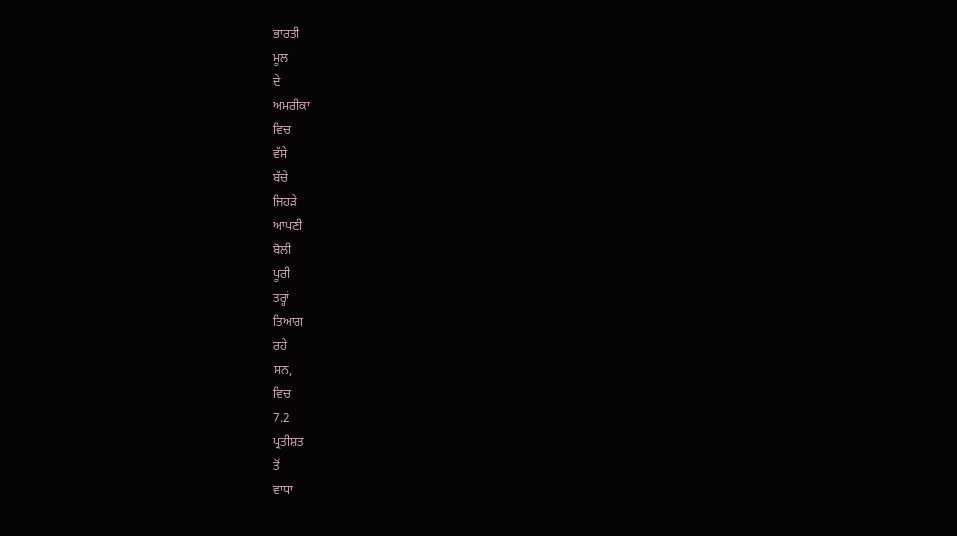ਭਾਰਤੀ
ਮੂਲ
ਦੇ
ਅਮਰੀਕਾ
ਵਿਚ
ਵੱਸੇ
ਬੱਚੇ
ਜਿਹੜੇ
ਆਪਣੀ
ਬੋਲੀ
ਪੂਰੀ
ਤਰ੍ਹਾਂ
ਤਿਆਗ
ਰਹੇ
ਸਨ,
ਵਿਚ
7.2
ਪ੍ਰਤੀਸ਼ਤ
ਤੋਂ
ਵਾਧਾ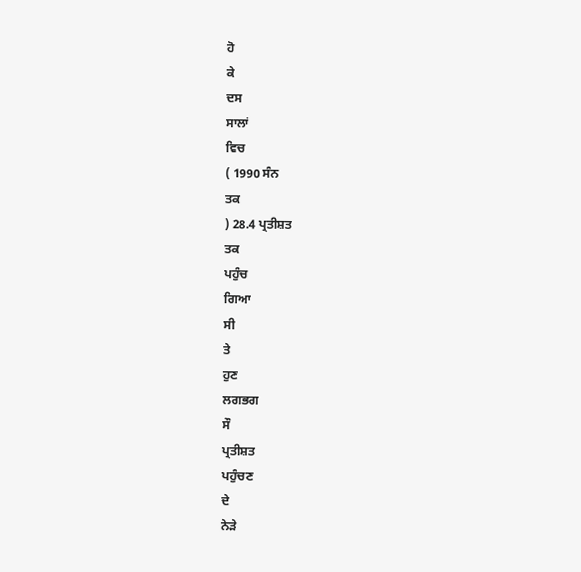ਹੋ
ਕੇ
ਦਸ
ਸਾਲਾਂ
ਵਿਚ
( 1990 ਸੰਨ
ਤਕ
) 28.4 ਪ੍ਰਤੀਸ਼ਤ
ਤਕ
ਪਹੁੰਚ
ਗਿਆ
ਸੀ
ਤੇ
ਹੁਣ
ਲਗਭਗ
ਸੌ
ਪ੍ਰਤੀਸ਼ਤ
ਪਹੁੰਚਣ
ਦੇ
ਨੇੜੇ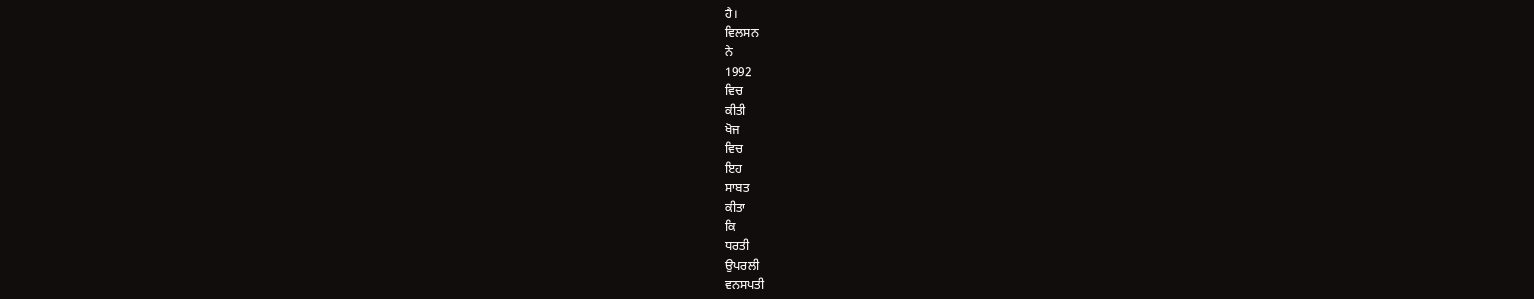ਹੈ।
ਵਿਲਸਨ
ਨੇ
1992
ਵਿਚ
ਕੀਤੀ
ਖੋਜ
ਵਿਚ
ਇਹ
ਸਾਬਤ
ਕੀਤਾ
ਕਿ
ਧਰਤੀ
ਉਪਰਲੀ
ਵਨਸਪਤੀ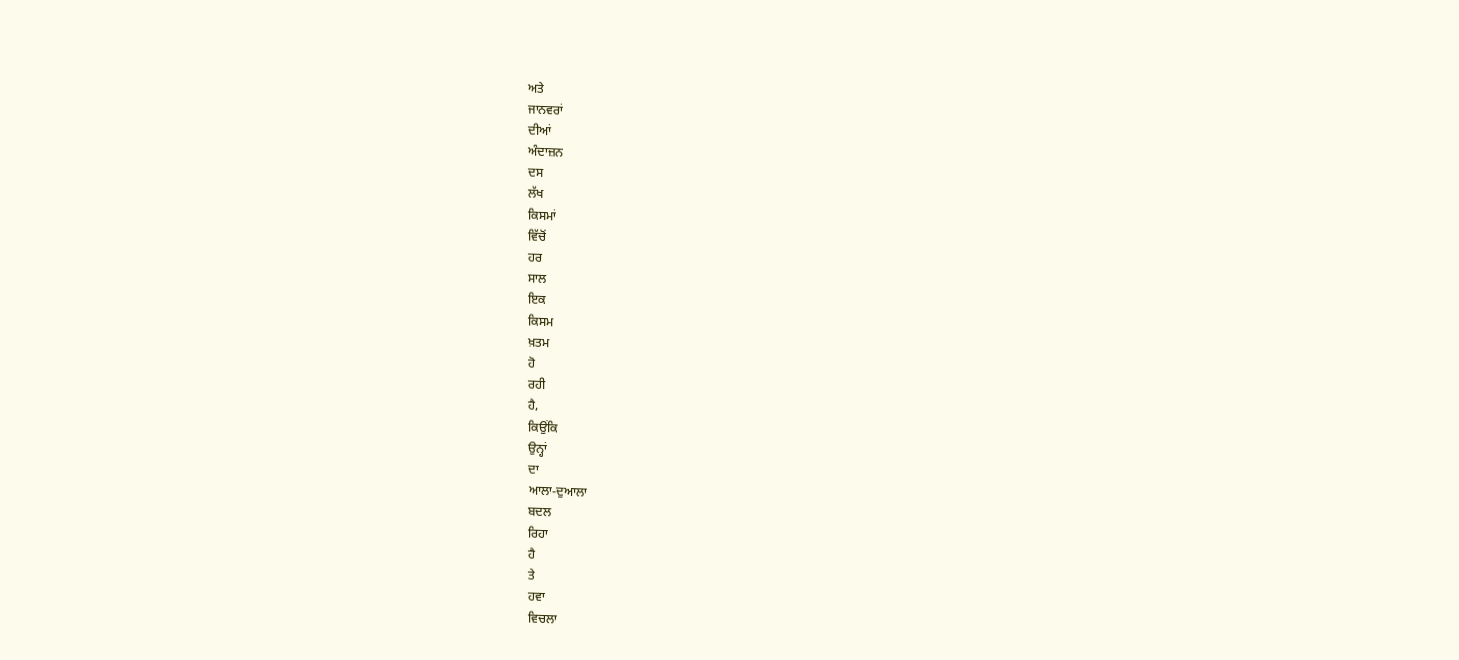ਅਤੇ
ਜਾਨਵਰਾਂ
ਦੀਆਂ
ਅੰਦਾਜ਼ਨ
ਦਸ
ਲੱਖ
ਕਿਸਮਾਂ
ਵਿੱਚੋਂ
ਹਰ
ਸਾਲ
ਇਕ
ਕਿਸਮ
ਖ਼ਤਮ
ਹੋ
ਰਹੀ
ਹੈ,
ਕਿਉਂਕਿ
ਉਨ੍ਹਾਂ
ਦਾ
ਆਲਾ-ਦੁਆਲਾ
ਬਦਲ
ਰਿਹਾ
ਹੈ
ਤੇ
ਹਵਾ
ਵਿਚਲਾ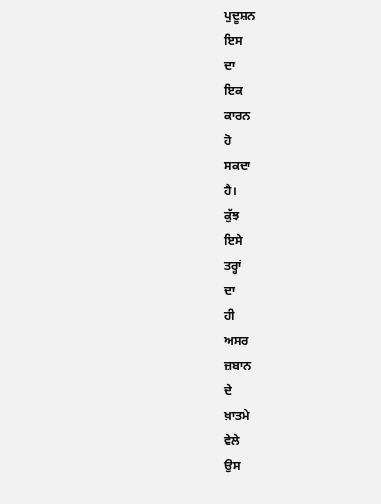ਪੁਦੂਸ਼ਨ
ਇਸ
ਦਾ
ਇਕ
ਕਾਰਨ
ਹੋ
ਸਕਦਾ
ਹੈ।
ਕੁੱਝ
ਇਸੇ
ਤਰ੍ਹਾਂ
ਦਾ
ਹੀ
ਅਸਰ
ਜ਼ਬਾਨ
ਦੇ
ਖ਼ਾਤਮੇ
ਵੇਲੇ
ਉਸ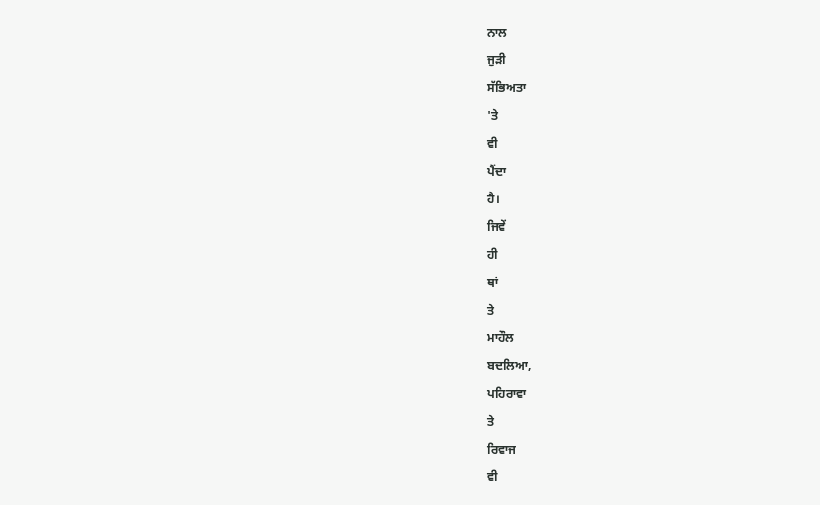ਨਾਲ
ਜੁੜੀ
ਸੱਭਿਅਤਾ
'ਤੇ
ਵੀ
ਪੈਂਦਾ
ਹੈ।
ਜਿਵੇਂ
ਹੀ
ਥਾਂ
ਤੇ
ਮਾਹੌਲ
ਬਦਲਿਆ,
ਪਹਿਰਾਵਾ
ਤੇ
ਰਿਵਾਜ
ਵੀ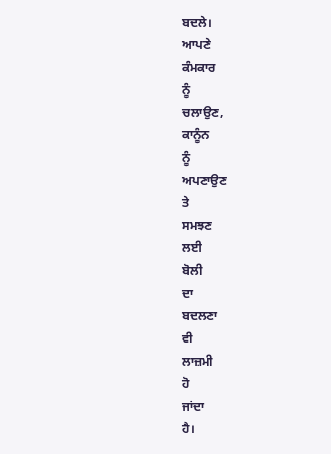ਬਦਲੇ।
ਆਪਣੇ
ਕੰਮਕਾਰ
ਨੂੰ
ਚਲਾਉਣ,
ਕਾਨੂੰਨ
ਨੂੰ
ਅਪਣਾਉਣ
ਤੇ
ਸਮਝਣ
ਲਈ
ਬੋਲੀ
ਦਾ
ਬਦਲਣਾ
ਵੀ
ਲਾਜ਼ਮੀ
ਹੋ
ਜਾਂਦਾ
ਹੈ।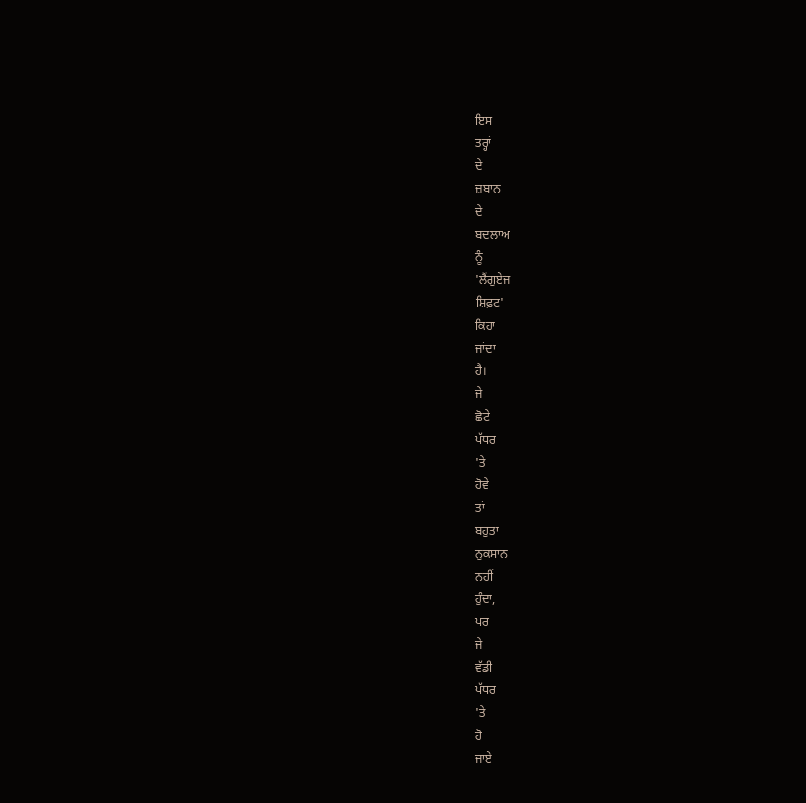ਇਸ
ਤਰ੍ਹਾਂ
ਦੇ
ਜ਼ਬਾਨ
ਦੇ
ਬਦਲਾਅ
ਨੂੰ
'ਲੈਂਗੁਏਜ
ਸ਼ਿਫ਼ਟ'
ਕਿਹਾ
ਜਾਂਦਾ
ਹੈ।
ਜੇ
ਛੋਟੇ
ਪੱਧਰ
'ਤੇ
ਹੋਵੇ
ਤਾਂ
ਬਹੁਤਾ
ਨੁਕਸਾਨ
ਨਹੀਂ
ਹੁੰਦਾ,
ਪਰ
ਜੇ
ਵੱਡੀ
ਪੱਧਰ
'ਤੇ
ਹੋ
ਜਾਏ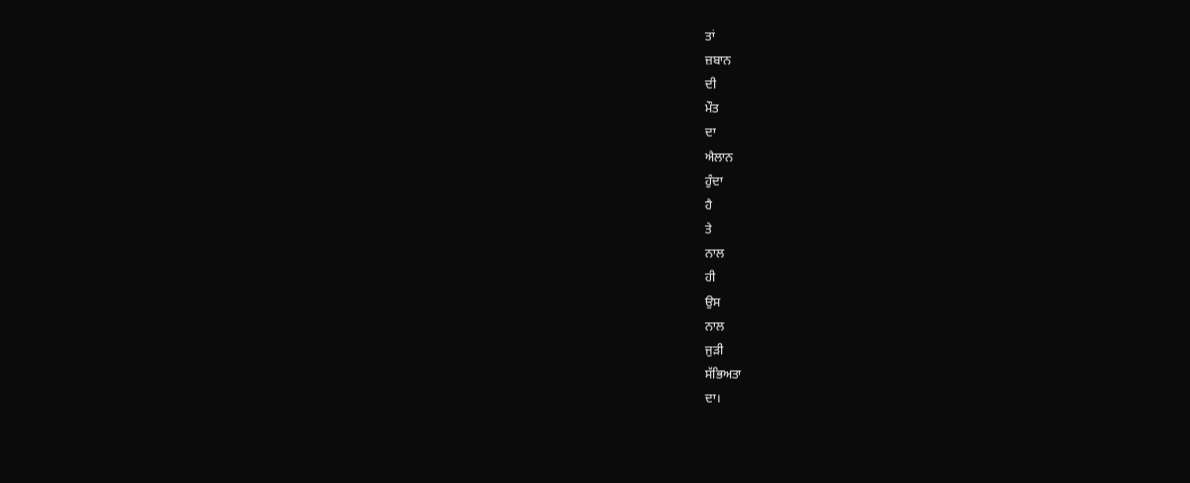ਤਾਂ
ਜ਼ਬਾਨ
ਦੀ
ਮੌਤ
ਦਾ
ਐਲਾਨ
ਹੁੰਦਾ
ਹੈ
ਤੇ
ਨਾਲ
ਹੀ
ਉਸ
ਨਾਲ
ਜੁੜੀ
ਸੱਭਿਅਤਾ
ਦਾ।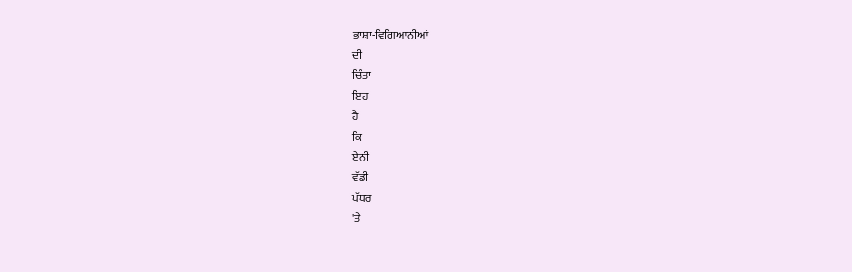ਭਾਸ਼ਾ-ਵਿਗਿਆਨੀਆਂ
ਦੀ
ਚਿੰਤਾ
ਇਹ
ਹੈ
ਕਿ
ਏਨੀ
ਵੱਡੀ
ਪੱਧਰ
'ਤੇ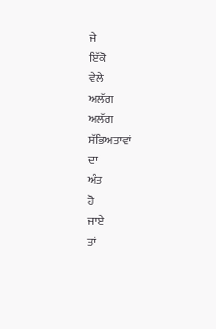ਜੇ
ਇੱਕੋ
ਵੇਲੇ
ਅਲੱਗ
ਅਲੱਗ
ਸੱਭਿਅਤਾਵਾਂ
ਦਾ
ਅੰਤ
ਹੋ
ਜਾਏ
ਤਾਂ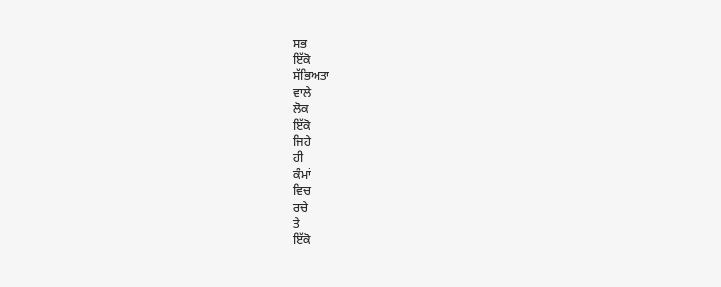ਸਭ
ਇੱਕੋ
ਸੱਭਿਅਤਾ
ਵਾਲੇ
ਲੋਕ
ਇੱਕੋ
ਜਿਹੇ
ਹੀ
ਕੰਮਾਂ
ਵਿਚ
ਰਚੇ
ਤੇ
ਇੱਕੋ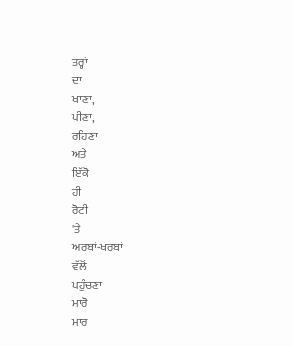ਤਰ੍ਹਾਂ
ਦਾ
ਖਾਣਾ,
ਪੀਣਾ,
ਰਹਿਣਾ
ਅਤੇ
ਇੱਕੋ
ਹੀ
ਰੋਟੀ
'ਤੇ
ਅਰਬਾਂ-ਖਰਬਾਂ
ਵੱਲੋਂ
ਪਹੁੰਚਣਾ
ਮਾਰੋ
ਮਾਰ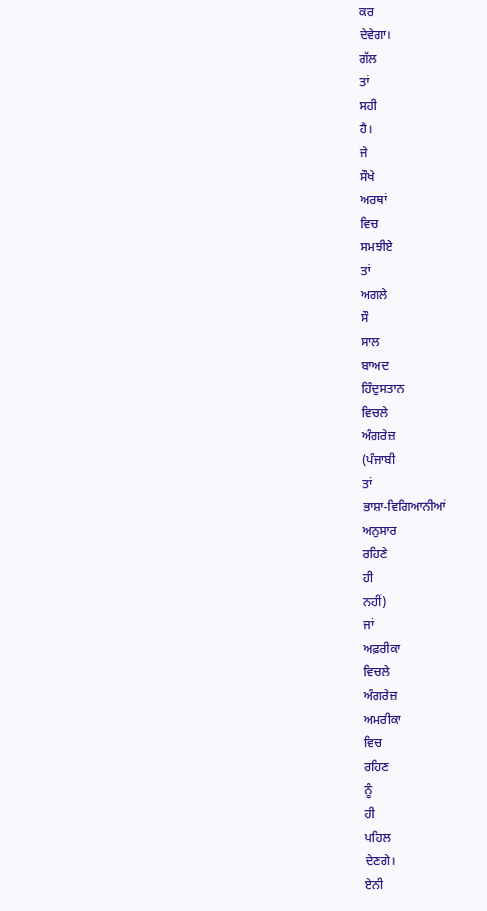ਕਰ
ਦੇਵੇਗਾ।
ਗੱਲ
ਤਾਂ
ਸਹੀ
ਹੈ।
ਜੇ
ਸੌਖੇ
ਅਰਥਾਂ
ਵਿਚ
ਸਮਝੀਏ
ਤਾਂ
ਅਗਲੇ
ਸੌ
ਸਾਲ
ਬਾਅਦ
ਹਿੰਦੁਸਤਾਨ
ਵਿਚਲੇ
ਅੰਗਰੇਜ਼
(ਪੰਜਾਬੀ
ਤਾਂ
ਭਾਸ਼ਾ-ਵਿਗਿਆਨੀਆਂ
ਅਨੁਸਾਰ
ਰਹਿਣੇ
ਹੀ
ਨਹੀਂ)
ਜਾਂ
ਅਫ਼ਰੀਕਾ
ਵਿਚਲੇ
ਅੰਗਰੇਜ਼
ਅਮਰੀਕਾ
ਵਿਚ
ਰਹਿਣ
ਨੂੰ
ਹੀ
ਪਹਿਲ
ਦੇਣਗੇ।
ਏਨੀ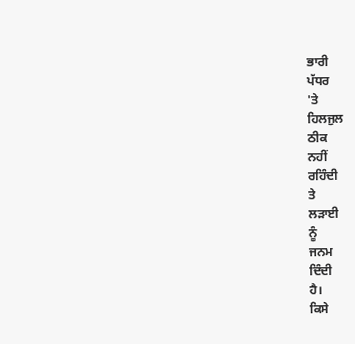ਭਾਰੀ
ਪੱਧਰ
'ਤੇ
ਹਿਲਜੁਲ
ਠੀਕ
ਨਹੀਂ
ਰਹਿੰਦੀ
ਤੇ
ਲੜਾਈ
ਨੂੰ
ਜਨਮ
ਦਿੰਦੀ
ਹੈ।
ਕਿਸੇ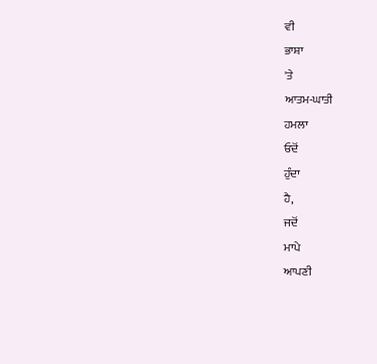ਵੀ
ਭਾਸ਼ਾ
'ਤੇ
ਆਤਮ-ਘਾਤੀ
ਹਮਲਾ
ਓਦੋਂ
ਹੁੰਦਾ
ਹੈ,
ਜਦੋਂ
ਮਾਪੇ
ਆਪਣੀ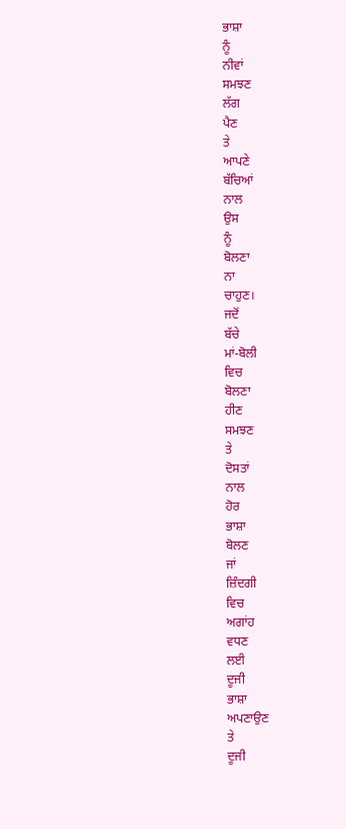ਭਾਸ਼ਾ
ਨੂੰ
ਨੀਵਾਂ
ਸਮਝਣ
ਲੱਗ
ਪੈਣ
ਤੇ
ਆਪਣੇ
ਬੱਚਿਆਂ
ਨਾਲ
ਉਸ
ਨੂੰ
ਬੋਲਣਾ
ਨਾ
ਚਾਹੁਣ।
ਜਦੋਂ
ਬੱਚੇ
ਮਾਂ-ਬੋਲੀ
ਵਿਚ
ਬੋਲਣਾ
ਹੀਣ
ਸਮਝਣ
ਤੇ
ਦੋਸਤਾਂ
ਨਾਲ
ਹੋਰ
ਭਾਸ਼ਾ
ਬੋਲਣ
ਜਾਂ
ਜ਼ਿੰਦਗੀ
ਵਿਚ
ਅਗਾਂਹ
ਵਧਣ
ਲਈ
ਦੂਜੀ
ਭਾਸ਼ਾ
ਅਪਣਾਉਣ
ਤੇ
ਦੂਜੀ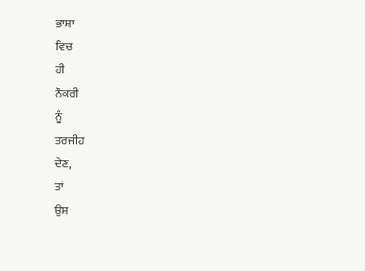ਭਾਸ਼ਾ
ਵਿਚ
ਹੀ
ਨੌਕਰੀ
ਨੂੰ
ਤਰਜੀਹ
ਦੇਣ,
ਤਾਂ
ਉਸ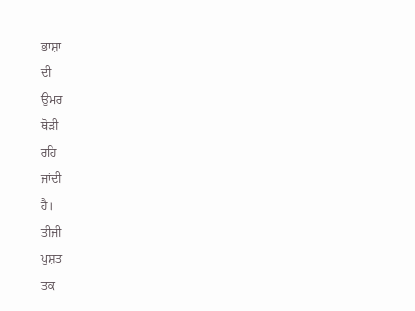ਭਾਸ਼ਾ
ਦੀ
ਉਮਰ
ਥੋੜੀ
ਰਹਿ
ਜਾਂਦੀ
ਹੈ।
ਤੀਜੀ
ਪੁਸ਼ਤ
ਤਕ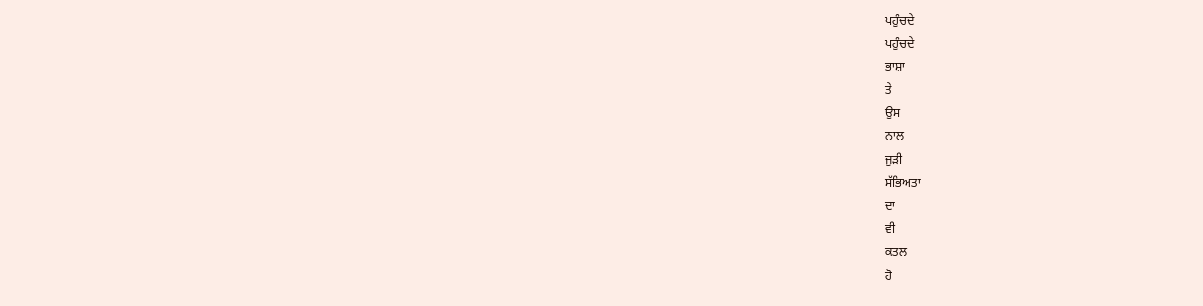ਪਹੁੰਚਦੇ
ਪਹੁੰਚਦੇ
ਭਾਸ਼ਾ
ਤੇ
ਉਸ
ਨਾਲ
ਜੁੜੀ
ਸੱਭਿਅਤਾ
ਦਾ
ਵੀ
ਕਤਲ
ਹੋ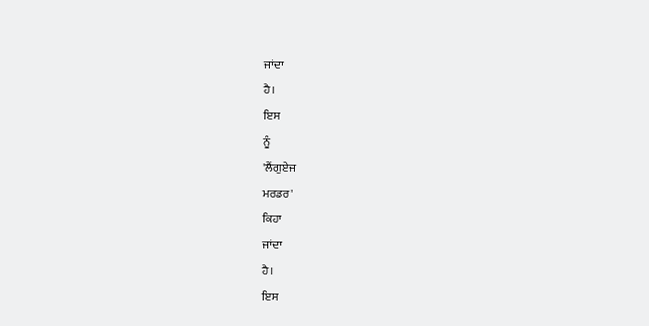ਜਾਂਦਾ
ਹੈ।
ਇਸ
ਨੂੰ
'ਲੈਂਗੁਏਜ
ਮਰਡਰ'
ਕਿਹਾ
ਜਾਂਦਾ
ਹੈ।
ਇਸ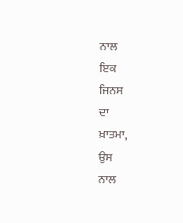ਨਾਲ
ਇਕ
ਜਿਨਸ
ਦਾ
ਖ਼ਾਤਮਾ,
ਉਸ
ਨਾਲ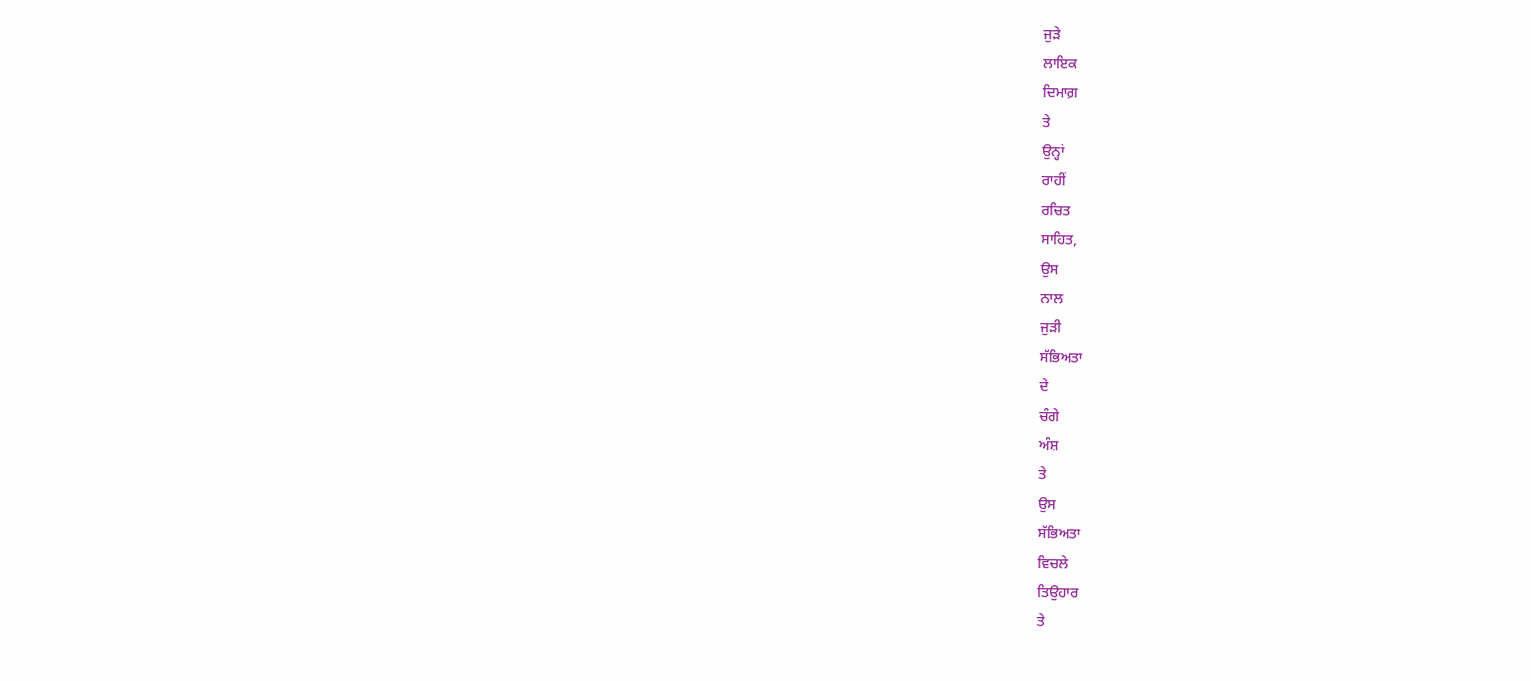ਜੁੜੇ
ਲਾਇਕ
ਦਿਮਾਗ਼
ਤੇ
ਉਨ੍ਹਾਂ
ਰਾਹੀਂ
ਰਚਿਤ
ਸਾਹਿਤ,
ਉਸ
ਨਾਲ
ਜੁੜੀ
ਸੱਭਿਅਤਾ
ਦੇ
ਚੰਗੇ
ਅੰਸ਼
ਤੇ
ਉਸ
ਸੱਭਿਅਤਾ
ਵਿਚਲੇ
ਤਿਉਹਾਰ
ਤੇ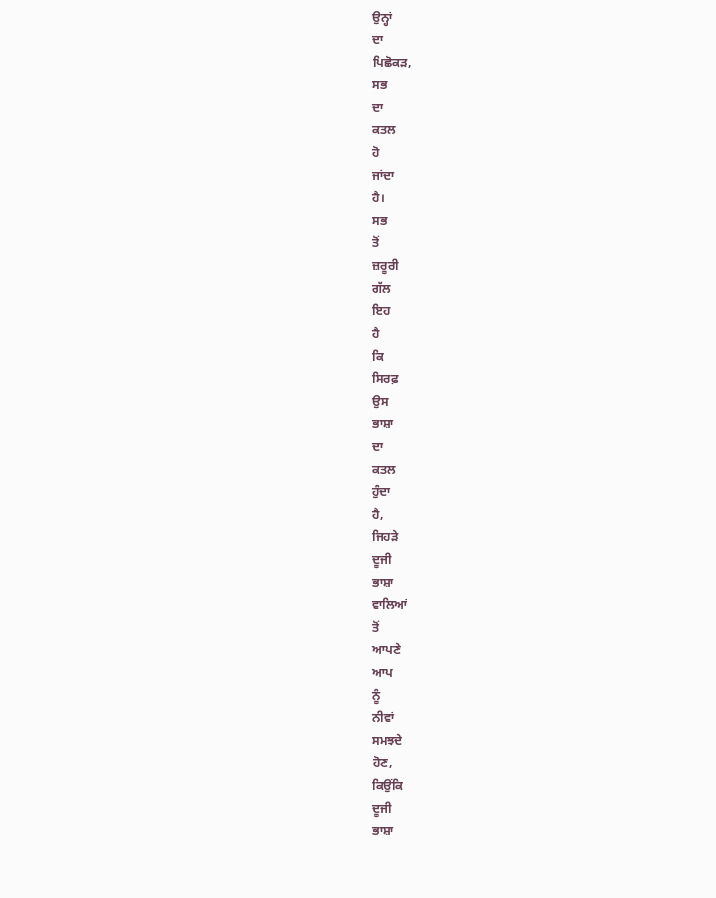ਉਨ੍ਹਾਂ
ਦਾ
ਪਿਛੋਕੜ,
ਸਭ
ਦਾ
ਕਤਲ
ਹੋ
ਜਾਂਦਾ
ਹੈ।
ਸਭ
ਤੋਂ
ਜ਼ਰੂਰੀ
ਗੱਲ
ਇਹ
ਹੈ
ਕਿ
ਸਿਰਫ਼
ਉਸ
ਭਾਸ਼ਾ
ਦਾ
ਕਤਲ
ਹੁੰਦਾ
ਹੈ,
ਜਿਹੜੇ
ਦੂਜੀ
ਭਾਸ਼ਾ
ਵਾਲਿਆਂ
ਤੋਂ
ਆਪਣੇ
ਆਪ
ਨੂੰ
ਨੀਵਾਂ
ਸਮਝਦੇ
ਹੋਣ,
ਕਿਉਂਕਿ
ਦੂਜੀ
ਭਾਸ਼ਾ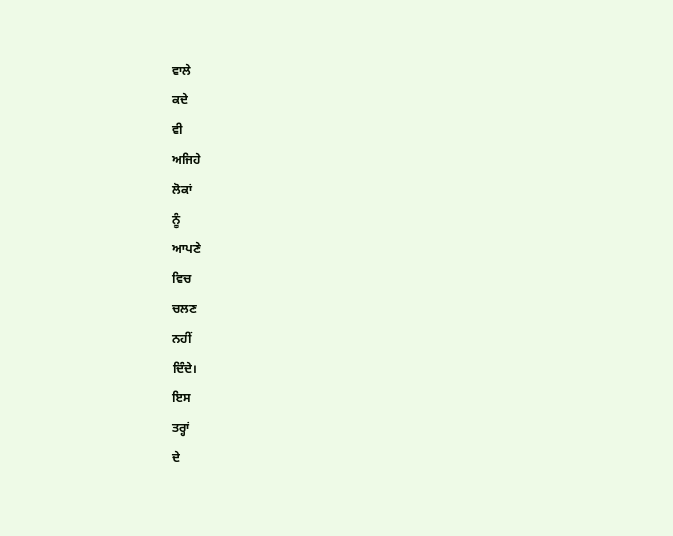ਵਾਲੇ
ਕਦੇ
ਵੀ
ਅਜਿਹੇ
ਲੋਕਾਂ
ਨੂੰ
ਆਪਣੇ
ਵਿਚ
ਚਲਣ
ਨਹੀਂ
ਦਿੰਦੇ।
ਇਸ
ਤਰ੍ਹਾਂ
ਦੇ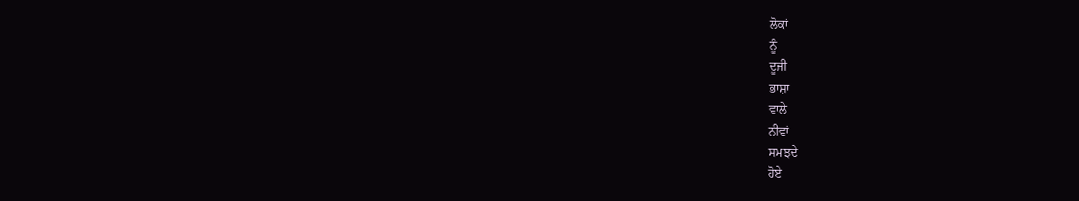ਲੋਕਾਂ
ਨੂੰ
ਦੂਜੀ
ਭਾਸ਼ਾ
ਵਾਲੇ
ਨੀਵਾਂ
ਸਮਝਦੇ
ਹੋਏ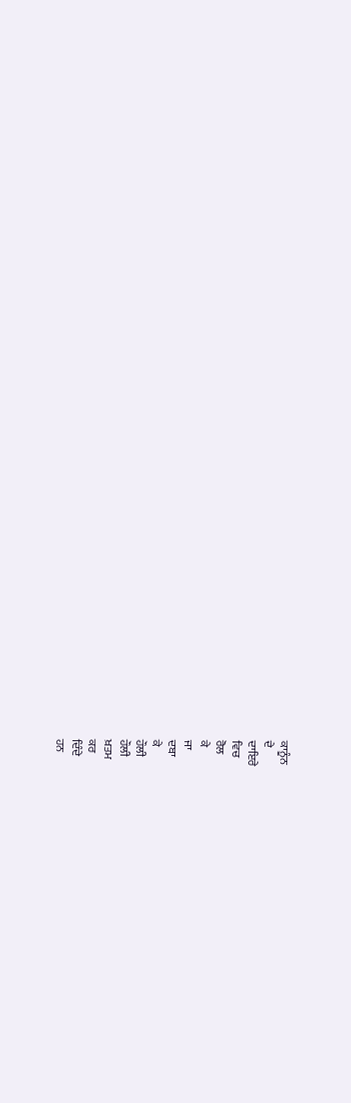ਕਾਨੂੰਨ
ਦੇ
ਦਾਇਰੇ
ਵਿਚ
ਰੋਲ
ਕੇ
ਜਾ
ਦਬਾ
ਕੇ
ਹੌਲੀ
ਹੌਲੀ
ਖ਼ਤਮ
ਕਰ
ਦਿੰਦੇ
ਹਨ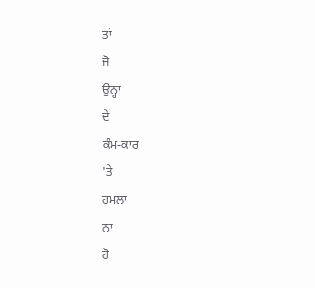ਤਾਂ
ਜੋ
ਉਨ੍ਹਾ
ਦੇ
ਕੰਮ-ਕਾਰ
'ਤੇ
ਹਮਲਾ
ਨਾ
ਹੋ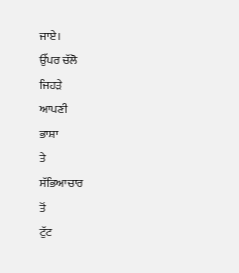ਜਾਏ।
ਉੱਪਰ ਚੱਲੋ
ਜਿਹੜੇ
ਆਪਣੀ
ਭਾਸ਼ਾ
ਤੇ
ਸੱਭਿਆਚਾਰ
ਤੋਂ
ਟੁੱਟ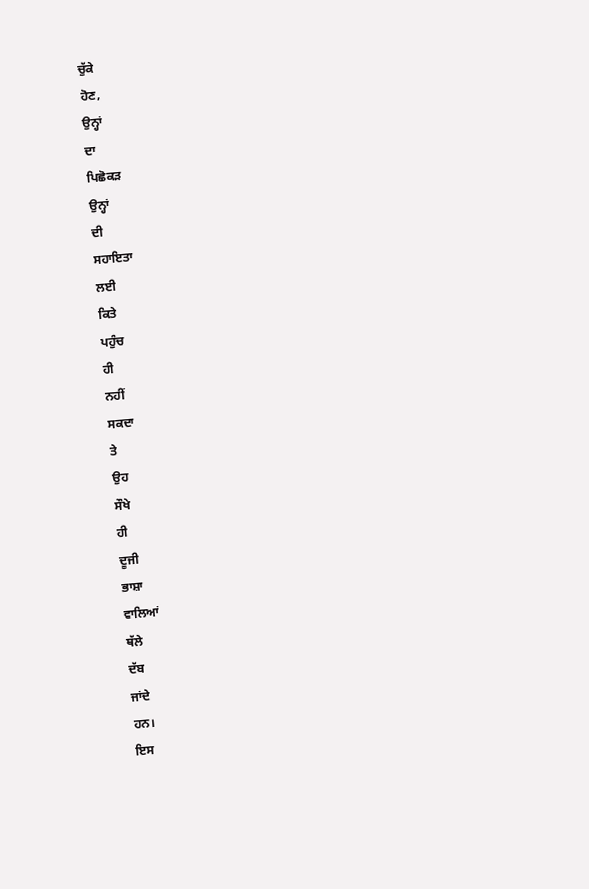ਚੁੱਕੇ
ਹੋਣ,
ਉਨ੍ਹਾਂ
ਦਾ
ਪਿਛੋਕੜ
ਉਨ੍ਹਾਂ
ਦੀ
ਸਹਾਇਤਾ
ਲਈ
ਕਿਤੇ
ਪਹੁੰਚ
ਹੀ
ਨਹੀਂ
ਸਕਦਾ
ਤੇ
ਉਹ
ਸੌਖੇ
ਹੀ
ਦੂਜੀ
ਭਾਸ਼ਾ
ਵਾਲਿਆਂ
ਥੱਲੇ
ਦੱਬ
ਜਾਂਦੇ
ਹਨ।
ਇਸ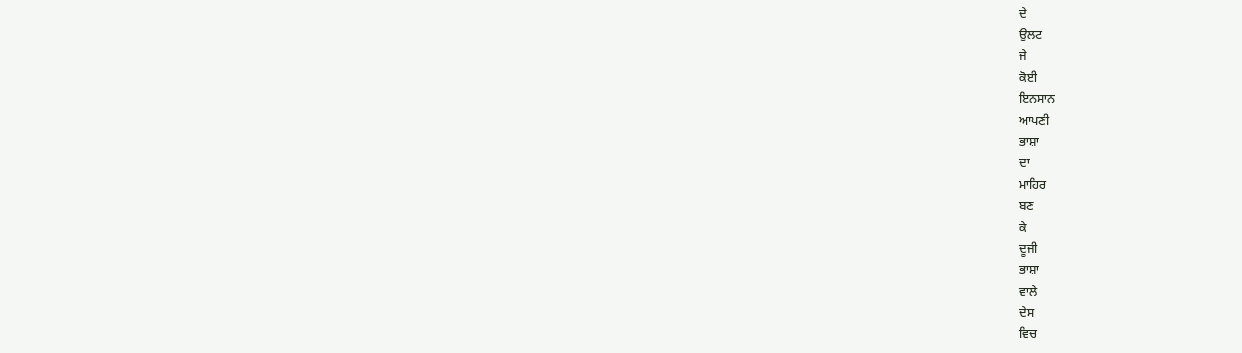ਦੇ
ਉਲਟ
ਜੇ
ਕੋਈ
ਇਨਸਾਨ
ਆਪਣੀ
ਭਾਸ਼ਾ
ਦਾ
ਮਾਹਿਰ
ਬਣ
ਕੇ
ਦੂਜੀ
ਭਾਸ਼ਾ
ਵਾਲੇ
ਦੇਸ
ਵਿਚ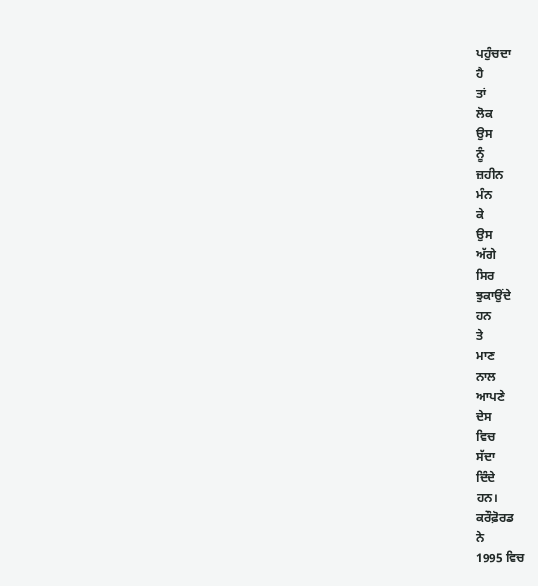ਪਹੁੰਚਦਾ
ਹੈ
ਤਾਂ
ਲੋਕ
ਉਸ
ਨੂੰ
ਜ਼ਹੀਨ
ਮੰਨ
ਕੇ
ਉਸ
ਅੱਗੇ
ਸਿਰ
ਝੁਕਾਉਂਦੇ
ਹਨ
ਤੇ
ਮਾਣ
ਨਾਲ
ਆਪਣੇ
ਦੇਸ
ਵਿਚ
ਸੱਦਾ
ਦਿੰਦੇ
ਹਨ।
ਕਰੌਫ਼ੋਰਡ
ਨੇ
1995 ਵਿਚ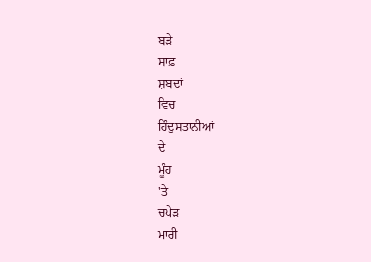ਬੜੇ
ਸਾਫ਼
ਸ਼ਬਦਾਂ
ਵਿਚ
ਹਿੰਦੁਸਤਾਨੀਆਂ
ਦੇ
ਮੂੰਹ
'ਤੇ
ਚਪੇੜ
ਮਾਰੀ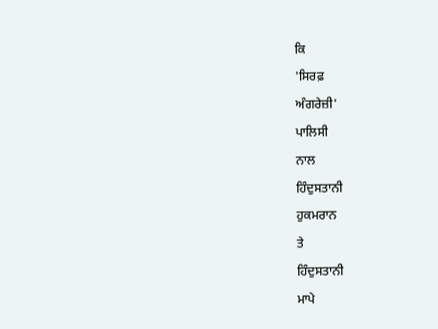ਕਿ
'ਸਿਰਫ਼
ਅੰਗਰੇਜ਼ੀ'
ਪਾਲਿਸੀ
ਨਾਲ
ਹਿੰਦੁਸਤਾਨੀ
ਹੁਕਮਰਾਨ
ਤੇ
ਹਿੰਦੁਸਤਾਨੀ
ਮਾਪੇ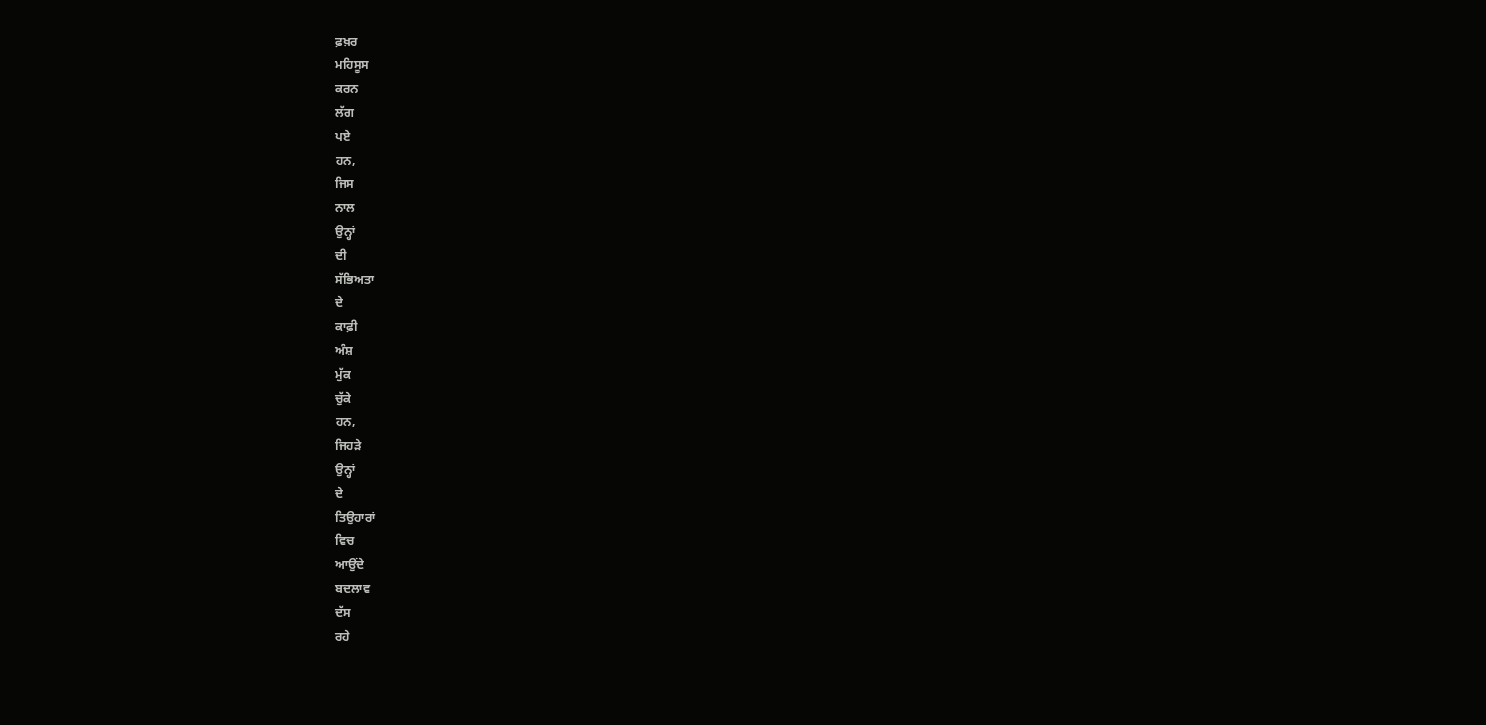ਫ਼ਖ਼ਰ
ਮਹਿਸੂਸ
ਕਰਨ
ਲੱਗ
ਪਏ
ਹਨ,
ਜਿਸ
ਨਾਲ
ਉਨ੍ਹਾਂ
ਦੀ
ਸੱਭਿਅਤਾ
ਦੇ
ਕਾਫ਼ੀ
ਅੰਸ਼
ਮੁੱਕ
ਚੁੱਕੇ
ਹਨ,
ਜਿਹੜੇ
ਉਨ੍ਹਾਂ
ਦੇ
ਤਿਉਹਾਰਾਂ
ਵਿਚ
ਆਉਂਦੇ
ਬਦਲਾਵ
ਦੱਸ
ਰਹੇ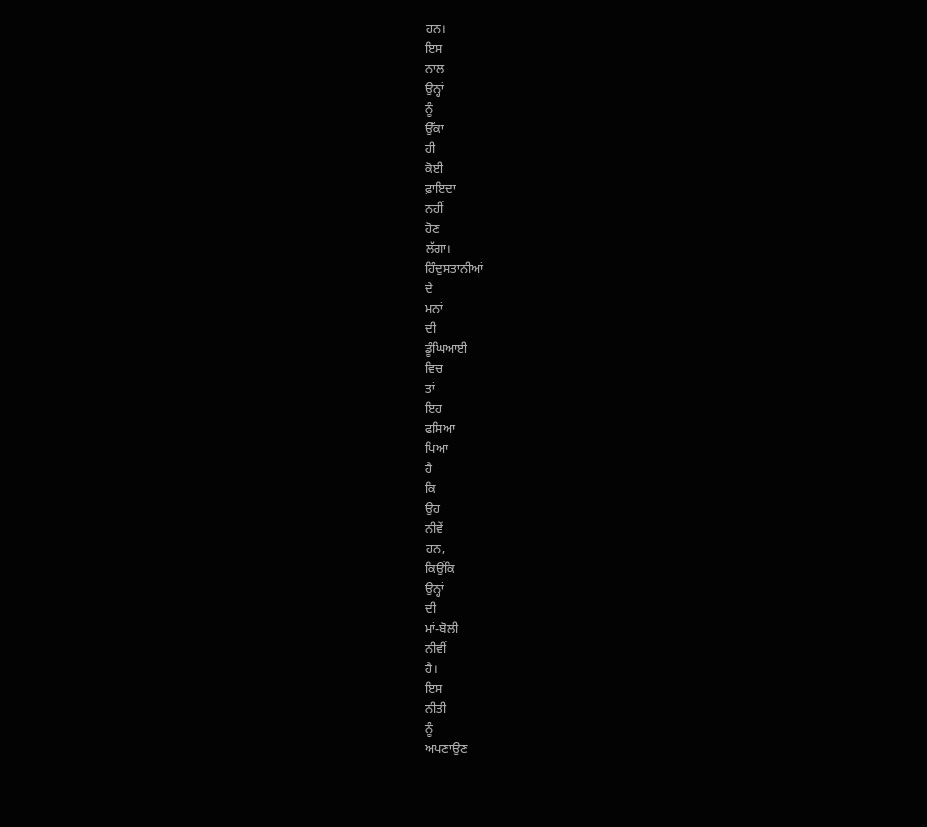ਹਨ।
ਇਸ
ਨਾਲ
ਉਨ੍ਹਾਂ
ਨੂੰ
ਉੱਕਾ
ਹੀ
ਕੋਈ
ਫ਼ਾਇਦਾ
ਨਹੀਂ
ਹੋਣ
ਲੱਗਾ।
ਹਿੰਦੁਸਤਾਨੀਆਂ
ਦੇ
ਮਨਾਂ
ਦੀ
ਡੂੰਘਿਆਈ
ਵਿਚ
ਤਾਂ
ਇਹ
ਫਸਿਆ
ਪਿਆ
ਹੈ
ਕਿ
ਉਹ
ਨੀਵੇਂ
ਹਨ,
ਕਿਉਂਕਿ
ਉਨ੍ਹਾਂ
ਦੀ
ਮਾਂ-ਬੋਲੀ
ਨੀਵੀਂ
ਹੈ।
ਇਸ
ਨੀਤੀ
ਨੂੰ
ਅਪਣਾਉਣ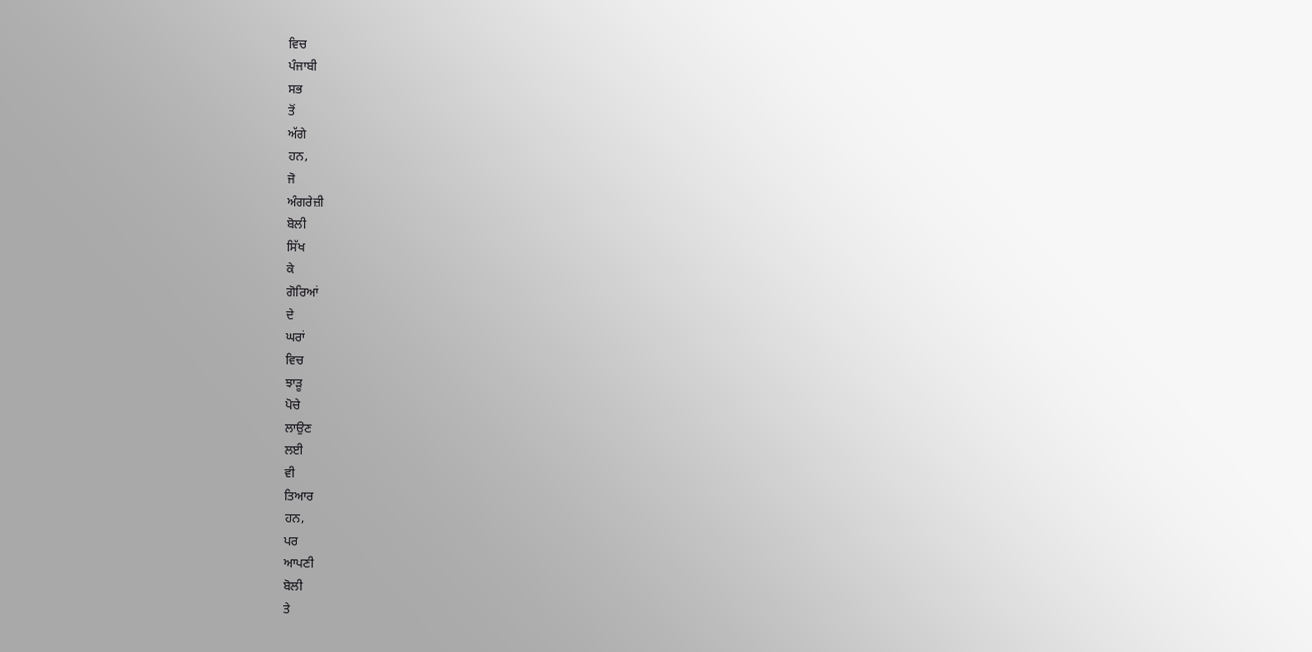ਵਿਚ
ਪੰਜਾਬੀ
ਸਭ
ਤੋਂ
ਅੱਗੇ
ਹਨ,
ਜੋ
ਅੰਗਰੇਜ਼ੀ
ਬੋਲੀ
ਸਿੱਖ
ਕੇ
ਗੋਰਿਆਂ
ਦੇ
ਘਰਾਂ
ਵਿਚ
ਝਾੜੂ
ਪੋਚੇ
ਲਾਉਣ
ਲਈ
ਵੀ
ਤਿਆਰ
ਹਨ,
ਪਰ
ਆਪਣੀ
ਬੋਲੀ
ਤੇ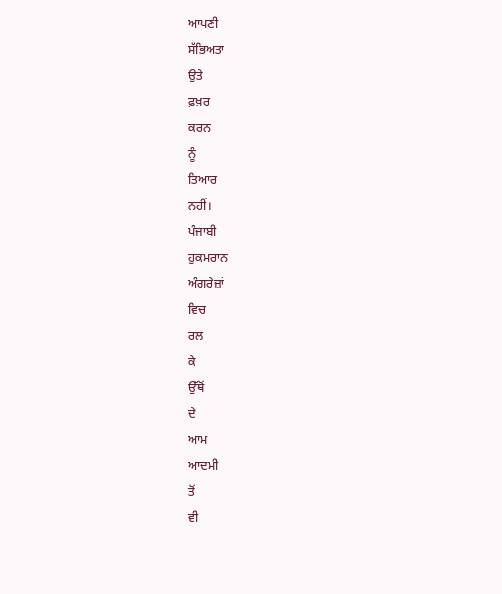ਆਪਣੀ
ਸੱਭਿਅਤਾ
ਉਤੇ
ਫ਼ਖ਼ਰ
ਕਰਨ
ਨੂੰ
ਤਿਆਰ
ਨਹੀਂ।
ਪੰਜਾਬੀ
ਹੁਕਮਰਾਨ
ਅੰਗਰੇਜ਼ਾਂ
ਵਿਚ
ਰਲ
ਕੇ
ਉੱਥੋਂ
ਦੇ
ਆਮ
ਆਦਮੀ
ਤੋਂ
ਵੀ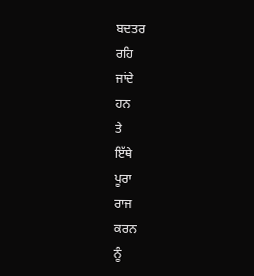ਬਦਤਰ
ਰਹਿ
ਜਾਂਦੇ
ਹਨ
ਤੇ
ਇੱਥੇ
ਪੂਰਾ
ਰਾਜ
ਕਰਨ
ਨੂੰ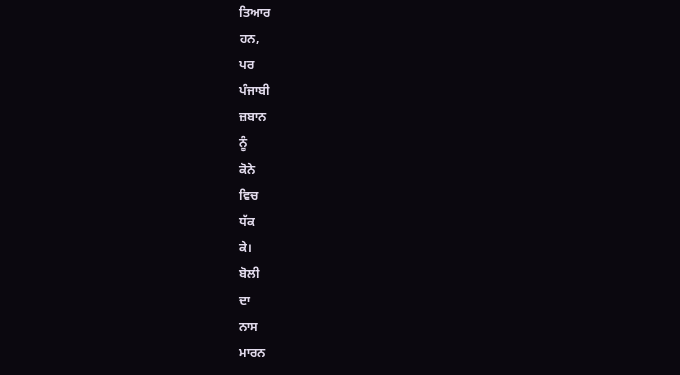ਤਿਆਰ
ਹਨ,
ਪਰ
ਪੰਜਾਬੀ
ਜ਼ਬਾਨ
ਨੂੰ
ਕੋਨੇ
ਵਿਚ
ਧੱਕ
ਕੇ।
ਬੋਲੀ
ਦਾ
ਨਾਸ
ਮਾਰਨ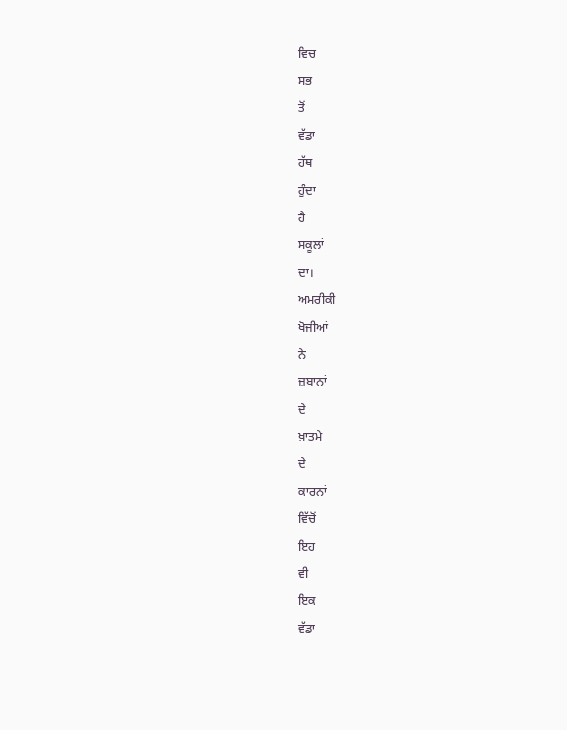ਵਿਚ
ਸਭ
ਤੋਂ
ਵੱਡਾ
ਹੱਥ
ਹੁੰਦਾ
ਹੈ
ਸਕੂਲਾਂ
ਦਾ।
ਅਮਰੀਕੀ
ਖੋਜੀਆਂ
ਨੇ
ਜ਼ਬਾਨਾਂ
ਦੇ
ਖ਼ਾਤਮੇ
ਦੇ
ਕਾਰਨਾਂ
ਵਿੱਚੋਂ
ਇਹ
ਵੀ
ਇਕ
ਵੱਡਾ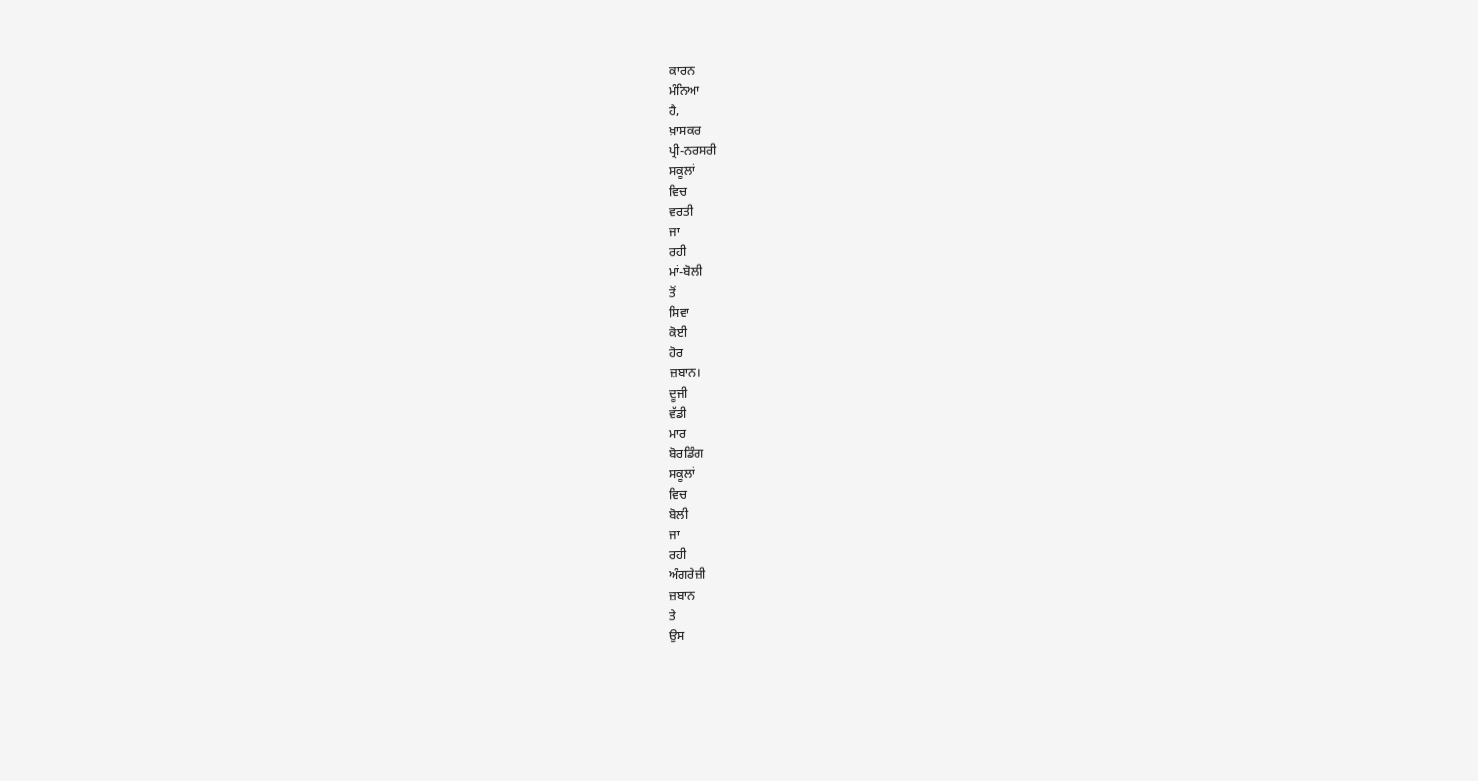ਕਾਰਨ
ਮੰਨਿਆ
ਹੈ,
ਖ਼ਾਸਕਰ
ਪ੍ਰੀ-ਨਰਸਰੀ
ਸਕੂਲਾਂ
ਵਿਚ
ਵਰਤੀ
ਜਾ
ਰਹੀ
ਮਾਂ-ਬੋਲੀ
ਤੋਂ
ਸਿਵਾ
ਕੋਈ
ਹੋਰ
ਜ਼ਬਾਨ।
ਦੂਜੀ
ਵੱਡੀ
ਮਾਰ
ਬੋਰਡਿੰਗ
ਸਕੂਲਾਂ
ਵਿਚ
ਬੋਲੀ
ਜਾ
ਰਹੀ
ਅੰਗਰੇਜ਼ੀ
ਜ਼ਬਾਨ
ਤੇ
ਉਸ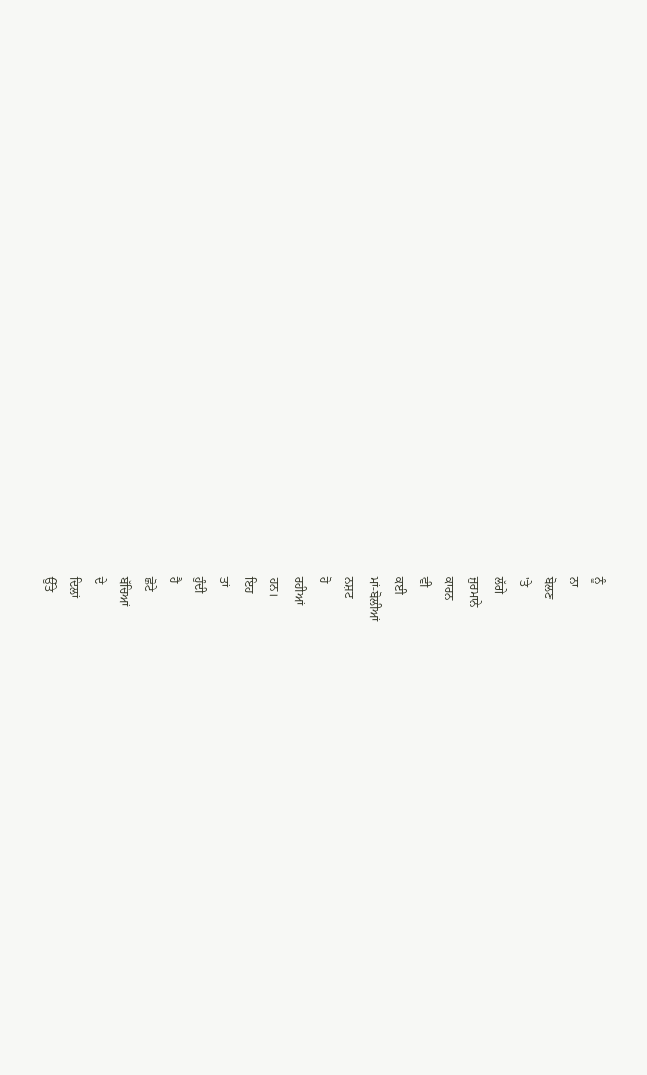ਨੂੰ
ਨਾ
ਬੋਲਣ
'ਤੇ
ਲੱਗੇ
ਜੁਰਮਾਨੇ
ਕਾਰਨ
ਵੀ
ਕਈ
ਮਾਂ-ਬੋਲੀਆਂ
ਨਸ਼ਟ
ਹੋ
ਰਹੀਆਂ
ਹਨ।
ਇਹ
ਤਾਂ
ਹੁੰਦੀ
ਹੈ
ਛੋਟੇ
ਬੱਚਿਆਂ
ਦੇ
ਦਿਲਾਂ
ਉੱਤੇ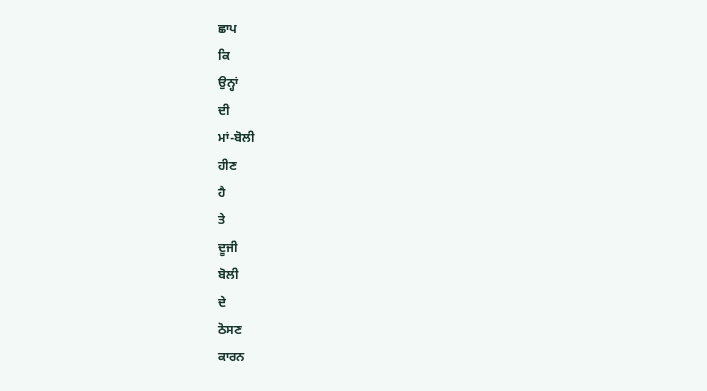ਛਾਪ
ਕਿ
ਉਨ੍ਹਾਂ
ਦੀ
ਮਾਂ-ਬੋਲੀ
ਹੀਣ
ਹੈ
ਤੇ
ਦੂਜੀ
ਬੋਲੀ
ਦੇ
ਠੋਸਣ
ਕਾਰਨ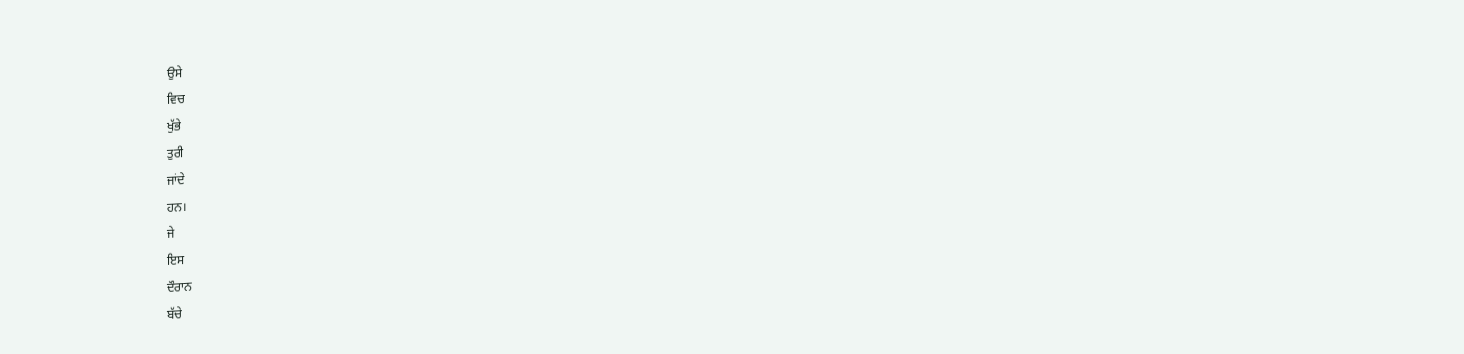ਉਸੇ
ਵਿਚ
ਖੁੱਭੇ
ਤੁਰੀ
ਜਾਂਦੇ
ਹਨ।
ਜੇ
ਇਸ
ਦੌਰਾਨ
ਬੱਚੇ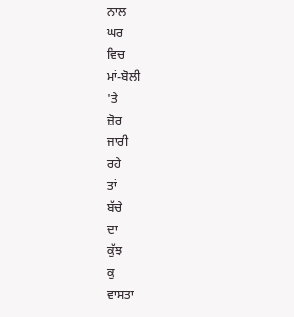ਨਾਲ
ਘਰ
ਵਿਚ
ਮਾਂ-ਬੋਲੀ
'ਤੇ
ਜ਼ੋਰ
ਜਾਰੀ
ਰਹੇ
ਤਾਂ
ਬੱਚੇ
ਦਾ
ਕੁੱਝ
ਕੁ
ਵਾਸਤਾ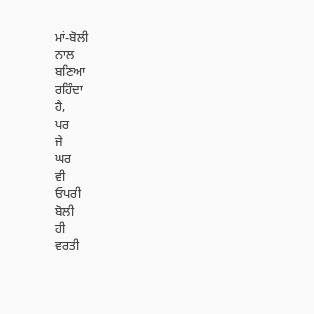ਮਾਂ-ਬੋਲੀ
ਨਾਲ
ਬਣਿਆ
ਰਹਿੰਦਾ
ਹੈ,
ਪਰ
ਜੇ
ਘਰ
ਵੀ
ਓਪਰੀ
ਬੋਲੀ
ਹੀ
ਵਰਤੀ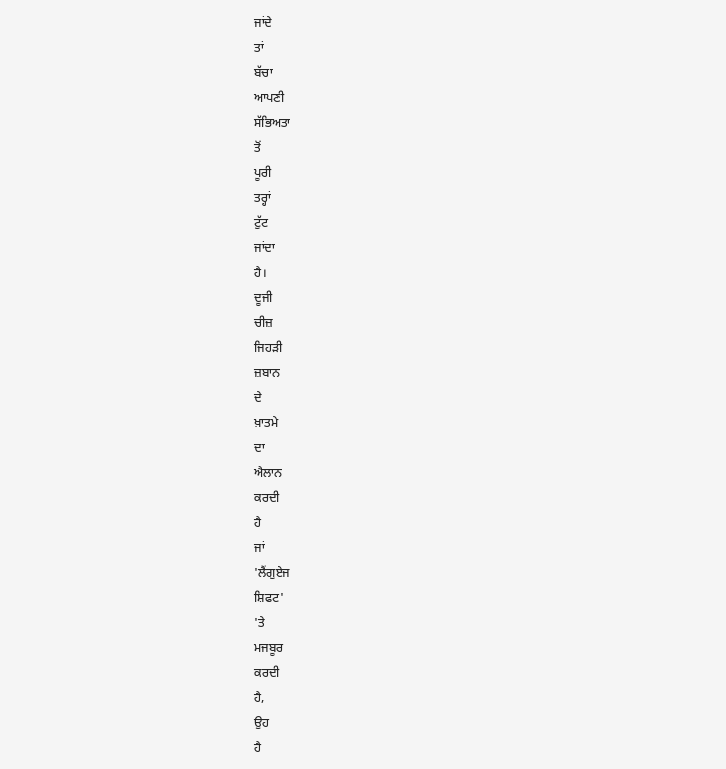ਜਾਂਦੇ
ਤਾਂ
ਬੱਚਾ
ਆਪਣੀ
ਸੱਭਿਅਤਾ
ਤੋਂ
ਪੂਰੀ
ਤਰ੍ਹਾਂ
ਟੁੱਟ
ਜਾਂਦਾ
ਹੈ।
ਦੂਜੀ
ਚੀਜ਼
ਜਿਹੜੀ
ਜ਼ਬਾਨ
ਦੇ
ਖ਼ਾਤਮੇ
ਦਾ
ਐਲਾਨ
ਕਰਦੀ
ਹੈ
ਜਾਂ
'ਲੈਂਗੁਏਜ
ਸ਼ਿਫਟ'
'ਤੇ
ਮਜਬੂਰ
ਕਰਦੀ
ਹੈ,
ਉਹ
ਹੈ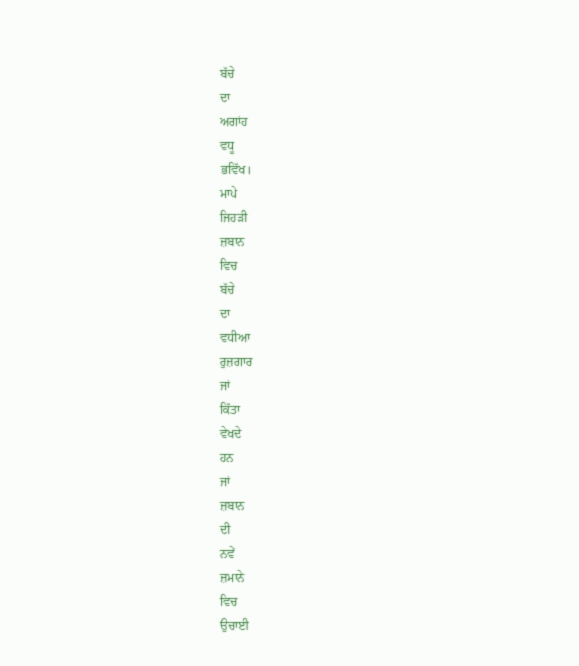ਬੱਚੇ
ਦਾ
ਅਗਾਂਹ
ਵਧੂ
ਭਵਿੱਖ।
ਮਾਪੇ
ਜਿਹੜੀ
ਜ਼ਬਾਨ
ਵਿਚ
ਬੱਚੇ
ਦਾ
ਵਧੀਆ
ਰੁਜ਼ਗਾਰ
ਜਾਂ
ਕਿੱਤਾ
ਵੇਖਦੇ
ਹਨ
ਜਾਂ
ਜ਼ਬਾਨ
ਦੀ
ਨਵੇਂ
ਜ਼ਮਾਨੇ
ਵਿਚ
ਉਚਾਈ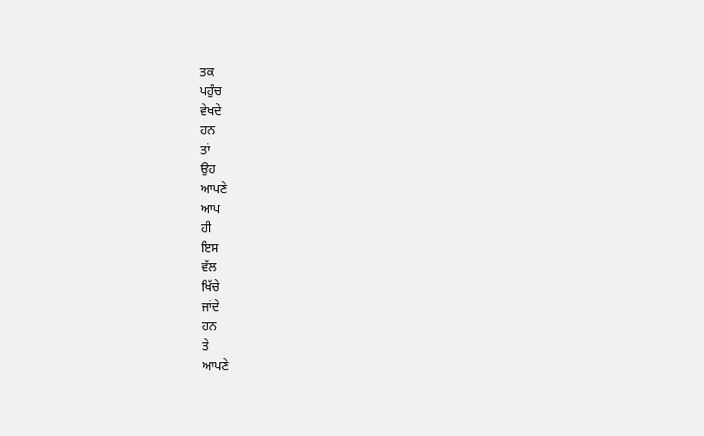ਤਕ
ਪਹੁੰਚ
ਵੇਖਦੇ
ਹਨ
ਤਾਂ
ਉਹ
ਆਪਣੇ
ਆਪ
ਹੀ
ਇਸ
ਵੱਲ
ਖਿੱਚੇ
ਜਾਂਦੇ
ਹਨ
ਤੇ
ਆਪਣੇ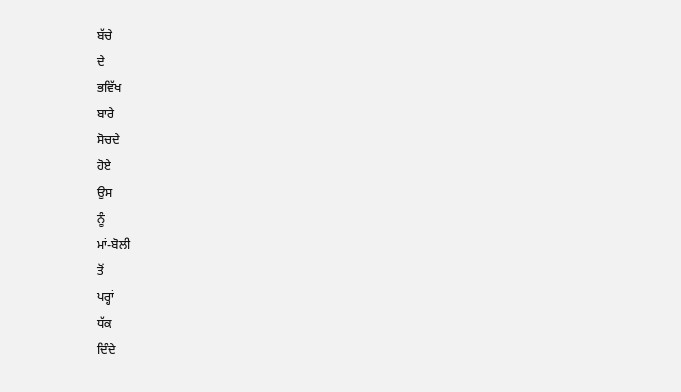ਬੱਚੇ
ਦੇ
ਭਵਿੱਖ
ਬਾਰੇ
ਸੋਚਦੇ
ਹੋਏ
ਉਸ
ਨੂੰ
ਮਾਂ-ਬੋਲੀ
ਤੋਂ
ਪਰ੍ਹਾਂ
ਧੱਕ
ਦਿੰਦੇ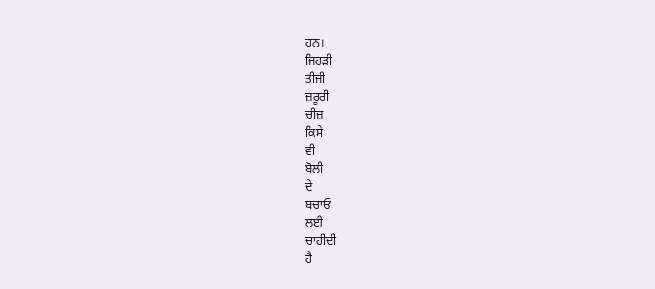ਹਨ।
ਜਿਹੜੀ
ਤੀਜੀ
ਜ਼ਰੂਰੀ
ਚੀਜ਼
ਕਿਸੇ
ਵੀ
ਬੋਲੀ
ਦੇ
ਬਚਾਓ
ਲਈ
ਚਾਹੀਦੀ
ਹੈ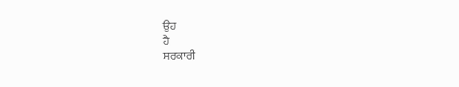ਉਹ
ਹੈ
ਸਰਕਾਰੀ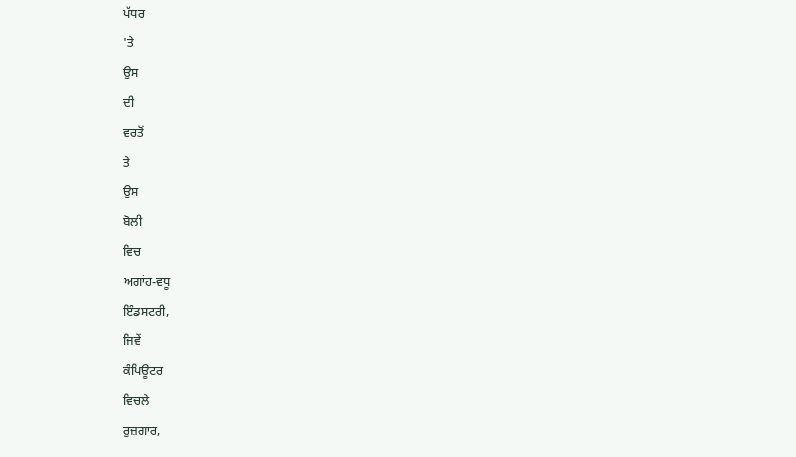ਪੱਧਰ
'ਤੇ
ਉਸ
ਦੀ
ਵਰਤੋਂ
ਤੇ
ਉਸ
ਬੋਲੀ
ਵਿਚ
ਅਗਾਂਹ-ਵਧੂ
ਇੰਡਸਟਰੀ,
ਜਿਵੇਂ
ਕੰਪਿਊਟਰ
ਵਿਚਲੇ
ਰੁਜ਼ਗਾਰ,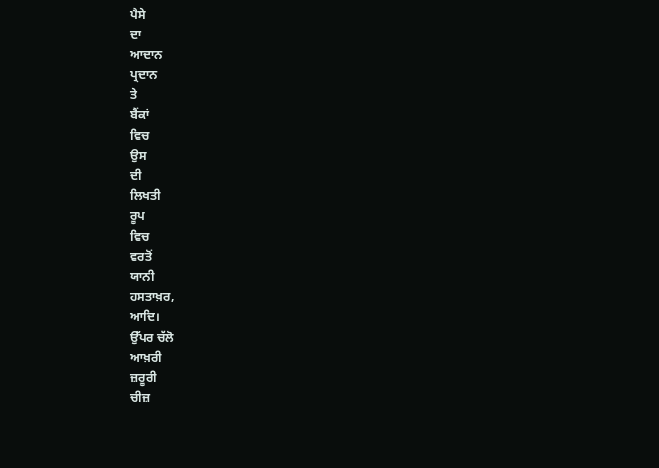ਪੈਸੇ
ਦਾ
ਆਦਾਨ
ਪ੍ਰਦਾਨ
ਤੇ
ਬੈਂਕਾਂ
ਵਿਚ
ਉਸ
ਦੀ
ਲਿਖਤੀ
ਰੂਪ
ਵਿਚ
ਵਰਤੋਂ
ਯਾਨੀ
ਹਸਤਾਖ਼ਰ,
ਆਦਿ।
ਉੱਪਰ ਚੱਲੋ
ਆਖ਼ਰੀ
ਜ਼ਰੂਰੀ
ਚੀਜ਼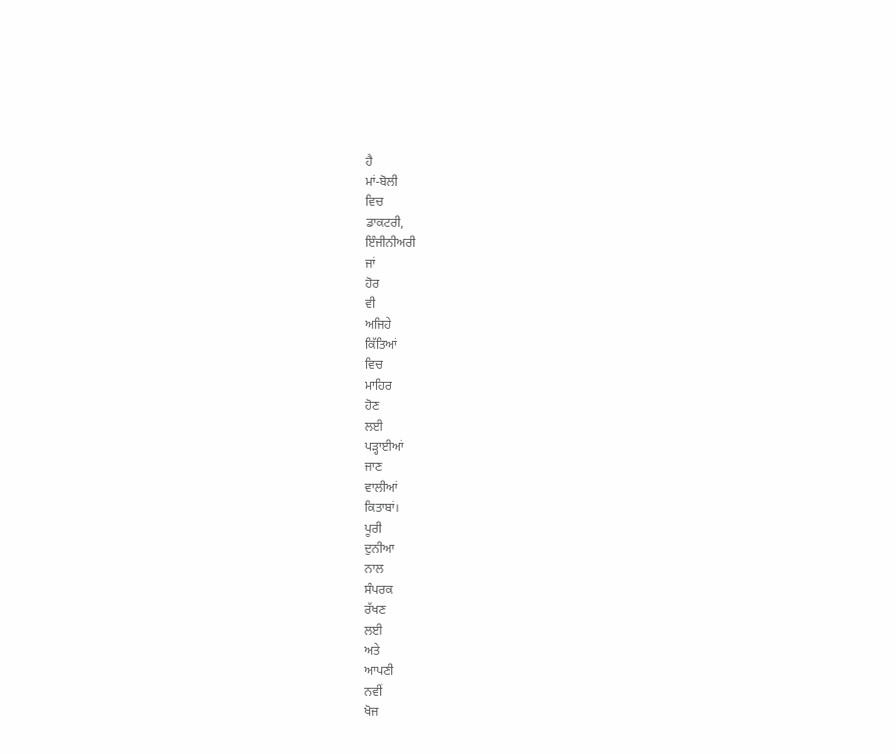ਹੈ
ਮਾਂ-ਬੋਲੀ
ਵਿਚ
ਡਾਕਟਰੀ,
ਇੰਜੀਨੀਅਰੀ
ਜਾਂ
ਹੋਰ
ਵੀ
ਅਜਿਹੇ
ਕਿੱਤਿਆਂ
ਵਿਚ
ਮਾਹਿਰ
ਹੋਣ
ਲਈ
ਪਡ਼੍ਹਾਈਆਂ
ਜਾਣ
ਵਾਲੀਆਂ
ਕਿਤਾਬਾਂ।
ਪੂਰੀ
ਦੁਨੀਆ
ਨਾਲ
ਸੰਪਰਕ
ਰੱਖਣ
ਲਈ
ਅਤੇ
ਆਪਣੀ
ਨਵੀਂ
ਖੋਜ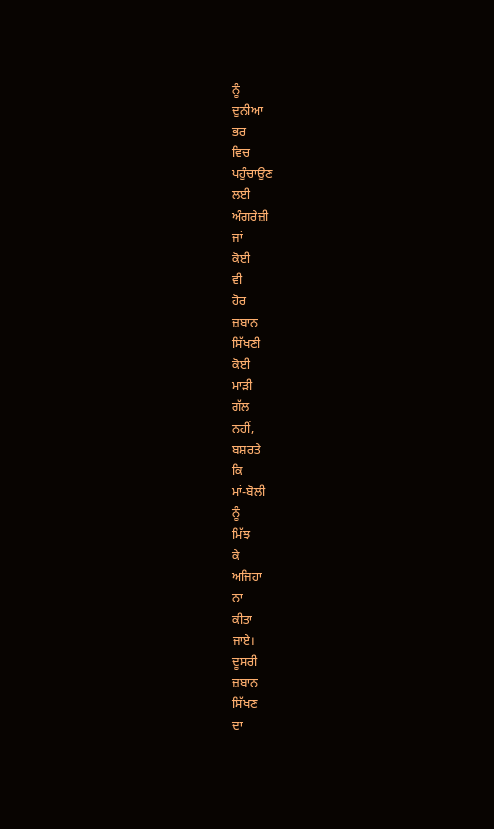ਨੂੰ
ਦੁਨੀਆ
ਭਰ
ਵਿਚ
ਪਹੁੰਚਾਉਣ
ਲਈ
ਅੰਗਰੇਜ਼ੀ
ਜਾਂ
ਕੋਈ
ਵੀ
ਹੋਰ
ਜ਼ਬਾਨ
ਸਿੱਖਣੀ
ਕੋਈ
ਮਾੜੀ
ਗੱਲ
ਨਹੀਂ,
ਬਸ਼ਰਤੇ
ਕਿ
ਮਾਂ-ਬੋਲੀ
ਨੂੰ
ਮਿੱਝ
ਕੇ
ਅਜਿਹਾ
ਨਾ
ਕੀਤਾ
ਜਾਏ।
ਦੂਸਰੀ
ਜ਼ਬਾਨ
ਸਿੱਖਣ
ਦਾ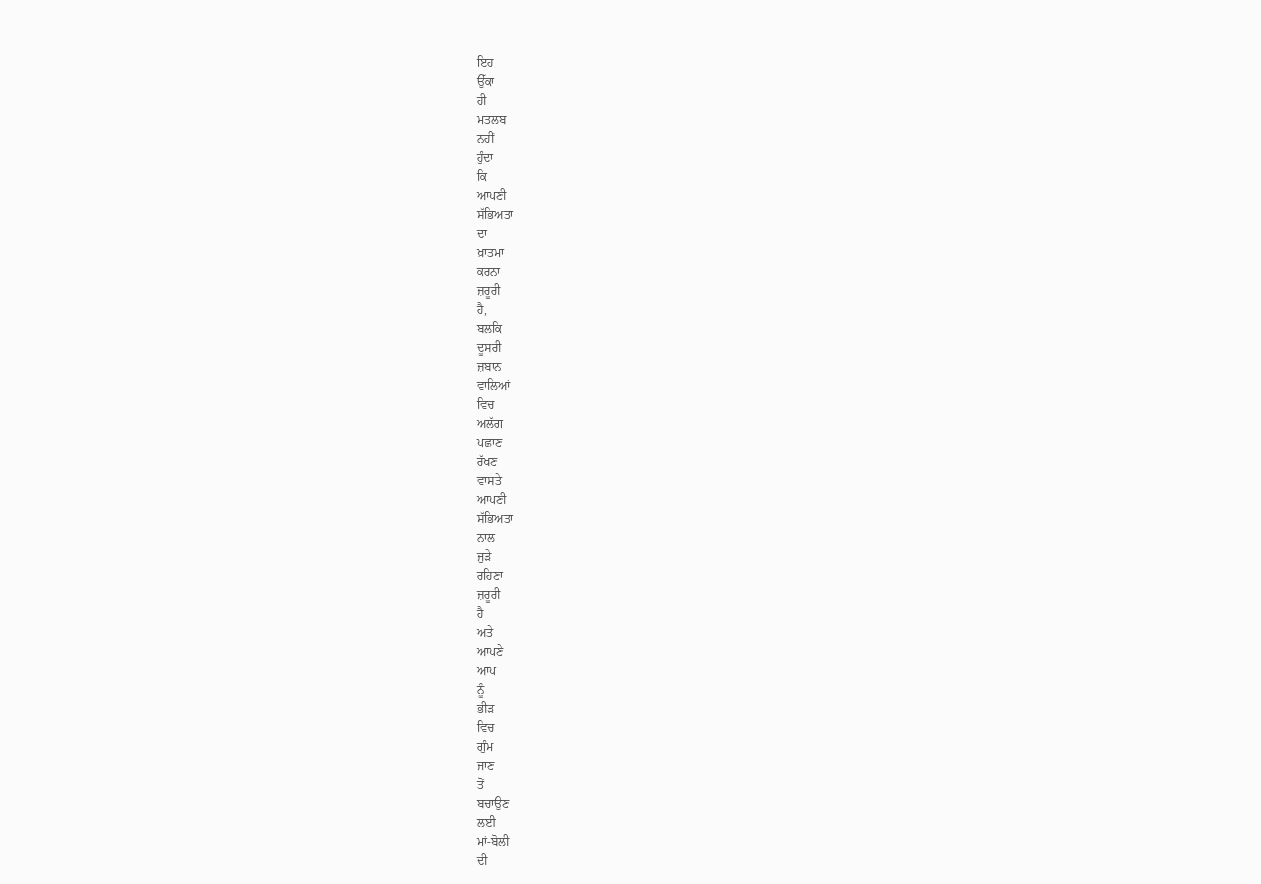ਇਹ
ਉੱਕਾ
ਹੀ
ਮਤਲਬ
ਨਹੀਂ
ਹੁੰਦਾ
ਕਿ
ਆਪਣੀ
ਸੱਭਿਅਤਾ
ਦਾ
ਖ਼ਾਤਮਾ
ਕਰਨਾ
ਜ਼ਰੂਰੀ
ਹੈ,
ਬਲਕਿ
ਦੂਸਰੀ
ਜ਼ਬਾਨ
ਵਾਲਿਆਂ
ਵਿਚ
ਅਲੱਗ
ਪਛਾਣ
ਰੱਖਣ
ਵਾਸਤੇ
ਆਪਣੀ
ਸੱਭਿਅਤਾ
ਨਾਲ
ਜੁੜੇ
ਰਹਿਣਾ
ਜ਼ਰੂਰੀ
ਹੈ
ਅਤੇ
ਆਪਣੇ
ਆਪ
ਨੂੰ
ਭੀੜ
ਵਿਚ
ਗੁੰਮ
ਜਾਣ
ਤੋਂ
ਬਚਾਉਣ
ਲਈ
ਮਾਂ-ਬੋਲੀ
ਦੀ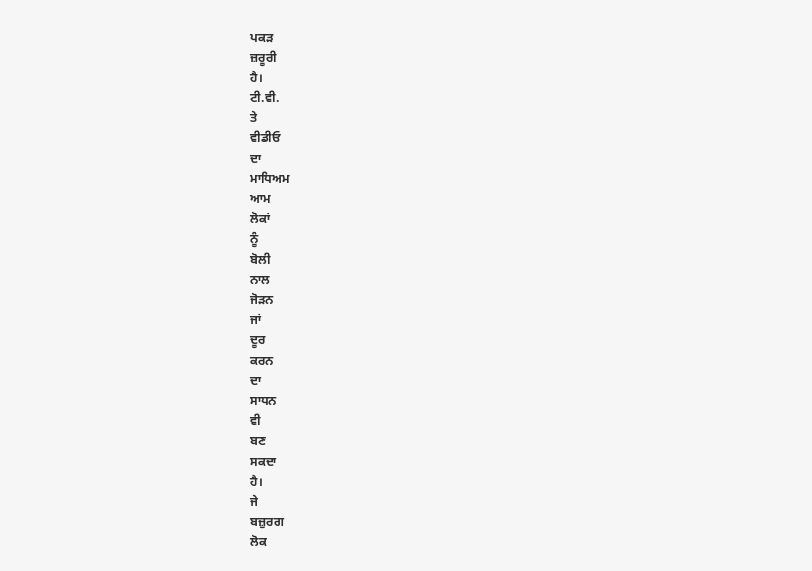ਪਕੜ
ਜ਼ਰੂਰੀ
ਹੈ।
ਟੀ.ਵੀ.
ਤੇ
ਵੀਡੀਓ
ਦਾ
ਮਾਧਿਅਮ
ਆਮ
ਲੋਕਾਂ
ਨੂੰ
ਬੋਲੀ
ਨਾਲ
ਜੋੜਨ
ਜਾਂ
ਦੂਰ
ਕਰਨ
ਦਾ
ਸਾਧਨ
ਵੀ
ਬਣ
ਸਕਦਾ
ਹੈ।
ਜੇ
ਬਜ਼ੁਰਗ
ਲੋਕ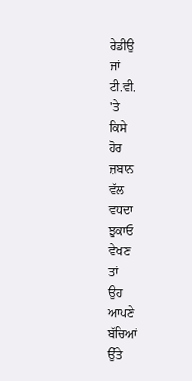ਰੇਡੀਉ
ਜਾਂ
ਟੀ.ਵੀ.
'ਤੇ
ਕਿਸੇ
ਹੋਰ
ਜ਼ਬਾਨ
ਵੱਲ
ਵਧਦਾ
ਝੁਕਾਓ
ਵੇਖਣ
ਤਾਂ
ਉਹ
ਆਪਣੇ
ਬੱਚਿਆਂ
ਉੱਤੇ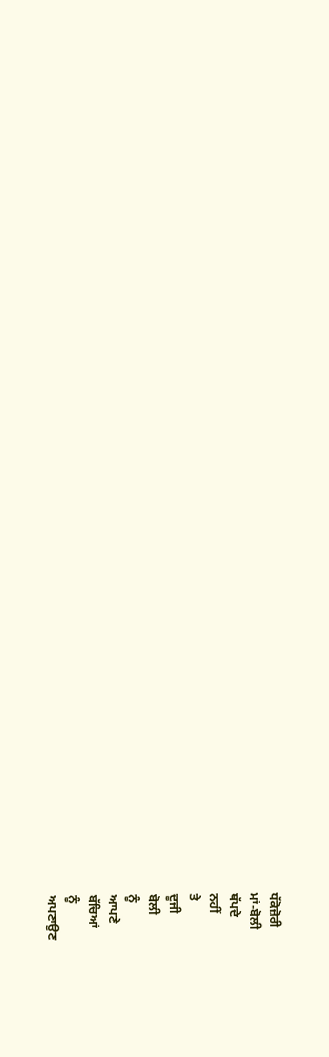ਧੱਕੋਜ਼ੋਰੀ
ਮਾਂ-ਬੋਲੀ
ਥੱਪਦੇ
ਨਹੀਂ
ਤੇ
ਦੂਜੀ
ਬੋਲੀ
ਨੂੰ
ਆਪਣੇ
ਬੱਚਿਆਂ
ਨੂੰ
ਅਪਣਾਉਣ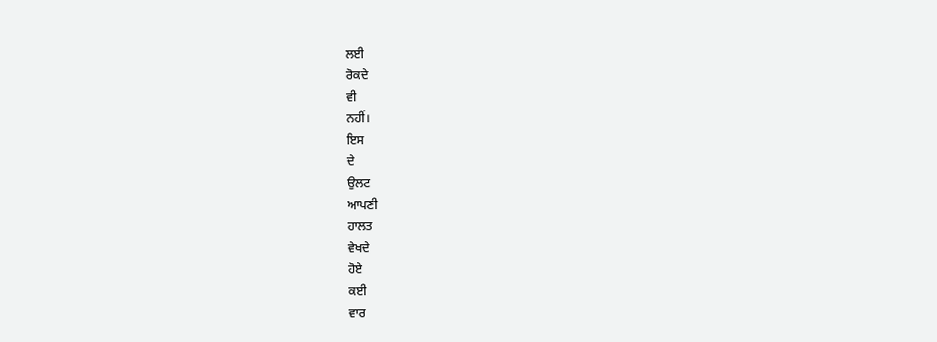ਲਈ
ਰੋਕਦੇ
ਵੀ
ਨਹੀਂ।
ਇਸ
ਦੇ
ਉਲਟ
ਆਪਣੀ
ਹਾਲਤ
ਵੇਖਦੇ
ਹੋਏ
ਕਈ
ਵਾਰ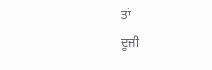ਤਾਂ
ਦੂਜੀ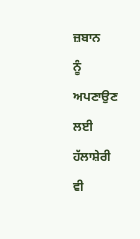ਜ਼ਬਾਨ
ਨੂੰ
ਅਪਣਾਉਣ
ਲਈ
ਹੱਲਾਸ਼ੇਰੀ
ਵੀ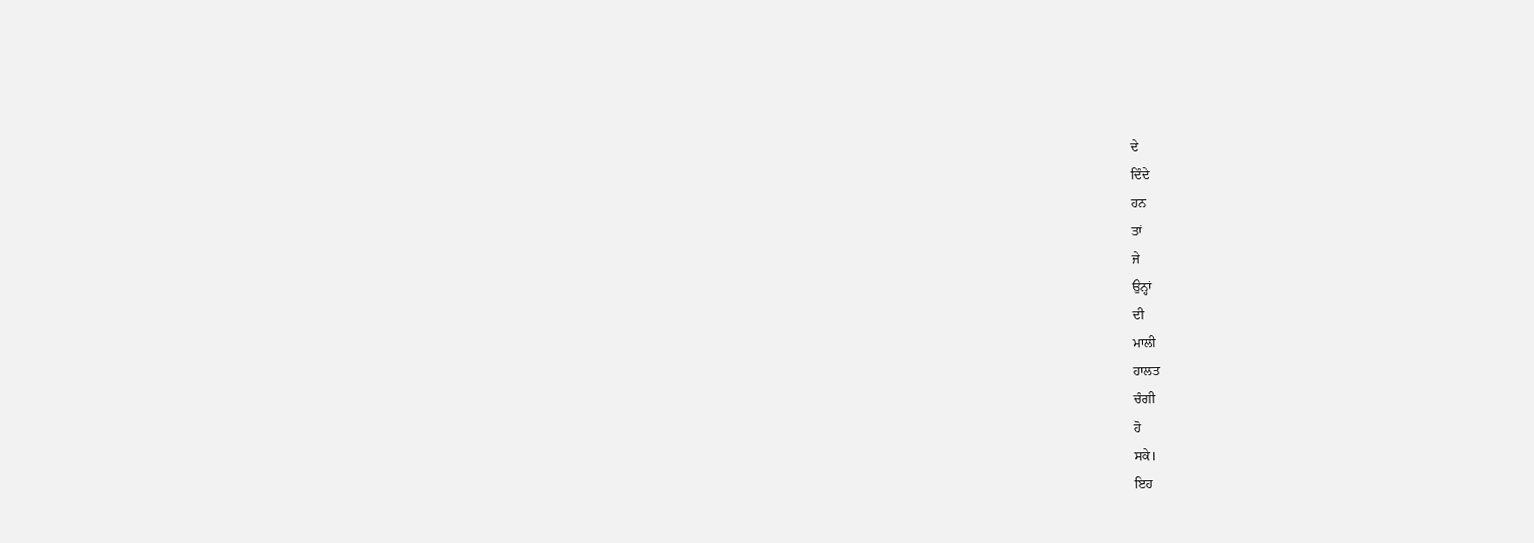ਦੇ
ਦਿੰਦੇ
ਹਨ
ਤਾਂ
ਜੇ
ਉਨ੍ਹਾਂ
ਦੀ
ਮਾਲੀ
ਹਾਲਤ
ਚੰਗੀ
ਹੋ
ਸਕੇ।
ਇਹ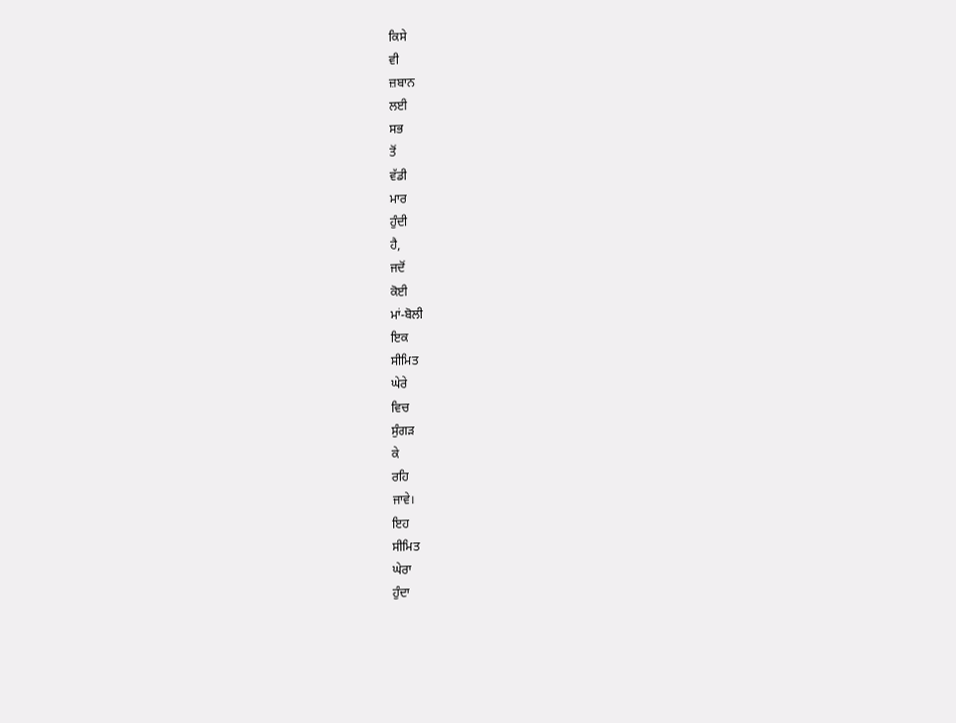ਕਿਸੇ
ਵੀ
ਜ਼ਬਾਨ
ਲਈ
ਸਭ
ਤੋਂ
ਵੱਡੀ
ਮਾਰ
ਹੁੰਦੀ
ਹੈ,
ਜਦੋਂ
ਕੋਈ
ਮਾਂ-ਬੋਲੀ
ਇਕ
ਸੀਮਿਤ
ਘੇਰੇ
ਵਿਚ
ਸੁੰਗੜ
ਕੇ
ਰਹਿ
ਜਾਵੇ।
ਇਹ
ਸੀਮਿਤ
ਘੇਰਾ
ਹੁੰਦਾ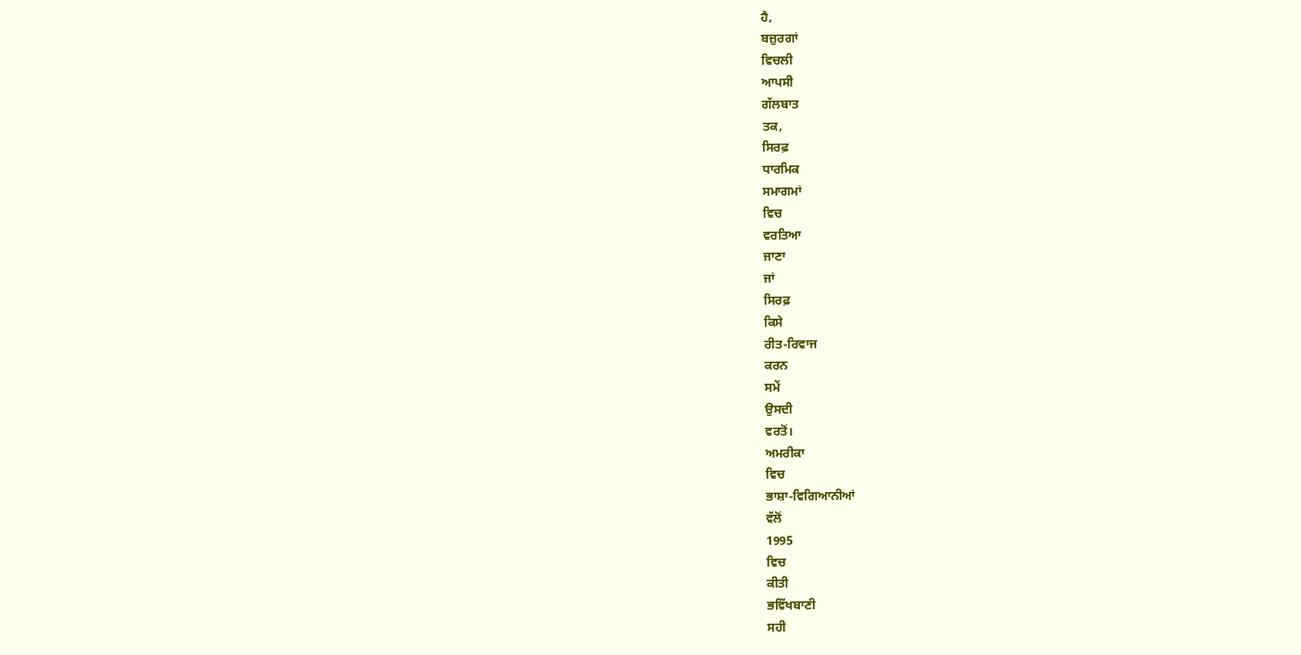ਹੈ,
ਬਜ਼ੁਰਗਾਂ
ਵਿਚਲੀ
ਆਪਸੀ
ਗੱਲਬਾਤ
ਤਕ,
ਸਿਰਫ਼
ਧਾਰਮਿਕ
ਸਮਾਗਮਾਂ
ਵਿਚ
ਵਰਤਿਆ
ਜਾਣਾ
ਜਾਂ
ਸਿਰਫ਼
ਕਿਸੇ
ਰੀਤ-ਰਿਵਾਜ
ਕਰਨ
ਸਮੇਂ
ਉਸਦੀ
ਵਰਤੋਂ।
ਅਮਰੀਕਾ
ਵਿਚ
ਭਾਸ਼ਾ-ਵਿਗਿਆਨੀਆਂ
ਵੱਲੋਂ
1995
ਵਿਚ
ਕੀਤੀ
ਭਵਿੱਖਬਾਣੀ
ਸਹੀ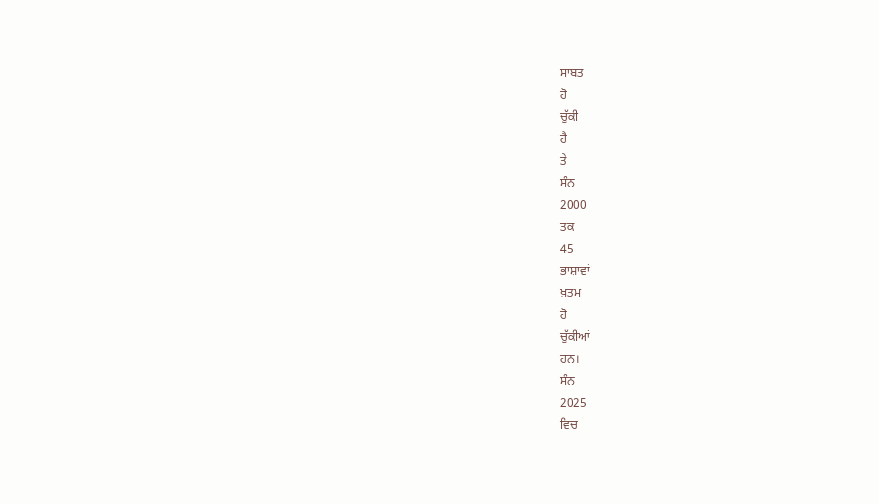ਸਾਬਤ
ਹੋ
ਚੁੱਕੀ
ਹੈ
ਤੇ
ਸੰਨ
2000
ਤਕ
45
ਭਾਸ਼ਾਵਾਂ
ਖ਼ਤਮ
ਹੋ
ਚੁੱਕੀਆਂ
ਹਨ।
ਸੰਨ
2025
ਵਿਚ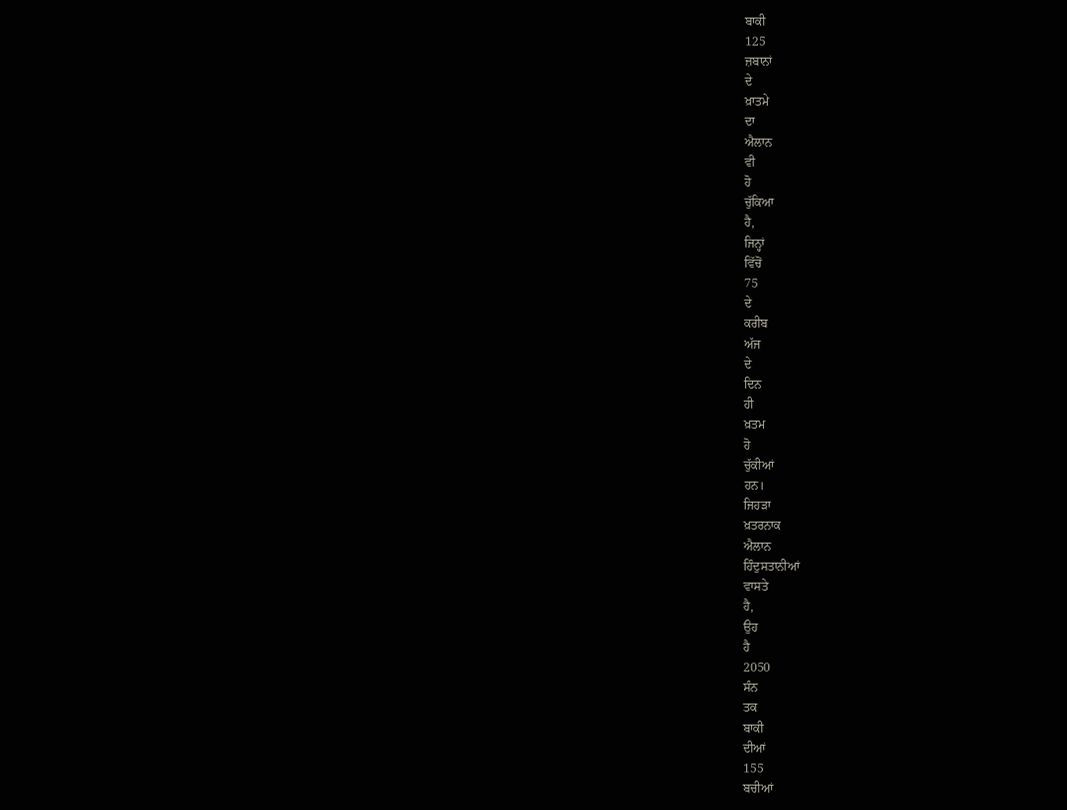ਬਾਕੀ
125
ਜ਼ਬਾਨਾਂ
ਦੇ
ਖ਼ਾਤਮੇ
ਦਾ
ਐਲਾਨ
ਵੀ
ਹੋ
ਚੁੱਕਿਆ
ਹੈ,
ਜਿਨ੍ਹਾਂ
ਵਿੱਚੋਂ
75
ਦੇ
ਕਰੀਬ
ਅੱਜ
ਦੇ
ਦਿਨ
ਹੀ
ਖ਼ਤਮ
ਹੋ
ਚੁੱਕੀਆਂ
ਹਨ।
ਜਿਹੜਾ
ਖ਼ਤਰਨਾਕ
ਐਲਾਨ
ਹਿੰਦੁਸਤਾਨੀਆਂ
ਵਾਸਤੇ
ਹੈ,
ਉਹ
ਹੈ
2050
ਸੰਨ
ਤਕ
ਬਾਕੀ
ਦੀਆਂ
155
ਬਚੀਆਂ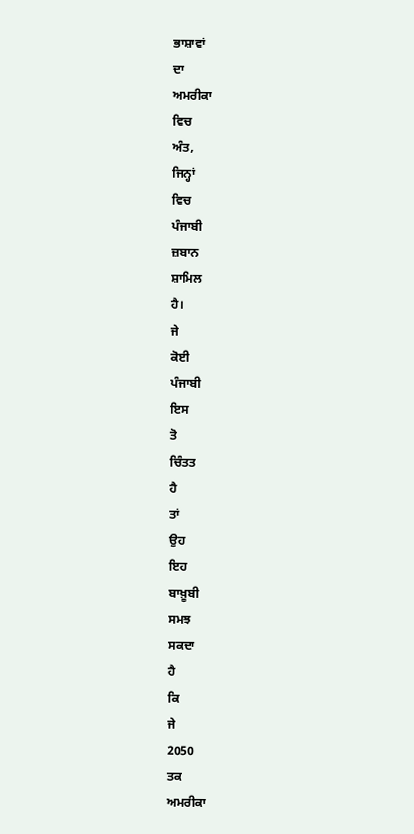ਭਾਸ਼ਾਵਾਂ
ਦਾ
ਅਮਰੀਕਾ
ਵਿਚ
ਅੰਤ,
ਜਿਨ੍ਹਾਂ
ਵਿਚ
ਪੰਜਾਬੀ
ਜ਼ਬਾਨ
ਸ਼ਾਮਿਲ
ਹੈ।
ਜੇ
ਕੋਈ
ਪੰਜਾਬੀ
ਇਸ
ਤੋ
ਚਿੰਤਤ
ਹੈ
ਤਾਂ
ਉਹ
ਇਹ
ਬਾਖ਼ੂਬੀ
ਸਮਝ
ਸਕਦਾ
ਹੈ
ਕਿ
ਜੇ
2050
ਤਕ
ਅਮਰੀਕਾ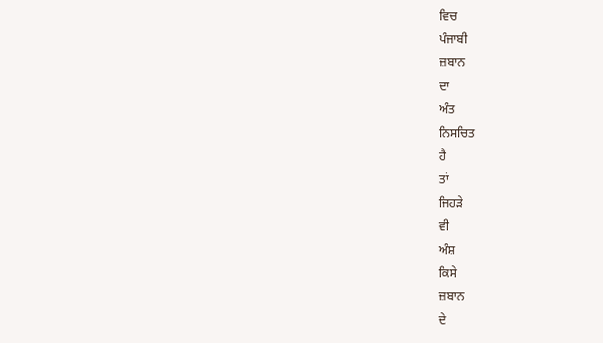ਵਿਚ
ਪੰਜਾਬੀ
ਜ਼ਬਾਨ
ਦਾ
ਅੰਤ
ਨਿਸਚਿਤ
ਹੈ
ਤਾਂ
ਜਿਹੜੇ
ਵੀ
ਅੰਸ਼
ਕਿਸੇ
ਜ਼ਬਾਨ
ਦੇ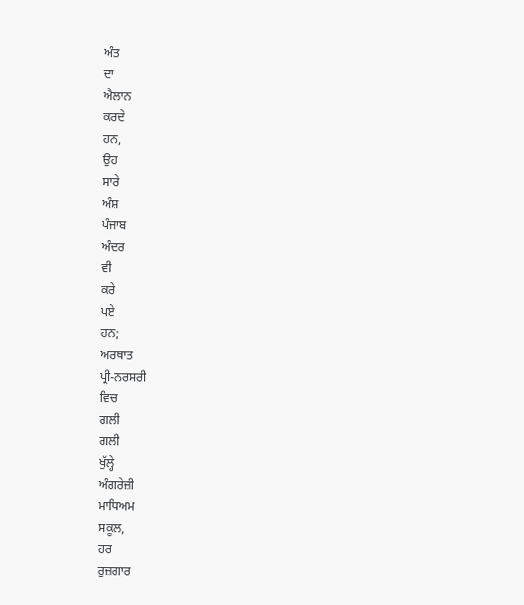ਅੰਤ
ਦਾ
ਐਲਾਨ
ਕਰਦੇ
ਹਨ,
ਉਹ
ਸਾਰੇ
ਅੰਸ਼
ਪੰਜਾਬ
ਅੰਦਰ
ਵੀ
ਕਰੇ
ਪਏ
ਹਨ;
ਅਰਥਾਤ
ਪ੍ਰੀ-ਨਰਸਰੀ
ਵਿਚ
ਗਲੀ
ਗਲੀ
ਖੁੱਲ੍ਹੇ
ਅੰਗਰੇਜ਼ੀ
ਮਾਧਿਅਮ
ਸਕੂਲ,
ਹਰ
ਰੁਜ਼ਗਾਰ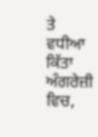ਤੇ
ਵਧੀਆ
ਕਿੱਤਾ
ਅੰਗਰੇਜ਼ੀ
ਵਿਚ,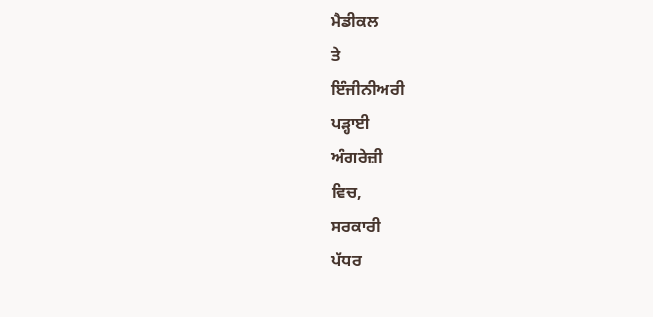ਮੈਡੀਕਲ
ਤੇ
ਇੰਜੀਨੀਅਰੀ
ਪੜ੍ਹਾਈ
ਅੰਗਰੇਜ਼ੀ
ਵਿਚ,
ਸਰਕਾਰੀ
ਪੱਧਰ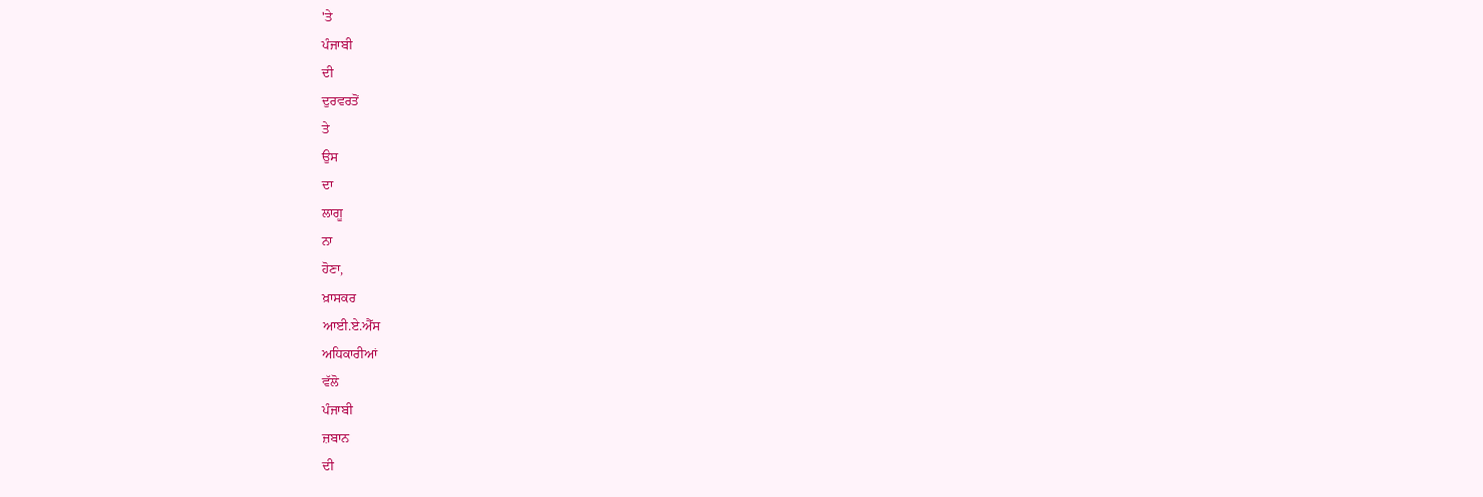'ਤੇ
ਪੰਜਾਬੀ
ਦੀ
ਦੁਰਵਰਤੋਂ
ਤੇ
ਉਸ
ਦਾ
ਲਾਗੂ
ਨਾ
ਹੋਣਾ,
ਖ਼ਾਸਕਰ
ਆਈ.ਏ.ਐੱਸ
ਅਧਿਕਾਰੀਆਂ
ਵੱਲੋ
ਪੰਜਾਬੀ
ਜ਼ਬਾਨ
ਦੀ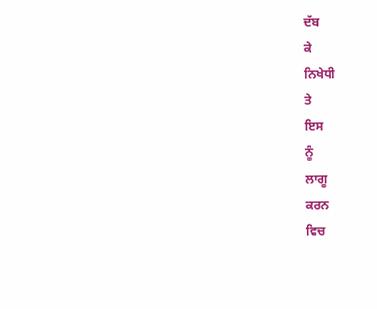ਦੱਬ
ਕੇ
ਨਿਖੇਧੀ
ਤੇ
ਇਸ
ਨੂੰ
ਲਾਗੂ
ਕਰਨ
ਵਿਚ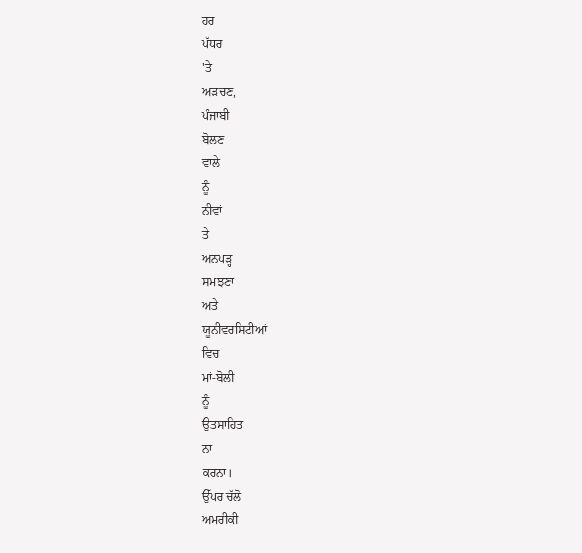ਹਰ
ਪੱਧਰ
'ਤੇ
ਅੜਚਣ,
ਪੰਜਾਬੀ
ਬੋਲਣ
ਵਾਲੇ
ਨੂੰ
ਨੀਵਾਂ
ਤੇ
ਅਨਪੜ੍ਹ
ਸਮਝਣਾ
ਅਤੇ
ਯੂਨੀਵਰਸਿਟੀਆਂ
ਵਿਚ
ਮਾਂ-ਬੋਲੀ
ਨੂੰ
ਉਤਸਾਹਿਤ
ਨਾ
ਕਰਨਾ।
ਉੱਪਰ ਚੱਲੋ
ਅਮਰੀਕੀ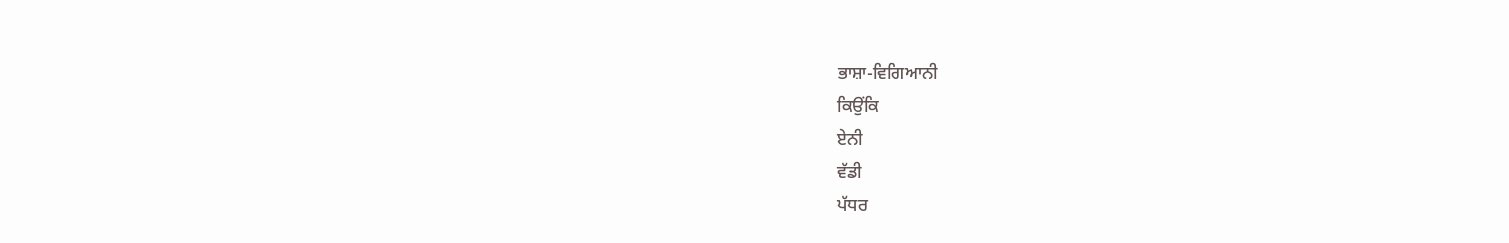ਭਾਸ਼ਾ-ਵਿਗਿਆਨੀ
ਕਿਉਂਕਿ
ਏਨੀ
ਵੱਡੀ
ਪੱਧਰ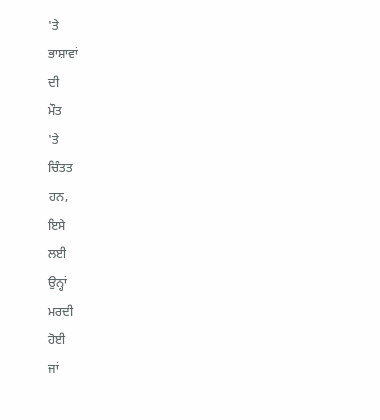'ਤੇ
ਭਾਸ਼ਾਵਾਂ
ਦੀ
ਮੌਤ
'ਤੇ
ਚਿੰਤਤ
ਹਨ,
ਇਸੇ
ਲਈ
ਉਨ੍ਹਾਂ
ਮਰਦੀ
ਹੋਈ
ਜਾਂ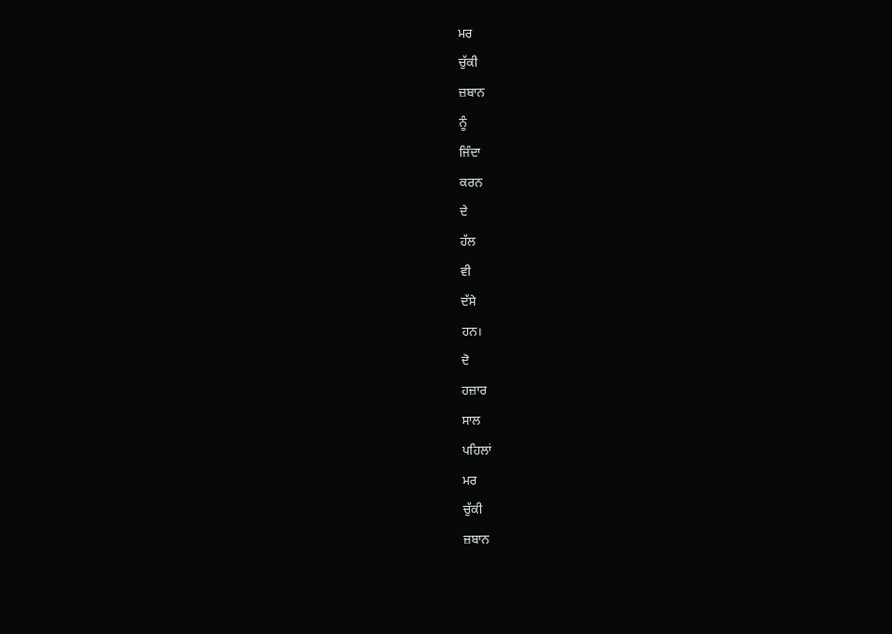ਮਰ
ਚੁੱਕੀ
ਜ਼ਬਾਨ
ਨੂੰ
ਜਿੰਦਾ
ਕਰਨ
ਦੇ
ਹੱਲ
ਵੀ
ਦੱਸੇ
ਹਨ।
ਦੋ
ਹਜ਼ਾਰ
ਸਾਲ
ਪਹਿਲਾਂ
ਮਰ
ਚੁੱਕੀ
ਜ਼ਬਾਨ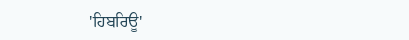'ਹਿਬਰਿਊ'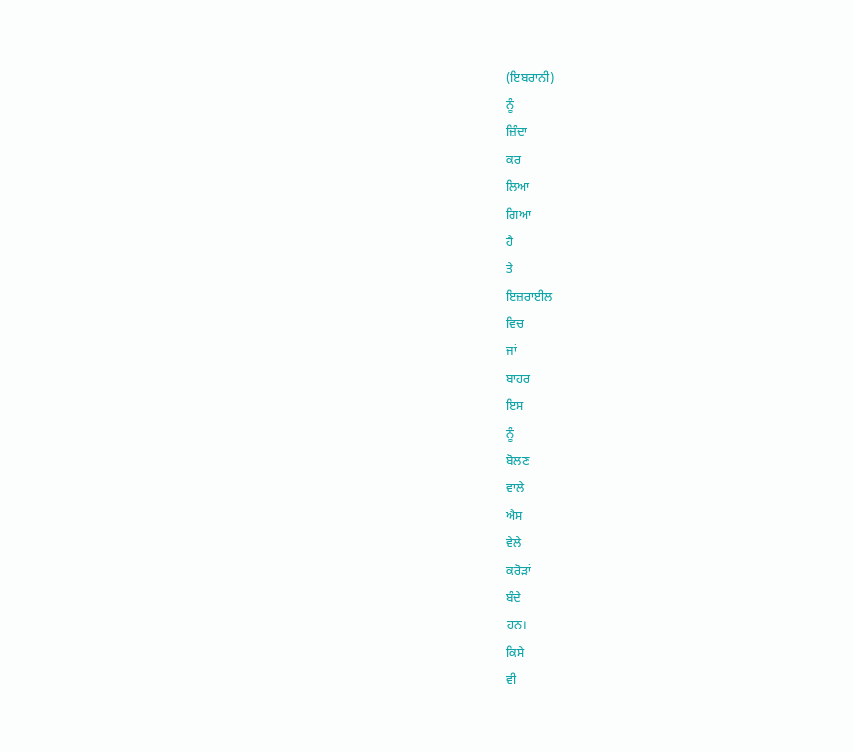(ਇਬਰਾਨੀ)
ਨੂੰ
ਜ਼ਿੰਦਾ
ਕਰ
ਲਿਆ
ਗਿਆ
ਹੈ
ਤੇ
ਇਜ਼ਰਾਈਲ
ਵਿਚ
ਜਾਂ
ਬਾਹਰ
ਇਸ
ਨੂੰ
ਬੋਲਣ
ਵਾਲੇ
ਐਸ
ਵੇਲੇ
ਕਰੋੜਾਂ
ਬੰਦੇ
ਹਨ।
ਕਿਸੇ
ਵੀ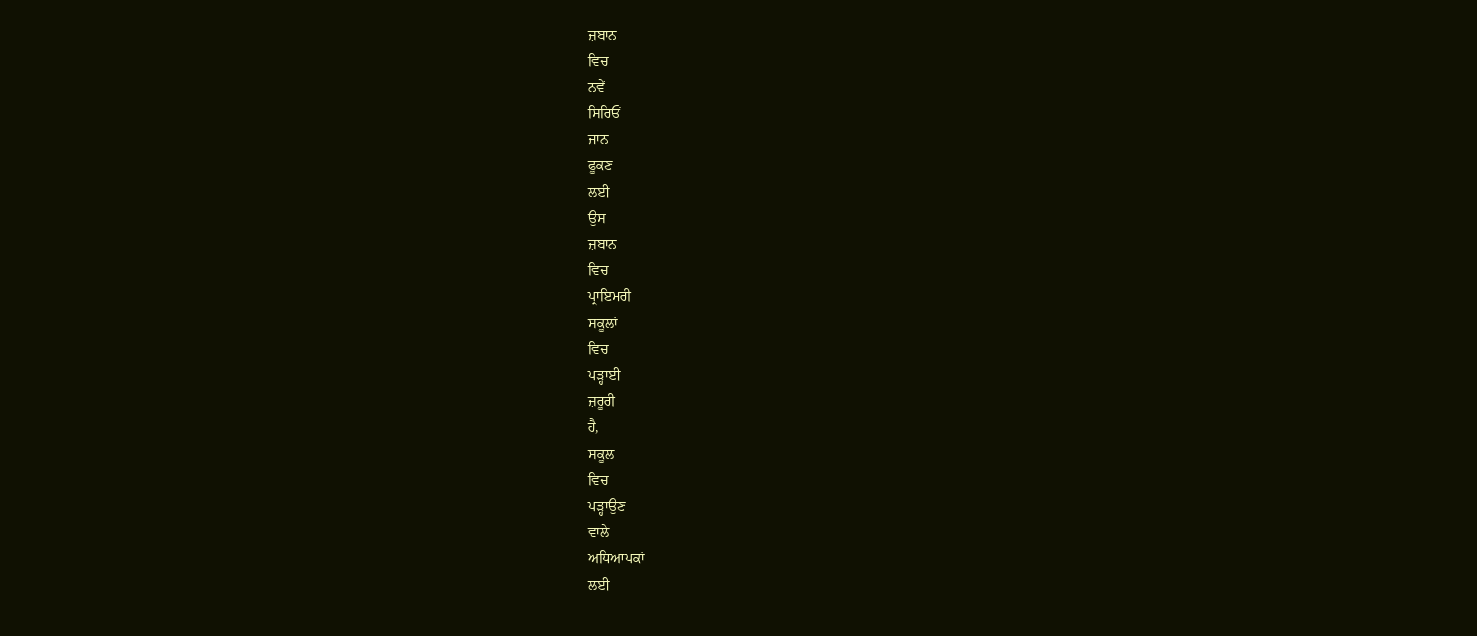ਜ਼ਬਾਨ
ਵਿਚ
ਨਵੇਂ
ਸਿਰਿਓਂ
ਜਾਨ
ਫੂਕਣ
ਲਈ
ਉਸ
ਜ਼ਬਾਨ
ਵਿਚ
ਪ੍ਰਾਇਮਰੀ
ਸਕੂਲਾਂ
ਵਿਚ
ਪੜ੍ਹਾਈ
ਜ਼ਰੂਰੀ
ਹੈ,
ਸਕੂਲ
ਵਿਚ
ਪੜ੍ਹਾਉਣ
ਵਾਲੇ
ਅਧਿਆਪਕਾਂ
ਲਈ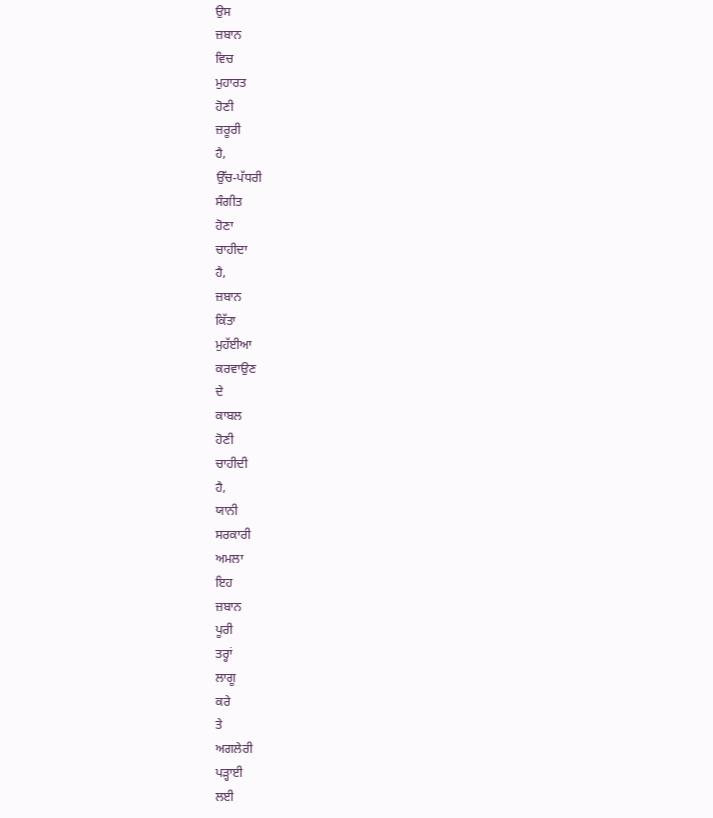ਉਸ
ਜ਼ਬਾਨ
ਵਿਚ
ਮੁਹਾਰਤ
ਹੋਣੀ
ਜ਼ਰੂਰੀ
ਹੈ,
ਉੱਚ-ਪੱਧਰੀ
ਸੰਗੀਤ
ਹੋਣਾ
ਚਾਹੀਦਾ
ਹੈ,
ਜ਼ਬਾਨ
ਕਿੱਤਾ
ਮੁਹੱਈਆ
ਕਰਵਾਉਣ
ਦੇ
ਕਾਬਲ
ਹੋਣੀ
ਚਾਹੀਦੀ
ਹੈ,
ਯਾਨੀ
ਸਰਕਾਰੀ
ਅਮਲਾ
ਇਹ
ਜ਼ਬਾਨ
ਪੂਰੀ
ਤਰ੍ਹਾਂ
ਲਾਗੂ
ਕਰੇ
ਤੇ
ਅਗਲੇਰੀ
ਪੜ੍ਹਾਈ
ਲਈ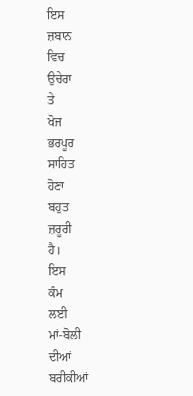ਇਸ
ਜ਼ਬਾਨ
ਵਿਚ
ਉਚੇਰਾ
ਤੇ
ਖੋਜ
ਭਰਪੂਰ
ਸਾਹਿਤ
ਹੋਣਾ
ਬਹੁਤ
ਜ਼ਰੂਰੀ
ਹੈ।
ਇਸ
ਕੰਮ
ਲਈ
ਮਾਂ-ਬੋਲੀ
ਦੀਆਂ
ਬਰੀਕੀਆਂ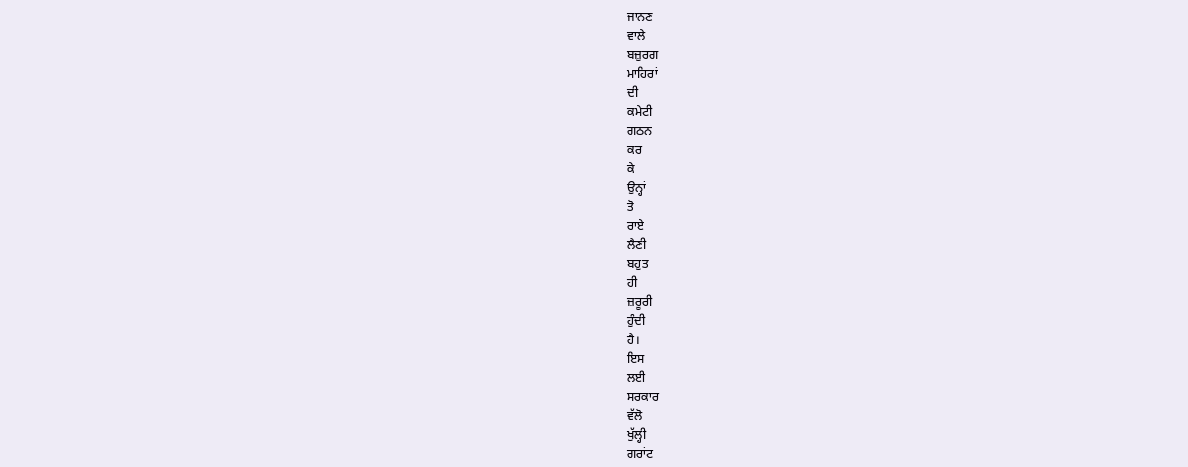ਜਾਨਣ
ਵਾਲੇ
ਬਜ਼ੁਰਗ
ਮਾਹਿਰਾਂ
ਦੀ
ਕਮੇਟੀ
ਗਠਨ
ਕਰ
ਕੇ
ਉਨ੍ਹਾਂ
ਤੋ
ਰਾਏ
ਲੈਣੀ
ਬਹੁਤ
ਹੀ
ਜ਼ਰੂਰੀ
ਹੁੰਦੀ
ਹੈ।
ਇਸ
ਲਈ
ਸਰਕਾਰ
ਵੱਲੋ
ਖੁੱਲ੍ਹੀ
ਗਰਾਂਟ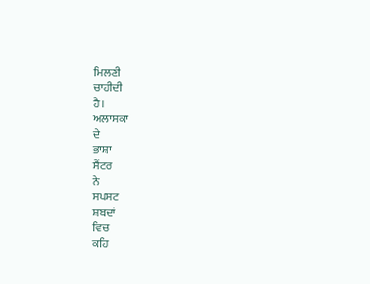ਮਿਲਣੀ
ਚਾਹੀਦੀ
ਹੈ।
ਅਲਾਸਕਾ
ਦੇ
ਭਾਸ਼ਾ
ਸੈਂਟਰ
ਨੇ
ਸਪਸਟ
ਸ਼ਬਦਾਂ
ਵਿਚ
ਕਹਿ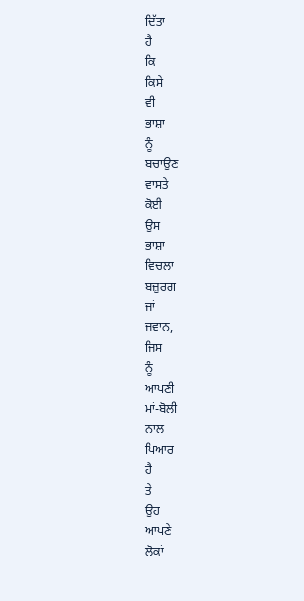ਦਿੱਤਾ
ਹੈ
ਕਿ
ਕਿਸੇ
ਵੀ
ਭਾਸ਼ਾ
ਨੂੰ
ਬਚਾਉਣ
ਵਾਸਤੇ
ਕੋਈ
ਉਸ
ਭਾਸ਼ਾ
ਵਿਚਲਾ
ਬਜ਼ੁਰਗ
ਜਾਂ
ਜਵਾਨ,
ਜਿਸ
ਨੂੰ
ਆਪਣੀ
ਮਾਂ-ਬੋਲੀ
ਨਾਲ
ਪਿਆਰ
ਹੈ
ਤੇ
ਉਹ
ਆਪਣੇ
ਲੋਕਾਂ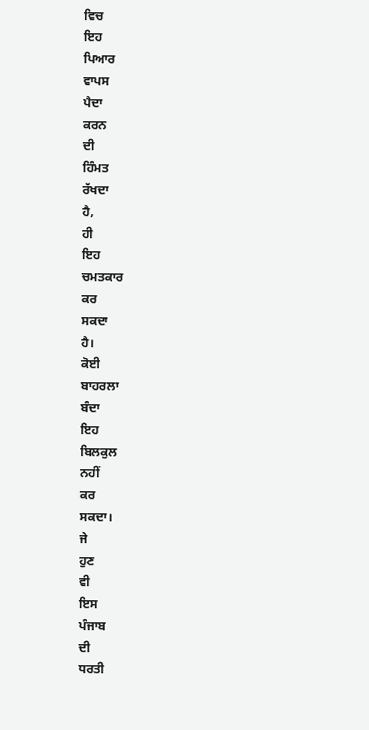ਵਿਚ
ਇਹ
ਪਿਆਰ
ਵਾਪਸ
ਪੈਦਾ
ਕਰਨ
ਦੀ
ਹਿੰਮਤ
ਰੱਖਦਾ
ਹੈ,
ਹੀ
ਇਹ
ਚਮਤਕਾਰ
ਕਰ
ਸਕਦਾ
ਹੈ।
ਕੋਈ
ਬਾਹਰਲਾ
ਬੰਦਾ
ਇਹ
ਬਿਲਕੁਲ
ਨਹੀਂ
ਕਰ
ਸਕਦਾ।
ਜੇ
ਹੁਣ
ਵੀ
ਇਸ
ਪੰਜਾਬ
ਦੀ
ਧਰਤੀ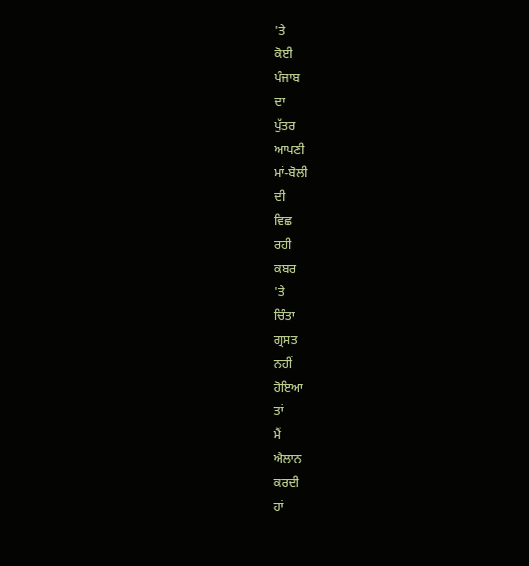'ਤੇ
ਕੋਈ
ਪੰਜਾਬ
ਦਾ
ਪੁੱਤਰ
ਆਪਣੀ
ਮਾਂ-ਬੋਲੀ
ਦੀ
ਵਿਛ
ਰਹੀ
ਕਬਰ
'ਤੇ
ਚਿੰਤਾ
ਗ੍ਰਸਤ
ਨਹੀਂ
ਹੋਇਆ
ਤਾਂ
ਮੈਂ
ਐਲਾਨ
ਕਰਦੀ
ਹਾਂ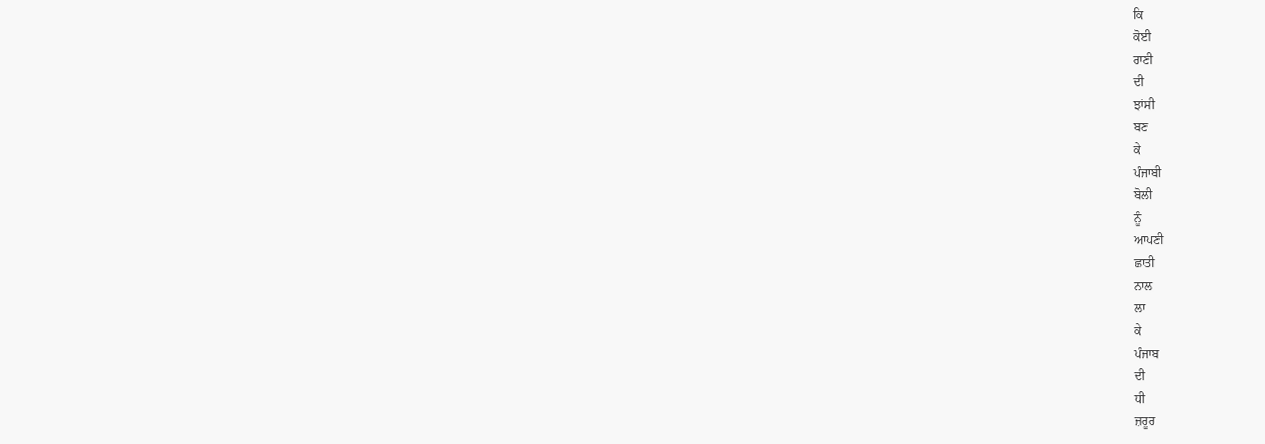ਕਿ
ਕੋਈ
ਰਾਣੀ
ਦੀ
ਝਾਂਸੀ
ਬਣ
ਕੇ
ਪੰਜਾਬੀ
ਬੋਲੀ
ਨੂੰ
ਆਪਣੀ
ਛਾਤੀ
ਨਾਲ
ਲਾ
ਕੇ
ਪੰਜਾਬ
ਦੀ
ਧੀ
ਜ਼ਰੂਰ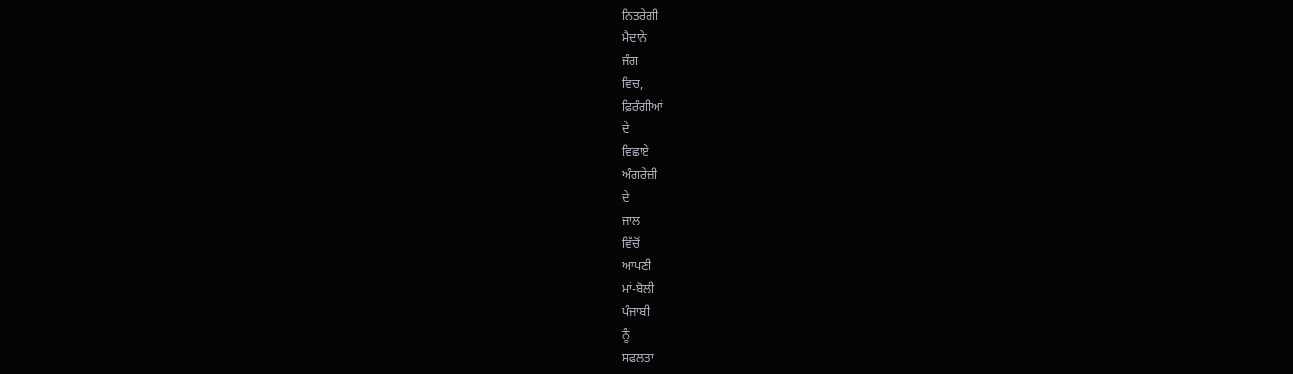ਨਿਤਰੇਗੀ
ਮੈਦਾਨੇ
ਜੰਗ
ਵਿਚ,
ਫ਼ਿਰੰਗੀਆਂ
ਦੇ
ਵਿਛਾਏ
ਅੰਗਰੇਜ਼ੀ
ਦੇ
ਜਾਲ
ਵਿੱਚੋਂ
ਆਪਣੀ
ਮਾਂ-ਬੋਲੀ
ਪੰਜਾਬੀ
ਨੂੰ
ਸਫਲਤਾ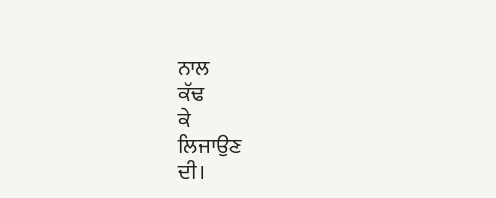ਨਾਲ
ਕੱਢ
ਕੇ
ਲਿਜਾਉਣ
ਦੀ।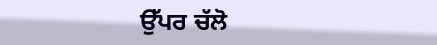ਉੱਪਰ ਚੱਲੋ